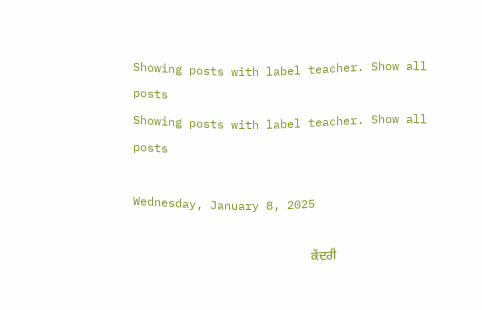Showing posts with label teacher. Show all posts
Showing posts with label teacher. Show all posts

Wednesday, January 8, 2025

                                                         ਕੇਂਦਰੀ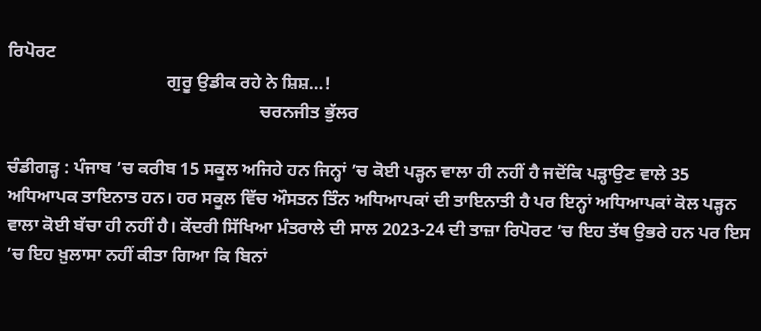ਰਿਪੋਰਟ
                                    ਗੁਰੂ ਉਡੀਕ ਰਹੇ ਨੇ ਸ਼ਿਸ਼…!
                                                         ਚਰਨਜੀਤ ਭੁੱਲਰ

ਚੰਡੀਗੜ੍ਹ : ਪੰਜਾਬ ’ਚ ਕਰੀਬ 15 ਸਕੂਲ ਅਜਿਹੇ ਹਨ ਜਿਨ੍ਹਾਂ ’ਚ ਕੋਈ ਪੜ੍ਹਨ ਵਾਲਾ ਹੀ ਨਹੀਂ ਹੈ ਜਦੋਂਕਿ ਪੜ੍ਹਾਉਣ ਵਾਲੇ 35 ਅਧਿਆਪਕ ਤਾਇਨਾਤ ਹਨ। ਹਰ ਸਕੂਲ ਵਿੱਚ ਔਸਤਨ ਤਿੰਨ ਅਧਿਆਪਕਾਂ ਦੀ ਤਾਇਨਾਤੀ ਹੈ ਪਰ ਇਨ੍ਹਾਂ ਅਧਿਆਪਕਾਂ ਕੋਲ ਪੜ੍ਹਨ ਵਾਲਾ ਕੋਈ ਬੱਚਾ ਹੀ ਨਹੀਂ ਹੈ। ਕੇਂਦਰੀ ਸਿੱਖਿਆ ਮੰਤਰਾਲੇ ਦੀ ਸਾਲ 2023-24 ਦੀ ਤਾਜ਼ਾ ਰਿਪੋਰਟ ’ਚ ਇਹ ਤੱਥ ਉਭਰੇ ਹਨ ਪਰ ਇਸ ’ਚ ਇਹ ਖ਼ੁਲਾਸਾ ਨਹੀਂ ਕੀਤਾ ਗਿਆ ਕਿ ਬਿਨਾਂ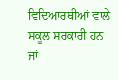ਵਿਦਿਆਰਥੀਆਂ ਵਾਲੇ ਸਕੂਲ ਸਰਕਾਰੀ ਹਨ ਜਾਂ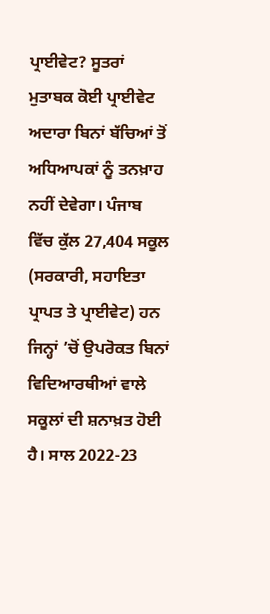ਪ੍ਰਾਈਵੇਟ? ਸੂਤਰਾਂ ਮੁਤਾਬਕ ਕੋਈ ਪ੍ਰਾਈਵੇਟ ਅਦਾਰਾ ਬਿਨਾਂ ਬੱਚਿਆਂ ਤੋਂ ਅਧਿਆਪਕਾਂ ਨੂੰ ਤਨਖ਼ਾਹ ਨਹੀਂ ਦੇਵੇਗਾ। ਪੰਜਾਬ ਵਿੱਚ ਕੁੱਲ 27,404 ਸਕੂਲ (ਸਰਕਾਰੀ, ਸਹਾਇਤਾ ਪ੍ਰਾਪਤ ਤੇ ਪ੍ਰਾਈਵੇਟ) ਹਨ ਜਿਨ੍ਹਾਂ ’ਚੋਂ ਉਪਰੋਕਤ ਬਿਨਾਂ ਵਿਦਿਆਰਥੀਆਂ ਵਾਲੇ ਸਕੂਲਾਂ ਦੀ ਸ਼ਨਾਖ਼ਤ ਹੋਈ ਹੈ। ਸਾਲ 2022-23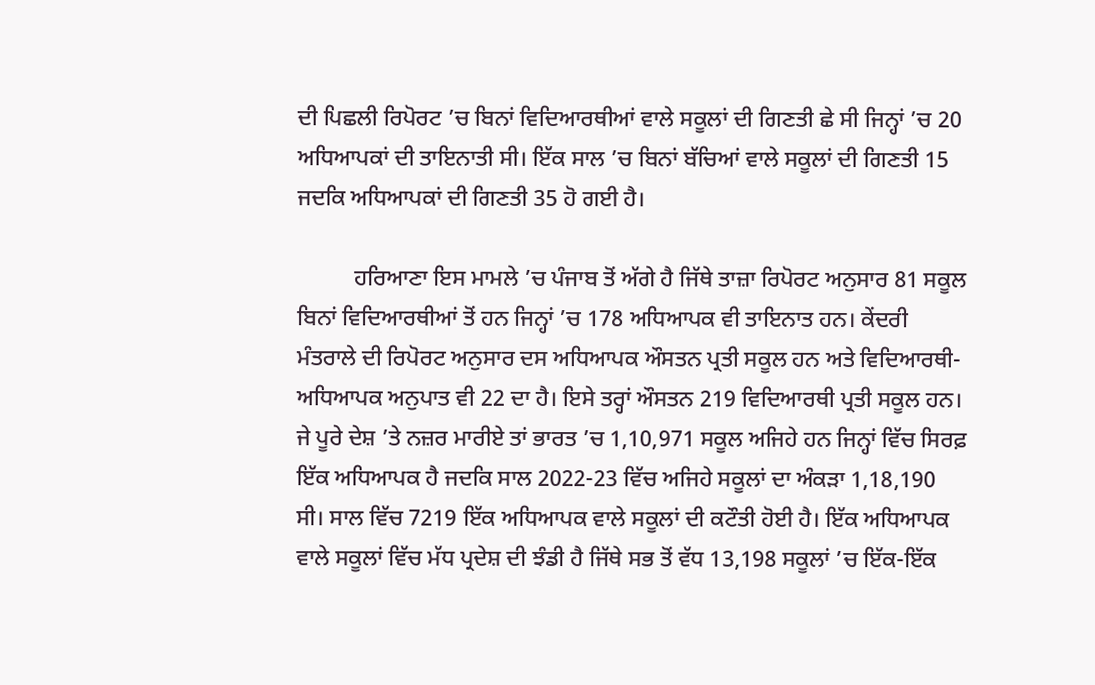ਦੀ ਪਿਛਲੀ ਰਿਪੋਰਟ ’ਚ ਬਿਨਾਂ ਵਿਦਿਆਰਥੀਆਂ ਵਾਲੇ ਸਕੂਲਾਂ ਦੀ ਗਿਣਤੀ ਛੇ ਸੀ ਜਿਨ੍ਹਾਂ ’ਚ 20 ਅਧਿਆਪਕਾਂ ਦੀ ਤਾਇਨਾਤੀ ਸੀ। ਇੱਕ ਸਾਲ ’ਚ ਬਿਨਾਂ ਬੱਚਿਆਂ ਵਾਲੇ ਸਕੂਲਾਂ ਦੀ ਗਿਣਤੀ 15 ਜਦਕਿ ਅਧਿਆਪਕਾਂ ਦੀ ਗਿਣਤੀ 35 ਹੋ ਗਈ ਹੈ।

          ਹਰਿਆਣਾ ਇਸ ਮਾਮਲੇ ’ਚ ਪੰਜਾਬ ਤੋਂ ਅੱਗੇ ਹੈ ਜਿੱਥੇ ਤਾਜ਼ਾ ਰਿਪੋਰਟ ਅਨੁਸਾਰ 81 ਸਕੂਲ ਬਿਨਾਂ ਵਿਦਿਆਰਥੀਆਂ ਤੋਂ ਹਨ ਜਿਨ੍ਹਾਂ ’ਚ 178 ਅਧਿਆਪਕ ਵੀ ਤਾਇਨਾਤ ਹਨ। ਕੇਂਦਰੀ ਮੰਤਰਾਲੇ ਦੀ ਰਿਪੋਰਟ ਅਨੁਸਾਰ ਦਸ ਅਧਿਆਪਕ ਔਸਤਨ ਪ੍ਰਤੀ ਸਕੂਲ ਹਨ ਅਤੇ ਵਿਦਿਆਰਥੀ-ਅਧਿਆਪਕ ਅਨੁਪਾਤ ਵੀ 22 ਦਾ ਹੈ। ਇਸੇ ਤਰ੍ਹਾਂ ਔਸਤਨ 219 ਵਿਦਿਆਰਥੀ ਪ੍ਰਤੀ ਸਕੂਲ ਹਨ। ਜੇ ਪੂਰੇ ਦੇਸ਼ ’ਤੇ ਨਜ਼ਰ ਮਾਰੀਏ ਤਾਂ ਭਾਰਤ ’ਚ 1,10,971 ਸਕੂਲ ਅਜਿਹੇ ਹਨ ਜਿਨ੍ਹਾਂ ਵਿੱਚ ਸਿਰਫ਼ ਇੱਕ ਅਧਿਆਪਕ ਹੈ ਜਦਕਿ ਸਾਲ 2022-23 ਵਿੱਚ ਅਜਿਹੇ ਸਕੂਲਾਂ ਦਾ ਅੰਕੜਾ 1,18,190 ਸੀ। ਸਾਲ ਵਿੱਚ 7219 ਇੱਕ ਅਧਿਆਪਕ ਵਾਲੇ ਸਕੂਲਾਂ ਦੀ ਕਟੌਤੀ ਹੋਈ ਹੈ। ਇੱਕ ਅਧਿਆਪਕ ਵਾਲੇ ਸਕੂਲਾਂ ਵਿੱਚ ਮੱਧ ਪ੍ਰਦੇਸ਼ ਦੀ ਝੰਡੀ ਹੈ ਜਿੱਥੇ ਸਭ ਤੋਂ ਵੱਧ 13,198 ਸਕੂਲਾਂ ’ਚ ਇੱਕ-ਇੱਕ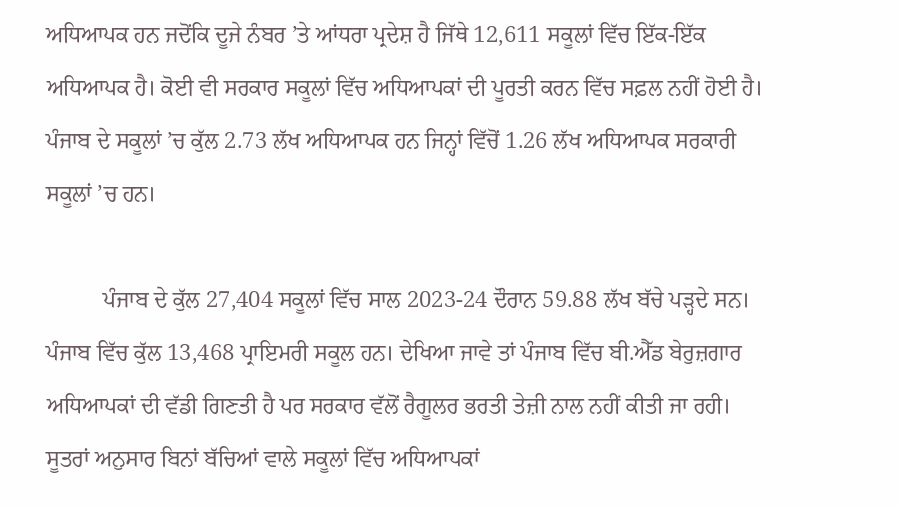ਅਧਿਆਪਕ ਹਨ ਜਦੋਂਕਿ ਦੂਜੇ ਨੰਬਰ ’ਤੇ ਆਂਧਰਾ ਪ੍ਰਦੇਸ਼ ਹੈ ਜਿੱਥੇ 12,611 ਸਕੂਲਾਂ ਵਿੱਚ ਇੱਕ-ਇੱਕ ਅਧਿਆਪਕ ਹੈ। ਕੋਈ ਵੀ ਸਰਕਾਰ ਸਕੂਲਾਂ ਵਿੱਚ ਅਧਿਆਪਕਾਂ ਦੀ ਪੂਰਤੀ ਕਰਨ ਵਿੱਚ ਸਫ਼ਲ ਨਹੀਂ ਹੋਈ ਹੈ। ਪੰਜਾਬ ਦੇ ਸਕੂਲਾਂ ’ਚ ਕੁੱਲ 2.73 ਲੱਖ ਅਧਿਆਪਕ ਹਨ ਜਿਨ੍ਹਾਂ ਵਿੱਚੋਂ 1.26 ਲੱਖ ਅਧਿਆਪਕ ਸਰਕਾਰੀ ਸਕੂਲਾਂ ’ਚ ਹਨ।

          ਪੰਜਾਬ ਦੇ ਕੁੱਲ 27,404 ਸਕੂਲਾਂ ਵਿੱਚ ਸਾਲ 2023-24 ਦੌਰਾਨ 59.88 ਲੱਖ ਬੱਚੇ ਪੜ੍ਹਦੇ ਸਨ। ਪੰਜਾਬ ਵਿੱਚ ਕੁੱਲ 13,468 ਪ੍ਰਾਇਮਰੀ ਸਕੂਲ ਹਨ। ਦੇਖਿਆ ਜਾਵੇ ਤਾਂ ਪੰਜਾਬ ਵਿੱਚ ਬੀ.ਐੱਡ ਬੇਰੁਜ਼ਗਾਰ ਅਧਿਆਪਕਾਂ ਦੀ ਵੱਡੀ ਗਿਣਤੀ ਹੈ ਪਰ ਸਰਕਾਰ ਵੱਲੋਂ ਰੈਗੂਲਰ ਭਰਤੀ ਤੇਜ਼ੀ ਨਾਲ ਨਹੀਂ ਕੀਤੀ ਜਾ ਰਹੀ। ਸੂਤਰਾਂ ਅਨੁਸਾਰ ਬਿਨਾਂ ਬੱਚਿਆਂ ਵਾਲੇ ਸਕੂਲਾਂ ਵਿੱਚ ਅਧਿਆਪਕਾਂ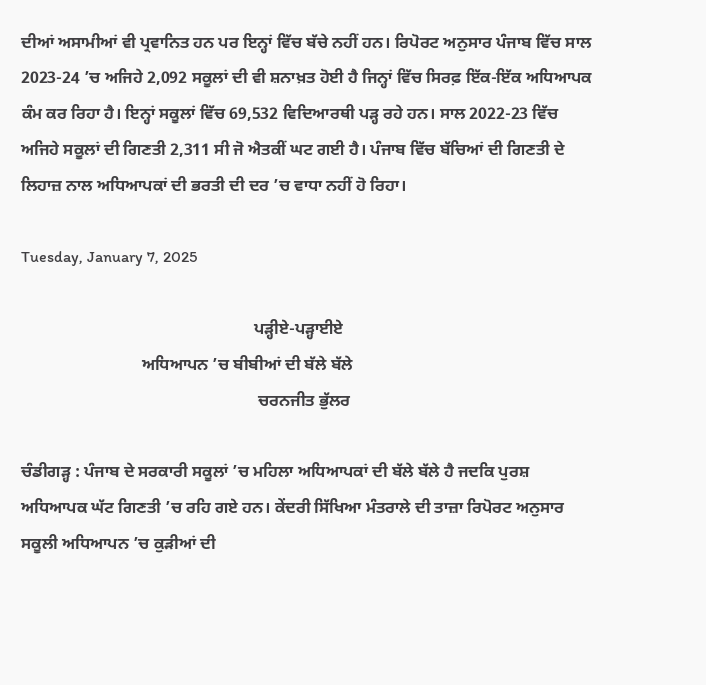ਦੀਆਂ ਅਸਾਮੀਆਂ ਵੀ ਪ੍ਰਵਾਨਿਤ ਹਨ ਪਰ ਇਨ੍ਹਾਂ ਵਿੱਚ ਬੱਚੇ ਨਹੀਂ ਹਨ। ਰਿਪੋਰਟ ਅਨੁਸਾਰ ਪੰਜਾਬ ਵਿੱਚ ਸਾਲ 2023-24 ’ਚ ਅਜਿਹੇ 2,092 ਸਕੂਲਾਂ ਦੀ ਵੀ ਸ਼ਨਾਖ਼ਤ ਹੋਈ ਹੈ ਜਿਨ੍ਹਾਂ ਵਿੱਚ ਸਿਰਫ਼ ਇੱਕ-ਇੱਕ ਅਧਿਆਪਕ ਕੰਮ ਕਰ ਰਿਹਾ ਹੈ। ਇਨ੍ਹਾਂ ਸਕੂਲਾਂ ਵਿੱਚ 69,532 ਵਿਦਿਆਰਥੀ ਪੜ੍ਹ ਰਹੇ ਹਨ। ਸਾਲ 2022-23 ਵਿੱਚ ਅਜਿਹੇ ਸਕੂਲਾਂ ਦੀ ਗਿਣਤੀ 2,311 ਸੀ ਜੋ ਐਤਕੀਂ ਘਟ ਗਈ ਹੈ। ਪੰਜਾਬ ਵਿੱਚ ਬੱਚਿਆਂ ਦੀ ਗਿਣਤੀ ਦੇ ਲਿਹਾਜ਼ ਨਾਲ ਅਧਿਆਪਕਾਂ ਦੀ ਭਰਤੀ ਦੀ ਦਰ ’ਚ ਵਾਧਾ ਨਹੀਂ ਹੋ ਰਿਹਾ।

Tuesday, January 7, 2025

                                                        ਪੜ੍ਹੀਏ-ਪੜ੍ਹਾਈਏ
                             ਅਧਿਆਪਨ ’ਚ ਬੀਬੀਆਂ ਦੀ ਬੱਲੇ ਬੱਲੇ
                                                         ਚਰਨਜੀਤ ਭੁੱਲਰ

ਚੰਡੀਗੜ੍ਹ : ਪੰਜਾਬ ਦੇ ਸਰਕਾਰੀ ਸਕੂਲਾਂ ’ਚ ਮਹਿਲਾ ਅਧਿਆਪਕਾਂ ਦੀ ਬੱਲੇ ਬੱਲੇ ਹੈ ਜਦਕਿ ਪੁਰਸ਼ ਅਧਿਆਪਕ ਘੱਟ ਗਿਣਤੀ ’ਚ ਰਹਿ ਗਏ ਹਨ। ਕੇਂਦਰੀ ਸਿੱਖਿਆ ਮੰਤਰਾਲੇ ਦੀ ਤਾਜ਼ਾ ਰਿਪੋਰਟ ਅਨੁਸਾਰ ਸਕੂਲੀ ਅਧਿਆਪਨ ’ਚ ਕੁੜੀਆਂ ਦੀ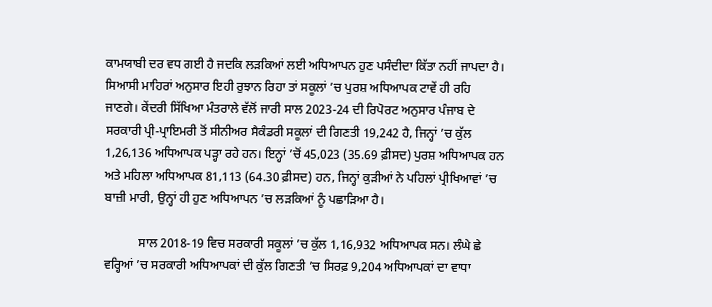ਕਾਮਯਾਬੀ ਦਰ ਵਧ ਗਈ ਹੈ ਜਦਕਿ ਲੜਕਿਆਂ ਲਈ ਅਧਿਆਪਨ ਹੁਣ ਪਸੰਦੀਦਾ ਕਿੱਤਾ ਨਹੀਂ ਜਾਪਦਾ ਹੈ। ਸਿਆਸੀ ਮਾਹਿਰਾਂ ਅਨੁਸਾਰ ਇਹੀ ਰੁਝਾਨ ਰਿਹਾ ਤਾਂ ਸਕੂਲਾਂ ’ਚ ਪੁਰਸ਼ ਅਧਿਆਪਕ ਟਾਵੇਂ ਹੀ ਰਹਿ ਜਾਣਗੇ। ਕੇਂਦਰੀ ਸਿੱਖਿਆ ਮੰਤਰਾਲੇ ਵੱਲੋਂ ਜਾਰੀ ਸਾਲ 2023-24 ਦੀ ਰਿਪੋਰਟ ਅਨੁਸਾਰ ਪੰਜਾਬ ਦੇ ਸਰਕਾਰੀ ਪ੍ਰੀ-ਪ੍ਰਾਇਮਰੀ ਤੋਂ ਸੀਨੀਅਰ ਸੈਕੰਡਰੀ ਸਕੂਲਾਂ ਦੀ ਗਿਣਤੀ 19,242 ਹੈ, ਜਿਨ੍ਹਾਂ ’ਚ ਕੁੱਲ 1,26,136 ਅਧਿਆਪਕ ਪੜ੍ਹਾ ਰਹੇ ਹਨ। ਇਨ੍ਹਾਂ ’ਚੋਂ 45,023 (35.69 ਫ਼ੀਸਦ) ਪੁਰਸ਼ ਅਧਿਆਪਕ ਹਨ ਅਤੇ ਮਹਿਲਾ ਅਧਿਆਪਕ 81,113 (64.30 ਫ਼ੀਸਦ) ਹਨ, ਜਿਨ੍ਹਾਂ ਕੁੜੀਆਂ ਨੇ ਪਹਿਲਾਂ ਪ੍ਰੀਖਿਆਵਾਂ ’ਚ ਬਾਜ਼ੀ ਮਾਰੀ, ਉਨ੍ਹਾਂ ਹੀ ਹੁਣ ਅਧਿਆਪਨ ’ਚ ਲੜਕਿਆਂ ਨੂੰ ਪਛਾੜਿਆ ਹੈ।

           ਸਾਲ 2018-19 ਵਿਚ ਸਰਕਾਰੀ ਸਕੂਲਾਂ ’ਚ ਕੁੱਲ 1,16,932 ਅਧਿਆਪਕ ਸਨ। ਲੰਘੇ ਛੇ ਵਰ੍ਹਿਆਂ ’ਚ ਸਰਕਾਰੀ ਅਧਿਆਪਕਾਂ ਦੀ ਕੁੱਲ ਗਿਣਤੀ ’ਚ ਸਿਰਫ਼ 9,204 ਅਧਿਆਪਕਾਂ ਦਾ ਵਾਧਾ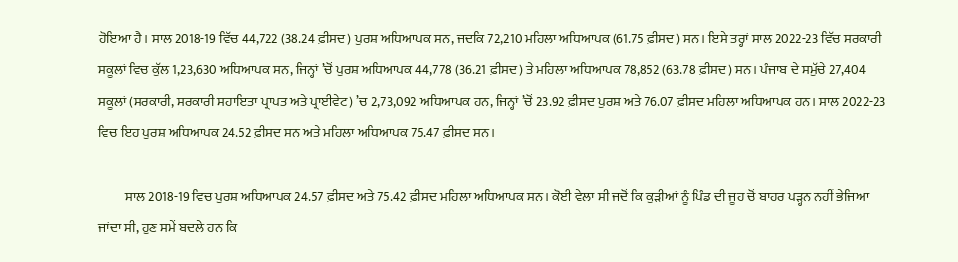ਹੋਇਆ ਹੈ। ਸਾਲ 2018-19 ਵਿੱਚ 44,722 (38.24 ਫ਼ੀਸਦ) ਪੁਰਸ਼ ਅਧਿਆਪਕ ਸਨ, ਜਦਕਿ 72,210 ਮਹਿਲਾ ਅਧਿਆਪਕ (61.75 ਫ਼ੀਸਦ) ਸਨ। ਇਸੇ ਤਰ੍ਹਾਂ ਸਾਲ 2022-23 ਵਿੱਚ ਸਰਕਾਰੀ ਸਕੂਲਾਂ ਵਿਚ ਕੁੱਲ 1,23,630 ਅਧਿਆਪਕ ਸਨ, ਜਿਨ੍ਹਾਂ ’ਚੋਂ ਪੁਰਸ਼ ਅਧਿਆਪਕ 44,778 (36.21 ਫ਼ੀਸਦ) ਤੇ ਮਹਿਲਾ ਅਧਿਆਪਕ 78,852 (63.78 ਫ਼ੀਸਦ) ਸਨ। ਪੰਜਾਬ ਦੇ ਸਮੁੱਚੇ 27,404 ਸਕੂਲਾਂ (ਸਰਕਾਰੀ, ਸਰਕਾਰੀ ਸਹਾਇਤਾ ਪ੍ਰਾਪਤ ਅਤੇ ਪ੍ਰਾਈਵੇਟ) ’ਚ 2,73,092 ਅਧਿਆਪਕ ਹਨ, ਜਿਨ੍ਹਾਂ ’ਚੋਂ 23.92 ਫ਼ੀਸਦ ਪੁਰਸ਼ ਅਤੇ 76.07 ਫ਼ੀਸਦ ਮਹਿਲਾ ਅਧਿਆਪਕ ਹਨ। ਸਾਲ 2022-23 ਵਿਚ ਇਹ ਪੁਰਸ਼ ਅਧਿਆਪਕ 24.52 ਫ਼ੀਸਦ ਸਨ ਅਤੇ ਮਹਿਲਾ ਅਧਿਆਪਕ 75.47 ਫ਼ੀਸਦ ਸਨ।

          ਸਾਲ 2018-19 ਵਿਚ ਪੁਰਸ਼ ਅਧਿਆਪਕ 24.57 ਫ਼ੀਸਦ ਅਤੇ 75.42 ਫ਼ੀਸਦ ਮਹਿਲਾ ਅਧਿਆਪਕ ਸਨ। ਕੋਈ ਵੇਲਾ ਸੀ ਜਦੋਂ ਕਿ ਕੁੜੀਆਂ ਨੂੰ ਪਿੰਡ ਦੀ ਜੂਹ ਚੋਂ ਬਾਹਰ ਪੜ੍ਹਨ ਨਹੀਂ ਭੇਜਿਆ ਜਾਂਦਾ ਸੀ, ਹੁਣ ਸਮੇਂ ਬਦਲੇ ਹਨ ਕਿ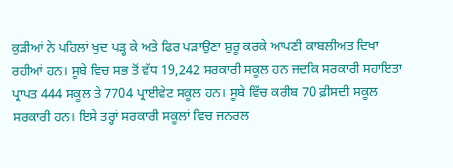ਕੁੜੀਆਂ ਨੇ ਪਹਿਲਾਂ ਖੁਦ ਪੜ੍ਹ ਕੇ ਅਤੇ ਫਿਰ ਪੜਾਉਣਾ ਸ਼ੁਰੂ ਕਰਕੇ ਆਪਣੀ ਕਾਬਲੀਅਤ ਦਿਖਾ ਰਹੀਆਂ ਹਨ। ਸੂਬੇ ਵਿਚ ਸਭ ਤੋਂ ਵੱਧ 19,242 ਸਰਕਾਰੀ ਸਕੂਲ ਹਨ ਜਦਕਿ ਸਰਕਾਰੀ ਸਹਾਇਤਾ ਪ੍ਰਾਪਤ 444 ਸਕੂਲ ਤੇ 7704 ਪ੍ਰਾਈਵੇਟ ਸਕੂਲ ਹਨ। ਸੂਬੇ ਵਿੱਚ ਕਰੀਬ 70 ਫ਼ੀਸਦੀ ਸਕੂਲ ਸਰਕਾਰੀ ਹਨ। ਇਸੇ ਤਰ੍ਹਾਂ ਸਰਕਾਰੀ ਸਕੂਲਾਂ ਵਿਚ ਜਨਰਲ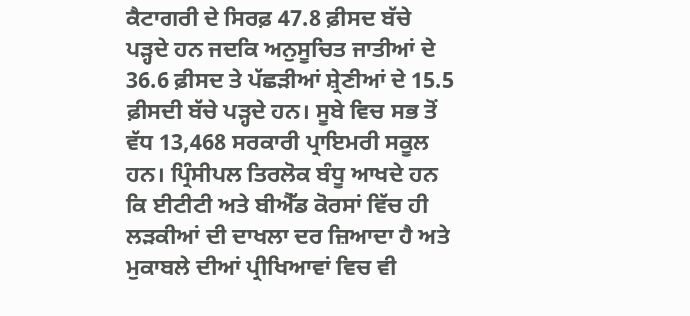ਕੈਟਾਗਰੀ ਦੇ ਸਿਰਫ਼ 47.8 ਫ਼ੀਸਦ ਬੱਚੇ ਪੜ੍ਹਦੇ ਹਨ ਜਦਕਿ ਅਨੁਸੂਚਿਤ ਜਾਤੀਆਂ ਦੇ 36.6 ਫ਼ੀਸਦ ਤੇ ਪੱਛੜੀਆਂ ਸ਼੍ਰੇਣੀਆਂ ਦੇ 15.5 ਫ਼ੀਸਦੀ ਬੱਚੇ ਪੜ੍ਹਦੇ ਹਨ। ਸੂਬੇ ਵਿਚ ਸਭ ਤੋਂ ਵੱਧ 13,468 ਸਰਕਾਰੀ ਪ੍ਰਾਇਮਰੀ ਸਕੂਲ ਹਨ। ਪ੍ਰਿੰਸੀਪਲ ਤਿਰਲੋਕ ਬੰਧੂ ਆਖਦੇ ਹਨ ਕਿ ਈਟੀਟੀ ਅਤੇ ਬੀਐੱਡ ਕੋਰਸਾਂ ਵਿੱਚ ਹੀ ਲੜਕੀਆਂ ਦੀ ਦਾਖਲਾ ਦਰ ਜ਼ਿਆਦਾ ਹੈ ਅਤੇ ਮੁਕਾਬਲੇ ਦੀਆਂ ਪ੍ਰੀਖਿਆਵਾਂ ਵਿਚ ਵੀ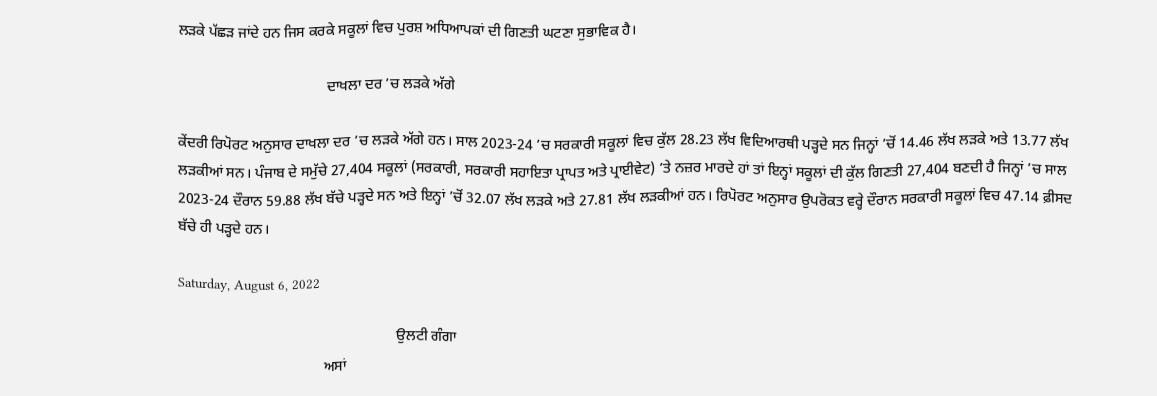ਲੜਕੇ ਪੱਛੜ ਜਾਂਦੇ ਹਨ ਜਿਸ ਕਰਕੇ ਸਕੂਲਾਂ ਵਿਚ ਪੁਰਸ਼ ਅਧਿਆਪਕਾਂ ਦੀ ਗਿਣਤੀ ਘਟਣਾ ਸੁਭਾਵਿਕ ਹੈ।

                                         ਦਾਖਲਾ ਦਰ ’ਚ ਲੜਕੇ ਅੱਗੇ

ਕੇਂਦਰੀ ਰਿਪੋਰਟ ਅਨੁਸਾਰ ਦਾਖਲਾ ਦਰ ’ਚ ਲੜਕੇ ਅੱਗੇ ਹਨ। ਸਾਲ 2023-24 ’ਚ ਸਰਕਾਰੀ ਸਕੂਲਾਂ ਵਿਚ ਕੁੱਲ 28.23 ਲੱਖ ਵਿਦਿਆਰਥੀ ਪੜ੍ਹਦੇ ਸਨ ਜਿਨ੍ਹਾਂ ’ਚੋਂ 14.46 ਲੱਖ ਲੜਕੇ ਅਤੇ 13.77 ਲੱਖ ਲੜਕੀਆਂ ਸਨ। ਪੰਜਾਬ ਦੇ ਸਮੁੱਚੇ 27,404 ਸਕੂਲਾਂ (ਸਰਕਾਰੀ, ਸਰਕਾਰੀ ਸਹਾਇਤਾ ਪ੍ਰਾਪਤ ਅਤੇ ਪ੍ਰਾਈਵੇਟ) ’ਤੇ ਨਜ਼ਰ ਮਾਰਦੇ ਹਾਂ ਤਾਂ ਇਨ੍ਹਾਂ ਸਕੂਲਾਂ ਦੀ ਕੁੱਲ ਗਿਣਤੀ 27,404 ਬਣਦੀ ਹੈ ਜਿਨ੍ਹਾਂ ’ਚ ਸਾਲ 2023-24 ਦੌਰਾਨ 59.88 ਲੱਖ ਬੱਚੇ ਪੜ੍ਹਦੇ ਸਨ ਅਤੇ ਇਨ੍ਹਾਂ ’ਚੋਂ 32.07 ਲੱਖ ਲੜਕੇ ਅਤੇ 27.81 ਲੱਖ ਲੜਕੀਆਂ ਹਨ। ਰਿਪੋਰਟ ਅਨੁਸਾਰ ਉਪਰੋਕਤ ਵਰ੍ਹੇ ਦੌਰਾਨ ਸਰਕਾਰੀ ਸਕੂਲਾਂ ਵਿਚ 47.14 ਫ਼ੀਸਦ ਬੱਚੇ ਹੀ ਪੜ੍ਹਦੇ ਹਨ।

Saturday, August 6, 2022

                                                            ਉਲਟੀ ਗੰਗਾ
                                        ਅਸਾਂ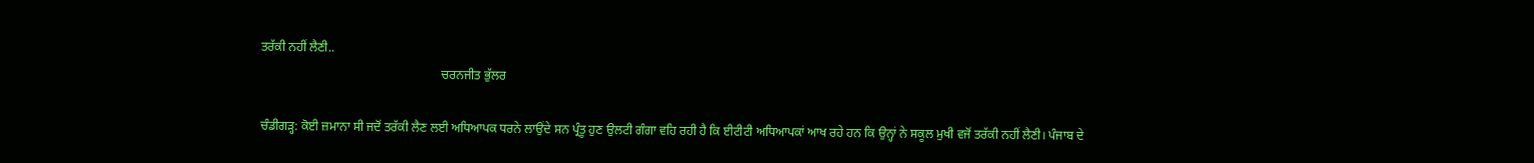ਤਰੱਕੀ ਨਹੀਂ ਲੈਣੀ..
                                                          ਚਰਨਜੀਤ ਭੁੱਲਰ

ਚੰਡੀਗੜ੍ਹ: ਕੋਈ ਜ਼ਮਾਨਾ ਸੀ ਜਦੋਂ ਤਰੱਕੀ ਲੈਣ ਲਈ ਅਧਿਆਪਕ ਧਰਨੇ ਲਾਉਂਦੇ ਸਨ ਪ੍ਰੰਤੂ ਹੁਣ ਉਲਟੀ ਗੰਗਾ ਵਹਿ ਰਹੀ ਹੈ ਕਿ ਈਟੀਟੀ ਅਧਿਆਪਕਾਂ ਆਖ ਰਹੇ ਹਨ ਕਿ ਉਨ੍ਹਾਂ ਨੇ ਸਕੂਲ ਮੁਖੀ ਵਜੋਂ ਤਰੱਕੀ ਨਹੀਂ ਲੈਣੀ। ਪੰਜਾਬ ਦੇ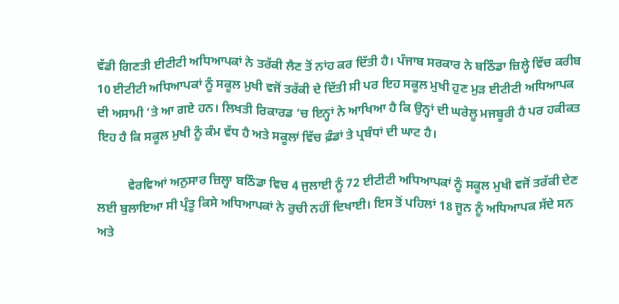ਵੱਡੀ ਗਿਣਤੀ ਈਟੀਟੀ ਅਧਿਆਪਕਾਂ ਨੇ ਤਰੱਕੀ ਲੈਣ ਤੋਂ ਨਾਂਹ ਕਰ ਦਿੱਤੀ ਹੈ। ਪੰਜਾਬ ਸਰਕਾਰ ਨੇ ਬਠਿੰਡਾ ਜ਼ਿਲ੍ਹੇ ਵਿੱਚ ਕਰੀਬ 10 ਈਟੀਟੀ ਅਧਿਆਪਕਾਂ ਨੂੰ ਸਕੂਲ ਮੁਖੀ ਵਜੋਂ ਤਰੱਕੀ ਦੇ ਦਿੱਤੀ ਸੀ ਪਰ ਇਹ ਸਕੂਲ ਮੁਖੀ ਹੁਣ ਮੁੜ ਈਟੀਟੀ ਅਧਿਆਪਕ ਦੀ ਅਸਾਮੀ ’ਤੇ ਆ ਗਏ ਹਨ। ਲਿਖਤੀ ਰਿਕਾਰਡ ’ਚ ਇਨ੍ਹਾਂ ਨੇ ਆਖਿਆ ਹੈ ਕਿ ਉਨ੍ਹਾਂ ਦੀ ਘਰੇਲੂ ਮਜਬੂਰੀ ਹੈ ਪਰ ਹਕੀਕਤ ਇਹ ਹੈ ਕਿ ਸਕੂਲ ਮੁਖੀ ਨੂੰ ਕੰਮ ਵੱਧ ਹੈ ਅਤੇ ਸਕੂਲਾਂ ਵਿੱਚ ਫ਼ੰਡਾਂ ਤੇ ਪ੍ਰਬੰਧਾਂ ਦੀ ਘਾਟ ਹੈ।

          ਵੇਰਵਿਆਂ ਅਨੁਸਾਰ ਜ਼ਿਲ੍ਹਾ ਬਠਿੰਡਾ ਵਿਚ 4 ਜੁਲਾਈ ਨੂੰ 72 ਈਟੀਟੀ ਅਧਿਆਪਕਾਂ ਨੂੰ ਸਕੂਲ ਮੁਖੀ ਵਜੋਂ ਤਰੱਕੀ ਦੇਣ ਲਈ ਬੁਲਾਇਆ ਸੀ ਪ੍ਰੰਤੂ ਕਿਸੇ ਅਧਿਆਪਕਾਂ ਨੇ ਰੁਚੀ ਨਹੀਂ ਦਿਖਾਈ। ਇਸ ਤੋਂ ਪਹਿਲਾਂ 18 ਜੂਨ ਨੂੰ ਅਧਿਆਪਕ ਸੱਦੇ ਸਨ ਅਤੇ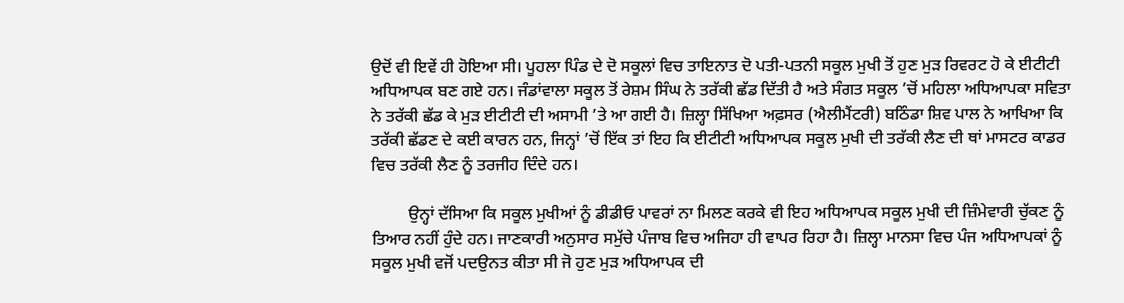ਉਦੋਂ ਵੀ ਇਵੇਂ ਹੀ ਹੋਇਆ ਸੀ। ਪੂਹਲਾ ਪਿੰਡ ਦੇ ਦੋ ਸਕੂਲਾਂ ਵਿਚ ਤਾਇਨਾਤ ਦੋ ਪਤੀ-ਪਤਨੀ ਸਕੂਲ ਮੁਖੀ ਤੋਂ ਹੁਣ ਮੁੜ ਰਿਵਰਟ ਹੋ ਕੇ ਈਟੀਟੀ ਅਧਿਆਪਕ ਬਣ ਗਏ ਹਨ। ਜੰਡਾਂਵਾਲਾ ਸਕੂਲ ਤੋਂ ਰੇਸ਼ਮ ਸਿੰਘ ਨੇ ਤਰੱਕੀ ਛੱਡ ਦਿੱਤੀ ਹੈ ਅਤੇ ਸੰਗਤ ਸਕੂਲ ’ਚੋਂ ਮਹਿਲਾ ਅਧਿਆਪਕਾ ਸਵਿਤਾ ਨੇ ਤਰੱਕੀ ਛੱਡ ਕੇ ਮੁੜ ਈਟੀਟੀ ਦੀ ਅਸਾਮੀ ’ਤੇ ਆ ਗਈ ਹੈ। ਜ਼ਿਲ੍ਹਾ ਸਿੱਖਿਆ ਅਫ਼ਸਰ (ਐਲੀਮੈਂਟਰੀ) ਬਠਿੰਡਾ ਸ਼ਿਵ ਪਾਲ ਨੇ ਆਖਿਆ ਕਿ ਤਰੱਕੀ ਛੱਡਣ ਦੇ ਕਈ ਕਾਰਨ ਹਨ, ਜਿਨ੍ਹਾਂ ’ਚੋਂ ਇੱਕ ਤਾਂ ਇਹ ਕਿ ਈਟੀਟੀ ਅਧਿਆਪਕ ਸਕੂਲ ਮੁਖੀ ਦੀ ਤਰੱਕੀ ਲੈਣ ਦੀ ਥਾਂ ਮਾਸਟਰ ਕਾਡਰ ਵਿਚ ਤਰੱਕੀ ਲੈਣ ਨੂੰ ਤਰਜੀਹ ਦਿੰਦੇ ਹਨ।

         ਉਨ੍ਹਾਂ ਦੱਸਿਆ ਕਿ ਸਕੂਲ ਮੁਖੀਆਂ ਨੂੰ ਡੀਡੀਓ ਪਾਵਰਾਂ ਨਾ ਮਿਲਣ ਕਰਕੇ ਵੀ ਇਹ ਅਧਿਆਪਕ ਸਕੂਲ ਮੁਖੀ ਦੀ ਜ਼ਿੰਮੇਵਾਰੀ ਚੁੱਕਣ ਨੂੰ ਤਿਆਰ ਨਹੀਂ ਹੁੰਦੇ ਹਨ। ਜਾਣਕਾਰੀ ਅਨੁਸਾਰ ਸਮੁੱਚੇ ਪੰਜਾਬ ਵਿਚ ਅਜਿਹਾ ਹੀ ਵਾਪਰ ਰਿਹਾ ਹੈ। ਜ਼ਿਲ੍ਹਾ ਮਾਨਸਾ ਵਿਚ ਪੰਜ ਅਧਿਆਪਕਾਂ ਨੂੰ ਸਕੂਲ ਮੁਖੀ ਵਜੋਂ ਪਦਉਨਤ ਕੀਤਾ ਸੀ ਜੋ ਹੁਣ ਮੁੜ ਅਧਿਆਪਕ ਦੀ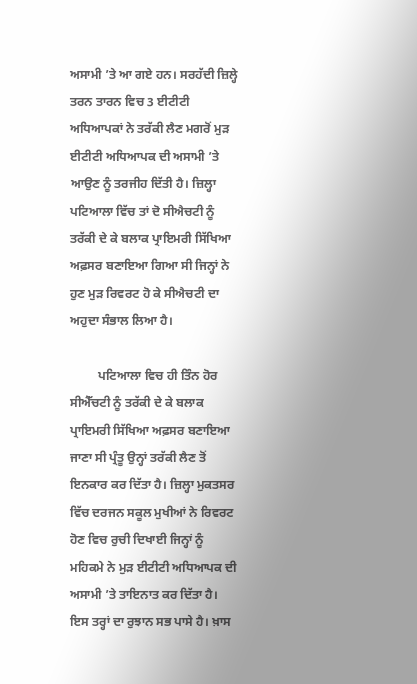ਅਸਾਮੀ ’ਤੇ ਆ ਗਏ ਹਨ। ਸਰਹੱਦੀ ਜ਼ਿਲ੍ਹੇ ਤਰਨ ਤਾਰਨ ਵਿਚ 3 ਈਟੀਟੀ ਅਧਿਆਪਕਾਂ ਨੇ ਤਰੱਕੀ ਲੈਣ ਮਗਰੋਂ ਮੁੜ ਈਟੀਟੀ ਅਧਿਆਪਕ ਦੀ ਅਸਾਮੀ ’ਤੇ ਆਉਣ ਨੂੰ ਤਰਜੀਹ ਦਿੱਤੀ ਹੈ। ਜ਼ਿਲ੍ਹਾ ਪਟਿਆਲਾ ਵਿੱਚ ਤਾਂ ਦੋ ਸੀਐਚਟੀ ਨੂੰ ਤਰੱਕੀ ਦੇ ਕੇ ਬਲਾਕ ਪ੍ਰਾਇਮਰੀ ਸਿੱਖਿਆ ਅਫ਼ਸਰ ਬਣਾਇਆ ਗਿਆ ਸੀ ਜਿਨ੍ਹਾਂ ਨੇ ਹੁਣ ਮੁੜ ਰਿਵਰਟ ਹੋ ਕੇ ਸੀਐਚਟੀ ਦਾ ਅਹੁਦਾ ਸੰਭਾਲ ਲਿਆ ਹੈ।

         ਪਟਿਆਲਾ ਵਿਚ ਹੀ ਤਿੰਨ ਹੋਰ ਸੀਐੱਚਟੀ ਨੂੰ ਤਰੱਕੀ ਦੇ ਕੇ ਬਲਾਕ ਪ੍ਰਾਇਮਰੀ ਸਿੱਖਿਆ ਅਫ਼ਸਰ ਬਣਾਇਆ ਜਾਣਾ ਸੀ ਪ੍ਰੰਤੂ ਉਨ੍ਹਾਂ ਤਰੱਕੀ ਲੈਣ ਤੋਂ ਇਨਕਾਰ ਕਰ ਦਿੱਤਾ ਹੈ। ਜ਼ਿਲ੍ਹਾ ਮੁਕਤਸਰ ਵਿੱਚ ਦਰਜਨ ਸਕੂਲ ਮੁਖੀਆਂ ਨੇ ਰਿਵਰਟ ਹੋਣ ਵਿਚ ਰੁਚੀ ਦਿਖਾਈ ਜਿਨ੍ਹਾਂ ਨੂੰ ਮਹਿਕਮੇ ਨੇ ਮੁੜ ਈਟੀਟੀ ਅਧਿਆਪਕ ਦੀ ਅਸਾਮੀ ’ਤੇ ਤਾਇਨਾਤ ਕਰ ਦਿੱਤਾ ਹੈ। ਇਸ ਤਰ੍ਹਾਂ ਦਾ ਰੁਝਾਨ ਸਭ ਪਾਸੇ ਹੈ। ਖ਼ਾਸ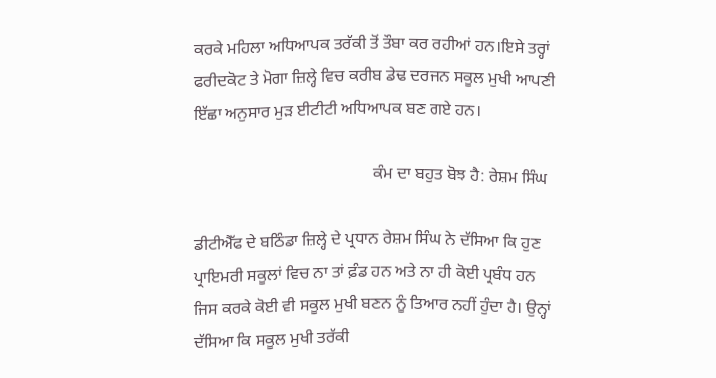ਕਰਕੇ ਮਹਿਲਾ ਅਧਿਆਪਕ ਤਰੱਕੀ ਤੋਂ ਤੌਬਾ ਕਰ ਰਹੀਆਂ ਹਨ।ਇਸੇ ਤਰ੍ਹਾਂ ਫਰੀਦਕੋਟ ਤੇ ਮੋਗਾ ਜ਼ਿਲ੍ਹੇ ਵਿਚ ਕਰੀਬ ਡੇਢ ਦਰਜਨ ਸਕੂਲ ਮੁਖੀ ਆਪਣੀ ਇੱਛਾ ਅਨੁਸਾਰ ਮੁੜ ਈਟੀਟੀ ਅਧਿਆਪਕ ਬਣ ਗਏ ਹਨ।

                                           ਕੰਮ ਦਾ ਬਹੁਤ ਬੋਝ ਹੈ: ਰੇਸ਼ਮ ਸਿੰਘ

ਡੀਟੀਐੱਫ ਦੇ ਬਠਿੰਡਾ ਜ਼ਿਲ੍ਹੇ ਦੇ ਪ੍ਰਧਾਨ ਰੇਸ਼ਮ ਸਿੰਘ ਨੇ ਦੱਸਿਆ ਕਿ ਹੁਣ ਪ੍ਰਾਇਮਰੀ ਸਕੂਲਾਂ ਵਿਚ ਨਾ ਤਾਂ ਫ਼ੰਡ ਹਨ ਅਤੇ ਨਾ ਹੀ ਕੋਈ ਪ੍ਰਬੰਧ ਹਨ ਜਿਸ ਕਰਕੇ ਕੋਈ ਵੀ ਸਕੂਲ ਮੁਖੀ ਬਣਨ ਨੂੰ ਤਿਆਰ ਨਹੀਂ ਹੁੰਦਾ ਹੈ। ਉਨ੍ਹਾਂ ਦੱਸਿਆ ਕਿ ਸਕੂਲ ਮੁਖੀ ਤਰੱਕੀ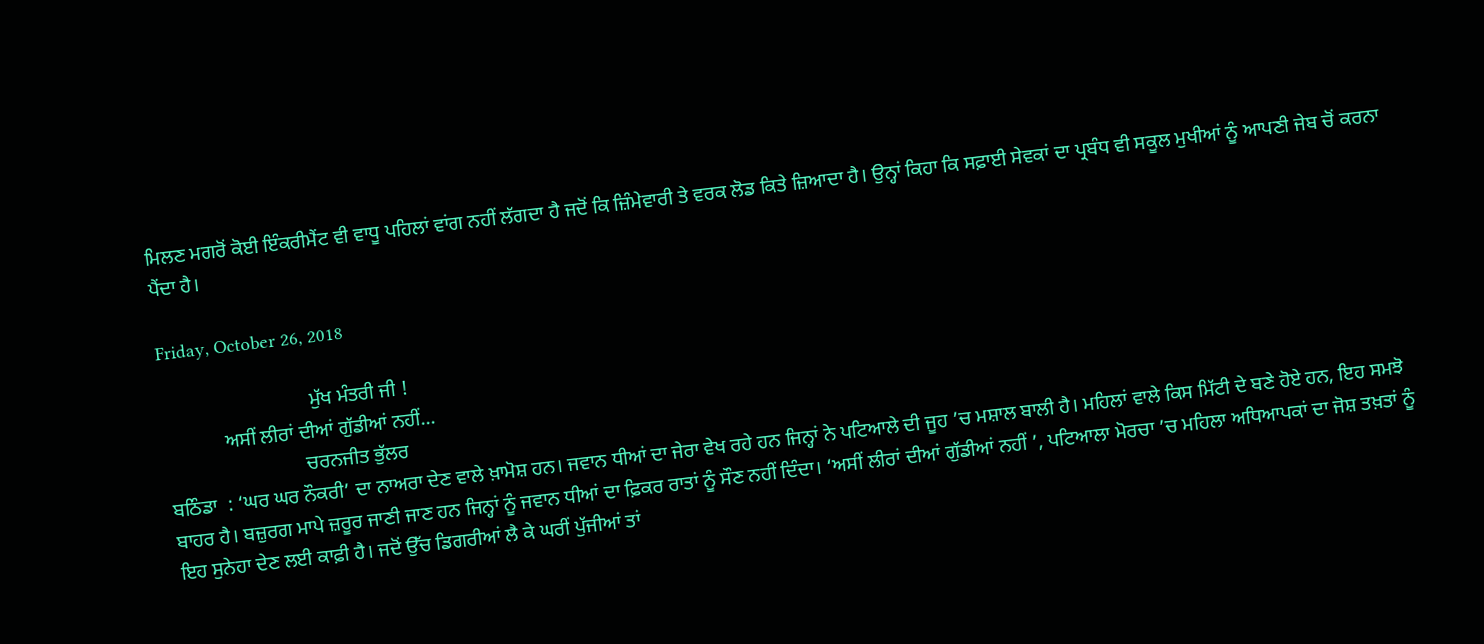ਮਿਲਣ ਮਗਰੋਂ ਕੋਈ ਇੰਕਰੀਮੈਂਟ ਵੀ ਵਾਧੂ ਪਹਿਲਾਂ ਵਾਂਗ ਨਹੀਂ ਲੱਗਦਾ ਹੈ ਜਦੋਂ ਕਿ ਜ਼ਿੰਮੇਵਾਰੀ ਤੇ ਵਰਕ ਲੋਡ ਕਿਤੇ ਜ਼ਿਆਦਾ ਹੈ। ਉਨ੍ਹਾਂ ਕਿਹਾ ਕਿ ਸਫ਼ਾਈ ਸੇਵਕਾਂ ਦਾ ਪ੍ਰਬੰਧ ਵੀ ਸਕੂਲ ਮੁਖੀਆਂ ਨੂੰ ਆਪਣੀ ਜੇਬ ਚੋਂ ਕਰਨਾ ਪੈਂਦਾ ਹੈ।

Friday, October 26, 2018

                              ਮੁੱਖ ਮੰਤਰੀ ਜੀ !
            ਅਸੀਂ ਲੀਰਾਂ ਦੀਆਂ ਗੁੱਡੀਆਂ ਨਹੀਂ...
                            ਚਰਨਜੀਤ ਭੁੱਲਰ
ਬਠਿੰਡਾ  : ‘ਘਰ ਘਰ ਨੌਕਰੀ’ ਦਾ ਨਾਅਰਾ ਦੇਣ ਵਾਲੇ ਖ਼ਾਮੋਸ਼ ਹਨ। ਜਵਾਨ ਧੀਆਂ ਦਾ ਜੇਰਾ ਵੇਖ ਰਹੇ ਹਨ ਜਿਨ੍ਹਾਂ ਨੇ ਪਟਿਆਲੇ ਦੀ ਜੂਹ ’ਚ ਮਸ਼ਾਲ ਬਾਲੀ ਹੈ। ਮਹਿਲਾਂ ਵਾਲੇ ਕਿਸ ਮਿੱਟੀ ਦੇ ਬਣੇ ਹੋਏ ਹਨ, ਇਹ ਸਮਝੋ ਬਾਹਰ ਹੈ। ਬਜ਼ੁਰਗ ਮਾਪੇ ਜ਼ਰੂਰ ਜਾਣੀ ਜਾਣ ਹਨ ਜਿਨ੍ਹਾਂ ਨੂੰ ਜਵਾਨ ਧੀਆਂ ਦਾ ਫ਼ਿਕਰ ਰਾਤਾਂ ਨੂੰ ਸੌਣ ਨਹੀਂ ਦਿੰਦਾ। ‘ਅਸੀਂ ਲੀਰਾਂ ਦੀਆਂ ਗੁੱਡੀਆਂ ਨਹੀਂ ’, ਪਟਿਆਲਾ ਮੋਰਚਾ ’ਚ ਮਹਿਲਾ ਅਧਿਆਪਕਾਂ ਦਾ ਜੋਸ਼ ਤਖ਼ਤਾਂ ਨੂੰ ਇਹ ਸੁਨੇਹਾ ਦੇਣ ਲਈ ਕਾਫ਼ੀ ਹੈ। ਜਦੋਂ ਉੱਚ ਡਿਗਰੀਆਂ ਲੈ ਕੇ ਘਰੀਂ ਪੁੱਜੀਆਂ ਤਾਂ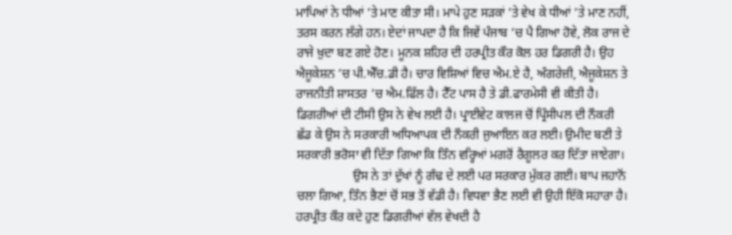ਮਾਪਿਆਂ ਨੇ ਧੀਆਂ ’ਤੇ ਮਾਣ ਕੀਤਾ ਸੀ। ਮਾਪੇ ਹੁਣ ਸੜਕਾਂ ’ਤੇ ਵੇਖ ਕੇ ਧੀਆਂ ’ਤੇ ਮਾਣ ਨਹੀਂ, ਤਰਸ ਕਰਨ ਲੱਗੇ ਹਨ। ਏਦਾਂ ਜਾਪਦਾ ਹੈ ਕਿ ਜਿਵੇਂ ਪੰਜਾਬ ’ਚ ਪੈ ਗਿਆ ਹੋਵੇ, ਲੋਕ ਰਾਜ ਦੇ ਰਾਜੇ ਖ਼ੁਦਾ ਬਣ ਗਏ ਹੋਣ। ਮੂਨਕ ਸ਼ਹਿਰ ਦੀ ਹਰਪ੍ਰੀਤ ਕੌਰ ਕੋਲ ਹਰ ਡਿਗਰੀ ਹੈ। ਉਹ ਐਜੂਕੇਸ਼ਨ ’ਚ ਪੀ.ਐੱਚ.ਡੀ ਹੈ। ਚਾਰ ਵਿਸ਼ਿਆਂ ਵਿਚ ਐਮ.ਏ ਹੈ, ਅੰਗਰੇਜ਼ੀ, ਐਜੂਕੇਸ਼ਨ ਤੇ ਰਾਜਨੀਤੀ ਸ਼ਾਸਤਰ ’ਚ ਐਮ.ਫਿੱਲ ਹੈ। ਟੈੱਟ ਪਾਸ ਹੈ ਤੇ ਡੀ.ਫਾਰਮੇਸੀ ਵੀ ਕੀਤੀ ਹੈ। ਡਿਗਰੀਆਂ ਦੀ ਟੀਸੀ ਉਸ ਨੇ ਵੇਖ ਲਈ ਹੈ। ਪ੍ਰਾਈਵੇਟ ਕਾਲਜ ਚੋਂ ਪ੍ਰਿੰਸੀਪਲ ਦੀ ਨੌਕਰੀ ਛੱਡ ਕੇ ਉਸ ਨੇ ਸਰਕਾਰੀ ਅਧਿਆਪਕ ਦੀ ਨੌਕਰੀ ਜੁਆਇਨ ਕਰ ਲਈ। ਉਮੀਦ ਬਣੀ ਤੇ ਸਰਕਾਰੀ ਭਰੋਸਾ ਵੀ ਦਿੱਤਾ ਗਿਆ ਕਿ ਤਿੰਨ ਵਰ੍ਹਿਆਂ ਮਗਰੋਂ ਰੈਗੂਲਰ ਕਰ ਦਿੱਤਾ ਜਾਏਗਾ।
                  ਉਸ ਨੇ ਤਾਂ ਦੁੱਖਾਂ ਨੂੰ ਗੰਢ ਦੇ ਲਈ ਪਰ ਸਰਕਾਰ ਮੁੱਕਰ ਗਈ। ਬਾਪ ਜਹਾਨੋਂ ਚਲਾ ਗਿਆ, ਤਿੰਨ ਭੈਣਾਂ ਚੋਂ ਸਭ ਤੋਂ ਵੱਡੀ ਹੈ। ਵਿਧਵਾ ਭੈਣ ਲਈ ਵੀ ਉਹੀ ਇੱਕੋ ਸਹਾਰਾ ਹੈ।  ਹਰਪ੍ਰੀਤ ਕੌਰ ਕਦੇ ਹੁਣ ਡਿਗਰੀਆਂ ਵੱਲ ਵੇਖਦੀ ਹੈ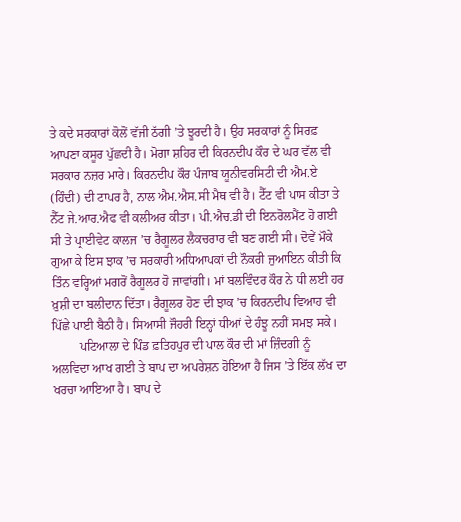ਤੇ ਕਦੇ ਸਰਕਾਰਾਂ ਕੋਲੋਂ ਵੱਜੀ ਠੱਗੀ ’ਤੇ ਝੂਰਦੀ ਹੈ। ਉਹ ਸਰਕਾਰਾਂ ਨੂੰ ਸਿਰਫ਼ ਆਪਣਾ ਕਸੂਰ ਪੁੱਛਦੀ ਹੈ। ਮੋਗਾ ਸ਼ਹਿਰ ਦੀ ਕਿਰਨਦੀਪ ਕੌਰ ਦੇ ਘਰ ਵੱਲ ਵੀ ਸਰਕਾਰ ਨਜ਼ਰ ਮਾਰੇ। ਕਿਰਨਦੀਪ ਕੌਰ ਪੰਜਾਬ ਯੂਨੀਵਰਸਿਟੀ ਦੀ ਐਮ.ਏ (ਹਿੰਦੀ) ਦੀ ਟਾਪਰ ਹੈ, ਨਾਲ ਐਮ.ਐਸ.ਸੀ ਮੈਥ ਵੀ ਹੈ। ਟੈੱਟ ਵੀ ਪਾਸ ਕੀਤਾ ਤੇ ਨੈੱਟ ਜੇ.ਆਰ.ਐਫ ਵੀ ਕਲੀਅਰ ਕੀਤਾ। ਪੀ.ਐਚ.ਡੀ ਦੀ ਇਨਰੋਲਮੈਂਟ ਹੋ ਗਈ ਸੀ ਤੇ ਪ੍ਰਾਈਵੇਟ ਕਾਲਜ ’ਚ ਰੈਗੂਲਰ ਲੈਕਚਰਾਰ ਵੀ ਬਣ ਗਈ ਸੀ। ਦੋਵੇਂ ਮੌਕੇ ਗੁਆ ਕੇ ਇਸ ਝਾਕ ’ਚ ਸਰਕਾਰੀ ਅਧਿਆਪਕਾਂ ਦੀ ਨੌਕਰੀ ਜੁਆਇਨ ਕੀਤੀ ਕਿ ਤਿੰਨ ਵਰ੍ਹਿਆਂ ਮਗਰੋਂ ਰੈਗੂਲਰ ਹੋ ਜਾਵਾਂਗੀ। ਮਾਂ ਬਲਵਿੰਦਰ ਕੌਰ ਨੇ ਧੀ ਲਈ ਹਰ ਖ਼ੁਸ਼ੀ ਦਾ ਬਲੀਦਾਨ ਦਿੱਤਾ। ਰੈਗੂਲਰ ਹੋਣ ਦੀ ਝਾਕ ’ਚ ਕਿਰਨਦੀਪ ਵਿਆਹ ਵੀ ਪਿੱਛੇ ਪਾਈ ਬੈਠੀ ਹੈ। ਸਿਆਸੀ ਜੌਹਰੀ ਇਨ੍ਹਾਂ ਧੀਆਂ ਦੇ ਹੰਝੂ ਨਹੀਂ ਸਮਝ ਸਕੇ।
         ਪਟਿਆਲਾ ਦੇ ਪਿੰਡ ਫ਼ਤਿਹਪੁਰ ਦੀ ਪਾਲ ਕੌਰ ਦੀ ਮਾਂ ਜ਼ਿੰਦਗੀ ਨੂੰ ਅਲਵਿਦਾ ਆਖ ਗਈ ਤੇ ਬਾਪ ਦਾ ਅਪਰੇਸ਼ਨ ਹੋਇਆ ਹੈ ਜਿਸ ’ਤੇ ਇੱਕ ਲੱਖ ਦਾ ਖਰਚਾ ਆਇਆ ਹੈ। ਬਾਪ ਦੇ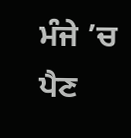ਮੰਜੇ ’ਚ ਪੈਣ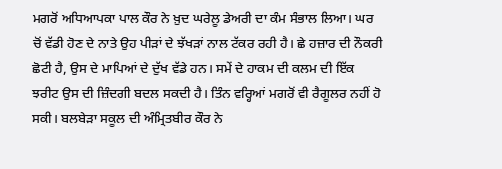ਮਗਰੋਂ ਅਧਿਆਪਕਾ ਪਾਲ ਕੌਰ ਨੇ ਖ਼ੁਦ ਘਰੇਲੂ ਡੇਅਰੀ ਦਾ ਕੰਮ ਸੰਭਾਲ ਲਿਆ। ਘਰ ਚੋਂ ਵੱਡੀ ਹੋਣ ਦੇ ਨਾਤੇ ਉਹ ਪੀੜਾਂ ਦੇ ਝੱਖੜਾਂ ਨਾਲ ਟੱਕਰ ਰਹੀ ਹੈ। ਛੇ ਹਜ਼ਾਰ ਦੀ ਨੌਕਰੀ ਛੋਟੀ ਹੈ, ਉਸ ਦੇ ਮਾਪਿਆਂ ਦੇ ਦੁੱਖ ਵੱਡੇ ਹਨ। ਸਮੇਂ ਦੇ ਹਾਕਮ ਦੀ ਕਲਮ ਦੀ ਇੱਕ ਝਰੀਟ ਉਸ ਦੀ ਜ਼ਿੰਦਗੀ ਬਦਲ ਸਕਦੀ ਹੈ। ਤਿੰਨ ਵਰ੍ਹਿਆਂ ਮਗਰੋਂ ਵੀ ਰੈਗੂਲਰ ਨਹੀਂ ਹੋ ਸਕੀ। ਬਲਬੇੜਾ ਸਕੂਲ ਦੀ ਅੰਮ੍ਰਿਤਬੀਰ ਕੌਰ ਨੇ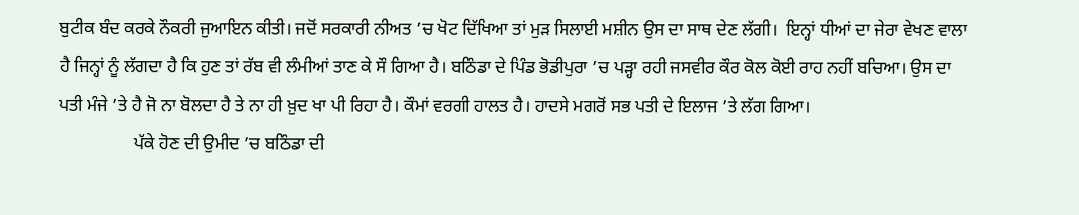ਬੁਟੀਕ ਬੰਦ ਕਰਕੇ ਨੌਕਰੀ ਜੁਆਇਨ ਕੀਤੀ। ਜਦੋਂ ਸਰਕਾਰੀ ਨੀਅਤ ’ਚ ਖੋਟ ਦਿੱਖਿਆ ਤਾਂ ਮੁੜ ਸਿਲਾਈ ਮਸ਼ੀਨ ਉਸ ਦਾ ਸਾਥ ਦੇਣ ਲੱਗੀ।  ਇਨ੍ਹਾਂ ਧੀਆਂ ਦਾ ਜੇਰਾ ਵੇਖਣ ਵਾਲਾ ਹੈ ਜਿਨ੍ਹਾਂ ਨੂੰ ਲੱਗਦਾ ਹੈ ਕਿ ਹੁਣ ਤਾਂ ਰੱਬ ਵੀ ਲੰਮੀਆਂ ਤਾਣ ਕੇ ਸੌ ਗਿਆ ਹੈ। ਬਠਿੰਡਾ ਦੇ ਪਿੰਡ ਭੋਡੀਪੁਰਾ ’ਚ ਪੜ੍ਹਾ ਰਹੀ ਜਸਵੀਰ ਕੌਰ ਕੋਲ ਕੋਈ ਰਾਹ ਨਹੀਂ ਬਚਿਆ। ਉਸ ਦਾ ਪਤੀ ਮੰਜੇ ’ਤੇ ਹੈ ਜੋ ਨਾ ਬੋਲਦਾ ਹੈ ਤੇ ਨਾ ਹੀ ਖ਼ੁਦ ਖਾ ਪੀ ਰਿਹਾ ਹੈ। ਕੌਮਾਂ ਵਰਗੀ ਹਾਲਤ ਹੈ। ਹਾਦਸੇ ਮਗਰੋਂ ਸਭ ਪਤੀ ਦੇ ਇਲਾਜ ’ਤੇ ਲੱਗ ਗਿਆ।
                 ਪੱਕੇ ਹੋਣ ਦੀ ਉਮੀਦ ’ਚ ਬਠਿੰਡਾ ਦੀ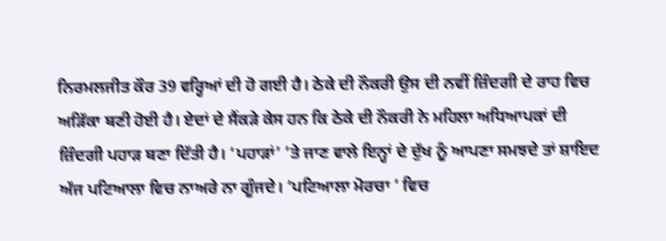ਨਿਰਮਲਜੀਤ ਕੌਰ 39 ਵਰ੍ਹਿਆਂ ਦੀ ਹੋ ਗਈ ਹੈ। ਠੇਕੇ ਦੀ ਨੌਕਰੀ ਉਸ ਦੀ ਨਵੀਂ ਜ਼ਿੰਦਗੀ ਦੇ ਰਾਹ ਵਿਚ ਅੜਿੱਕਾ ਬਣੀ ਹੋਈ ਹੈ। ਏਦਾਂ ਦੇ ਸੈਂਕੜੇ ਕੇਸ ਹਨ ਕਿ ਠੇਕੇ ਦੀ ਨੌਕਰੀ ਨੇ ਮਹਿਲਾ ਅਧਿਆਪਕਾਂ ਦੀ ਜ਼ਿੰਦਗੀ ਪਹਾੜ ਬਣਾ ਦਿੱਤੀ ਹੈ। ‘ਪਹਾੜਾਂ’ ’ਤੇ ਜਾਣ ਵਾਲੇ ਇਨ੍ਹਾਂ ਦੇ ਦੁੱਖ ਨੂੰ ਆਪਣਾ ਸਮਝਦੇ ਤਾਂ ਸ਼ਾਇਦ ਅੱਜ ਪਟਿਆਲਾ ਵਿਚ ਨਾਅਰੇ ਨਾ ਗੂੰਜਦੇ। ‘ਪਟਿਆਲਾ ਮੋਰਚਾ ’ ਵਿਚ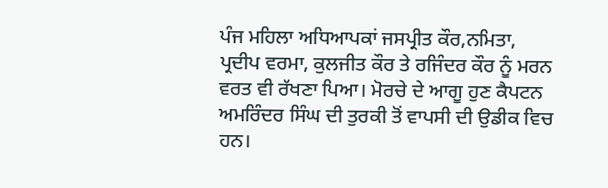ਪੰਜ ਮਹਿਲਾ ਅਧਿਆਪਕਾਂ ਜਸਪ੍ਰੀਤ ਕੌਰ,ਨਮਿਤਾ, ਪ੍ਰਦੀਪ ਵਰਮਾ, ਕੁਲਜੀਤ ਕੌਰ ਤੇ ਰਜਿੰਦਰ ਕੌਰ ਨੂੰ ਮਰਨ ਵਰਤ ਵੀ ਰੱਖਣਾ ਪਿਆ। ਮੋਰਚੇ ਦੇ ਆਗੂ ਹੁਣ ਕੈਪਟਨ ਅਮਰਿੰਦਰ ਸਿੰਘ ਦੀ ਤੁਰਕੀ ਤੋਂ ਵਾਪਸੀ ਦੀ ਉਡੀਕ ਵਿਚ ਹਨ।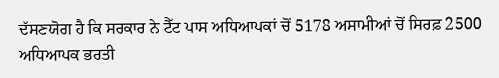ਦੱਸਣਯੋਗ ਹੈ ਕਿ ਸਰਕਾਰ ਨੇ ਟੈੱਟ ਪਾਸ ਅਧਿਆਪਕਾਂ ਚੋਂ 5178 ਅਸਾਮੀਆਂ ਚੋਂ ਸਿਰਫ਼ 2500 ਅਧਿਆਪਕ ਭਰਤੀ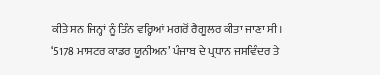ਕੀਤੇ ਸਨ ਜਿਨ੍ਹਾਂ ਨੂੰ ਤਿੰਨ ਵਰ੍ਹਿਆਂ ਮਗਰੋਂ ਰੈਗੂਲਰ ਕੀਤਾ ਜਾਣਾ ਸੀ। ‘5178 ਮਾਸਟਰ ਕਾਡਰ ਯੂਨੀਅਨ’ ਪੰਜਾਬ ਦੇ ਪ੍ਰਧਾਨ ਜਸਵਿੰਦਰ ਤੇ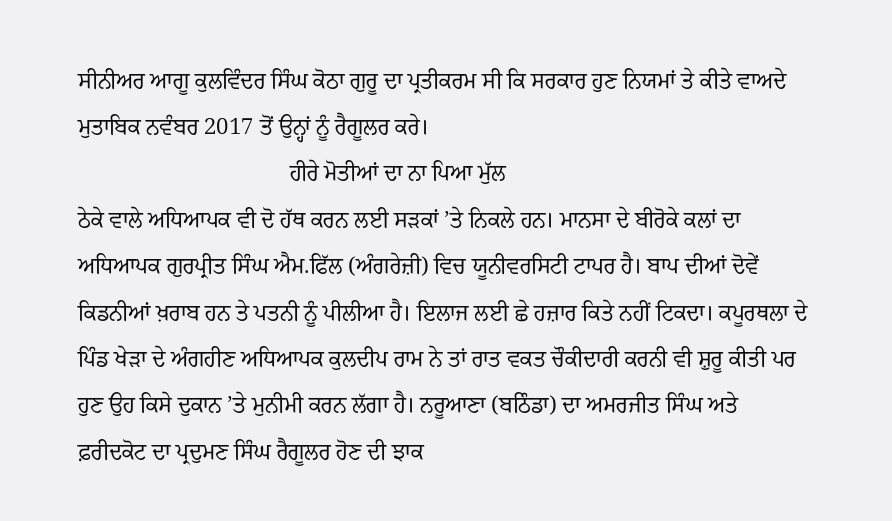ਸੀਨੀਅਰ ਆਗੂ ਕੁਲਵਿੰਦਰ ਸਿੰਘ ਕੋਠਾ ਗੁਰੂ ਦਾ ਪ੍ਰਤੀਕਰਮ ਸੀ ਕਿ ਸਰਕਾਰ ਹੁਣ ਨਿਯਮਾਂ ਤੇ ਕੀਤੇ ਵਾਅਦੇ ਮੁਤਾਬਿਕ ਨਵੰਬਰ 2017 ਤੋਂ ਉਨ੍ਹਾਂ ਨੂੰ ਰੈਗੂਲਰ ਕਰੇ।
                                     ਹੀਰੇ ਮੋਤੀਆਂ ਦਾ ਨਾ ਪਿਆ ਮੁੱਲ
ਠੇਕੇ ਵਾਲੇ ਅਧਿਆਪਕ ਵੀ ਦੋ ਹੱਥ ਕਰਨ ਲਈ ਸੜਕਾਂ ’ਤੇ ਨਿਕਲੇ ਹਨ। ਮਾਨਸਾ ਦੇ ਬੀਰੋਕੇ ਕਲਾਂ ਦਾ ਅਧਿਆਪਕ ਗੁਰਪ੍ਰੀਤ ਸਿੰਘ ਐਮ.ਫਿੱਲ (ਅੰਗਰੇਜ਼ੀ) ਵਿਚ ਯੂਨੀਵਰਸਿਟੀ ਟਾਪਰ ਹੈ। ਬਾਪ ਦੀਆਂ ਦੋਵੇਂ ਕਿਡਨੀਆਂ ਖ਼ਰਾਬ ਹਨ ਤੇ ਪਤਨੀ ਨੂੰ ਪੀਲੀਆ ਹੈ। ਇਲਾਜ ਲਈ ਛੇ ਹਜ਼ਾਰ ਕਿਤੇ ਨਹੀਂ ਟਿਕਦਾ। ਕਪੂਰਥਲਾ ਦੇ ਪਿੰਡ ਖੇੜਾ ਦੇ ਅੰਗਹੀਣ ਅਧਿਆਪਕ ਕੁਲਦੀਪ ਰਾਮ ਨੇ ਤਾਂ ਰਾਤ ਵਕਤ ਚੌਕੀਦਾਰੀ ਕਰਨੀ ਵੀ ਸ਼ੁਰੂ ਕੀਤੀ ਪਰ ਹੁਣ ਉਹ ਕਿਸੇ ਦੁਕਾਨ ’ਤੇ ਮੁਨੀਮੀ ਕਰਨ ਲੱਗਾ ਹੈ। ਨਰੂਆਣਾ (ਬਠਿੰਡਾ) ਦਾ ਅਮਰਜੀਤ ਸਿੰਘ ਅਤੇ ਫ਼ਰੀਦਕੋਟ ਦਾ ਪ੍ਰਦੁਮਣ ਸਿੰਘ ਰੈਗੂਲਰ ਹੋਣ ਦੀ ਝਾਕ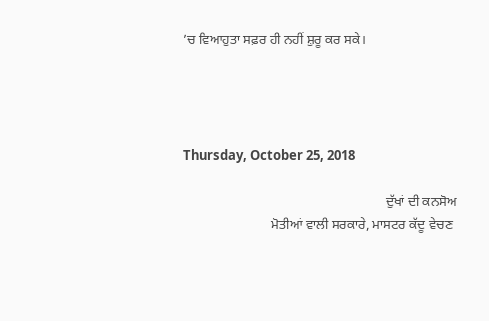’ਚ ਵਿਆਹੁਤਾ ਸਫ਼ਰ ਹੀ ਨਹੀਂ ਸ਼ੁਰੂ ਕਰ ਸਕੇ।




Thursday, October 25, 2018

                                                            ਦੁੱਖਾਂ ਦੀ ਕਨਸੋਅ
                          ਮੋਤੀਆਂ ਵਾਲੀ ਸਰਕਾਰੇ, ਮਾਸਟਰ ਕੱਦੂ ਵੇਚਣ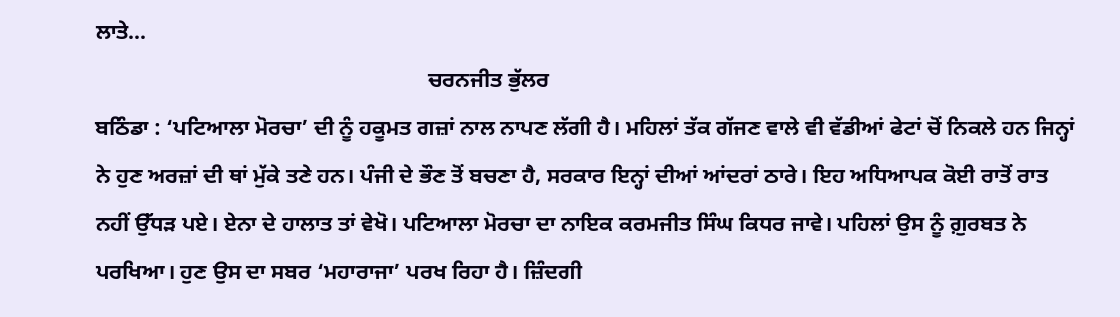ਲਾਤੇ...
                                                             ਚਰਨਜੀਤ ਭੁੱਲਰ
ਬਠਿੰਡਾ : ‘ਪਟਿਆਲਾ ਮੋਰਚਾ’ ਦੀ ਨੂੰ ਹਕੂਮਤ ਗਜ਼ਾਂ ਨਾਲ ਨਾਪਣ ਲੱਗੀ ਹੈ। ਮਹਿਲਾਂ ਤੱਕ ਗੱਜਣ ਵਾਲੇ ਵੀ ਵੱਡੀਆਂ ਫੇਟਾਂ ਚੋਂ ਨਿਕਲੇ ਹਨ ਜਿਨ੍ਹਾਂ ਨੇ ਹੁਣ ਅਰਜ਼ਾਂ ਦੀ ਥਾਂ ਮੁੱਕੇ ਤਣੇ ਹਨ। ਪੰਜੀ ਦੇ ਭੌਣ ਤੋਂ ਬਚਣਾ ਹੈ, ਸਰਕਾਰ ਇਨ੍ਹਾਂ ਦੀਆਂ ਆਂਦਰਾਂ ਠਾਰੇ। ਇਹ ਅਧਿਆਪਕ ਕੋਈ ਰਾਤੋਂ ਰਾਤ ਨਹੀਂ ਉੱਧੜ ਪਏ। ਏਨਾ ਦੇ ਹਾਲਾਤ ਤਾਂ ਵੇਖੋ। ਪਟਿਆਲਾ ਮੋਰਚਾ ਦਾ ਨਾਇਕ ਕਰਮਜੀਤ ਸਿੰਘ ਕਿਧਰ ਜਾਵੇ। ਪਹਿਲਾਂ ਉਸ ਨੂੰ ਗ਼ੁਰਬਤ ਨੇ ਪਰਖਿਆ। ਹੁਣ ਉਸ ਦਾ ਸਬਰ ‘ਮਹਾਰਾਜਾ’ ਪਰਖ ਰਿਹਾ ਹੈ। ਜ਼ਿੰਦਗੀ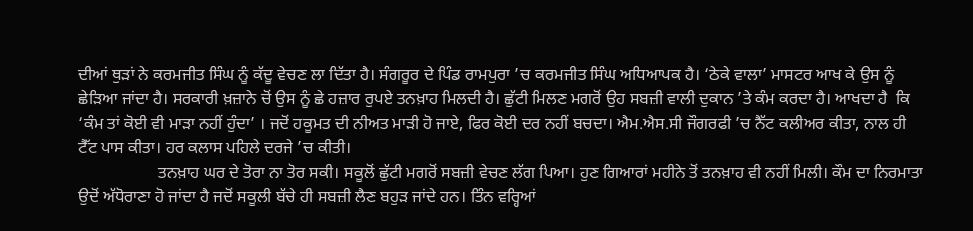ਦੀਆਂ ਥੁੜਾਂ ਨੇ ਕਰਮਜੀਤ ਸਿੰਘ ਨੂੰ ਕੱਦੂ ਵੇਚਣ ਲਾ ਦਿੱਤਾ ਹੈ। ਸੰਗਰੂਰ ਦੇ ਪਿੰਡ ਰਾਮਪੁਰਾ ’ਚ ਕਰਮਜੀਤ ਸਿੰਘ ਅਧਿਆਪਕ ਹੈ। ‘ਠੇਕੇ ਵਾਲਾ’ ਮਾਸਟਰ ਆਖ ਕੇ ਉਸ ਨੂੰ ਛੇੜਿਆ ਜਾਂਦਾ ਹੈ। ਸਰਕਾਰੀ ਖ਼ਜ਼ਾਨੇ ਚੋਂ ਉਸ ਨੂੰ ਛੇ ਹਜ਼ਾਰ ਰੁਪਏ ਤਨਖ਼ਾਹ ਮਿਲਦੀ ਹੈ। ਛੁੱਟੀ ਮਿਲਣ ਮਗਰੋਂ ਉਹ ਸਬਜ਼ੀ ਵਾਲੀ ਦੁਕਾਨ ’ਤੇ ਕੰਮ ਕਰਦਾ ਹੈ। ਆਖਦਾ ਹੈ  ਕਿ ‘ਕੰਮ ਤਾਂ ਕੋਈ ਵੀ ਮਾੜਾ ਨਹੀਂ ਹੁੰਦਾ’ । ਜਦੋਂ ਹਕੂਮਤ ਦੀ ਨੀਅਤ ਮਾੜੀ ਹੋ ਜਾਏ, ਫਿਰ ਕੋਈ ਦਰ ਨਹੀਂ ਬਚਦਾ। ਐਮ.ਐਸ.ਸੀ ਜੌਗਰਫੀ ’ਚ ਨੈੱਟ ਕਲੀਅਰ ਕੀਤਾ, ਨਾਲ ਹੀ ਟੈੱਟ ਪਾਸ ਕੀਤਾ। ਹਰ ਕਲਾਸ ਪਹਿਲੇ ਦਰਜੇ ’ਚ ਕੀਤੀ।
                   ਤਨਖ਼ਾਹ ਘਰ ਦੇ ਤੋਰਾ ਨਾ ਤੋਰ ਸਕੀ। ਸਕੂਲੋਂ ਛੁੱਟੀ ਮਗਰੋਂ ਸਬਜ਼ੀ ਵੇਚਣ ਲੱਗ ਪਿਆ। ਹੁਣ ਗਿਆਰਾਂ ਮਹੀਨੇ ਤੋਂ ਤਨਖ਼ਾਹ ਵੀ ਨਹੀਂ ਮਿਲੀ। ਕੌਮ ਦਾ ਨਿਰਮਾਤਾ ਉਦੋਂ ਅੱਧੋਰਾਣਾ ਹੋ ਜਾਂਦਾ ਹੈ ਜਦੋਂ ਸਕੂਲੀ ਬੱਚੇ ਹੀ ਸਬਜ਼ੀ ਲੈਣ ਬਹੁੜ ਜਾਂਦੇ ਹਨ। ਤਿੰਨ ਵਰ੍ਹਿਆਂ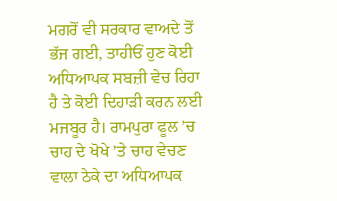ਮਗਰੋਂ ਵੀ ਸਰਕਾਰ ਵਾਅਦੇ ਤੋਂ ਭੱਜ ਗਈ, ਤਾਹੀਓਂ ਹੁਣ ਕੋਈ ਅਧਿਆਪਕ ਸਬਜ਼ੀ ਵੇਚ ਰਿਹਾ ਹੈ ਤੇ ਕੋਈ ਦਿਹਾੜੀ ਕਰਨ ਲਈ ਮਜਬੂਰ ਹੈ। ਰਾਮਪੁਰਾ ਫੂਲ ’ਚ ਚਾਹ ਦੇ ਖੋਖੇ ’ਤੇ ਚਾਹ ਵੇਚਣ ਵਾਲਾ ਠੇਕੇ ਦਾ ਅਧਿਆਪਕ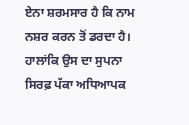ਏਨਾ ਸ਼ਰਮਸਾਰ ਹੈ ਕਿ ਨਾਮ ਨਸ਼ਰ ਕਰਨ ਤੋਂ ਡਰਦਾ ਹੈ। ਹਾਲਾਂਕਿ ਉਸ ਦਾ ਸੁਪਨਾ ਸਿਰਫ਼ ਪੱਕਾ ਅਧਿਆਪਕ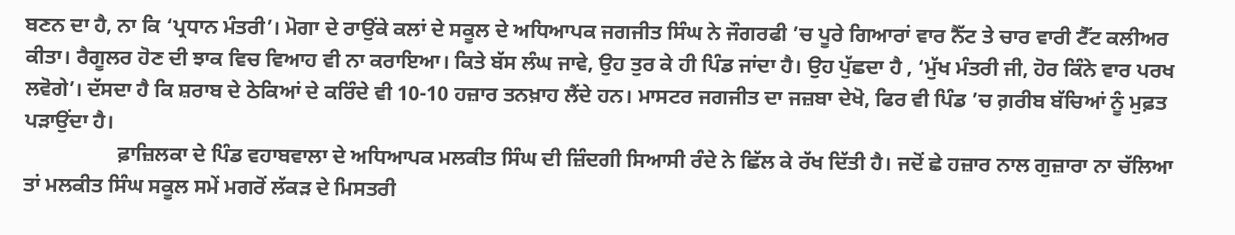ਬਣਨ ਦਾ ਹੈ, ਨਾ ਕਿ ‘ਪ੍ਰਧਾਨ ਮੰਤਰੀ’। ਮੋਗਾ ਦੇ ਰਾਉਂਕੇ ਕਲਾਂ ਦੇ ਸਕੂਲ ਦੇ ਅਧਿਆਪਕ ਜਗਜੀਤ ਸਿੰਘ ਨੇ ਜੌਗਰਫੀ ’ਚ ਪੂਰੇ ਗਿਆਰਾਂ ਵਾਰ ਨੈੱਟ ਤੇ ਚਾਰ ਵਾਰੀ ਟੈੱਟ ਕਲੀਅਰ ਕੀਤਾ। ਰੈਗੂਲਰ ਹੋਣ ਦੀ ਝਾਕ ਵਿਚ ਵਿਆਹ ਵੀ ਨਾ ਕਰਾਇਆ। ਕਿਤੇ ਬੱਸ ਲੰਘ ਜਾਵੇ, ਉਹ ਤੁਰ ਕੇ ਹੀ ਪਿੰਡ ਜਾਂਦਾ ਹੈ। ਉਹ ਪੁੱਛਦਾ ਹੈ , ‘ਮੁੱਖ ਮੰਤਰੀ ਜੀ, ਹੋਰ ਕਿੰਨੇ ਵਾਰ ਪਰਖ ਲਵੋਗੇ’। ਦੱਸਦਾ ਹੈ ਕਿ ਸ਼ਰਾਬ ਦੇ ਠੇਕਿਆਂ ਦੇ ਕਰਿੰਦੇ ਵੀ 10-10 ਹਜ਼ਾਰ ਤਨਖ਼ਾਹ ਲੈਂਦੇ ਹਨ। ਮਾਸਟਰ ਜਗਜੀਤ ਦਾ ਜਜ਼ਬਾ ਦੇਖੋ, ਫਿਰ ਵੀ ਪਿੰਡ ’ਚ ਗ਼ਰੀਬ ਬੱਚਿਆਂ ਨੂੰ ਮੁਫ਼ਤ ਪੜਾਉਂਦਾ ਹੈ।
                  ਫ਼ਾਜ਼ਿਲਕਾ ਦੇ ਪਿੰਡ ਵਹਾਬਵਾਲਾ ਦੇ ਅਧਿਆਪਕ ਮਲਕੀਤ ਸਿੰਘ ਦੀ ਜ਼ਿੰਦਗੀ ਸਿਆਸੀ ਰੰਦੇ ਨੇ ਛਿੱਲ ਕੇ ਰੱਖ ਦਿੱਤੀ ਹੈ। ਜਦੋਂ ਛੇ ਹਜ਼ਾਰ ਨਾਲ ਗੁਜ਼ਾਰਾ ਨਾ ਚੱਲਿਆ ਤਾਂ ਮਲਕੀਤ ਸਿੰਘ ਸਕੂਲ ਸਮੇਂ ਮਗਰੋਂ ਲੱਕੜ ਦੇ ਮਿਸਤਰੀ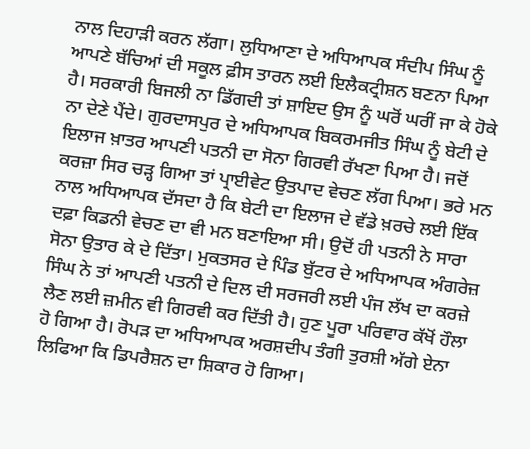ਨਾਲ ਦਿਹਾੜੀ ਕਰਨ ਲੱਗਾ। ਲੁਧਿਆਣਾ ਦੇ ਅਧਿਆਪਕ ਸੰਦੀਪ ਸਿੰਘ ਨੂੰ ਆਪਣੇ ਬੱਚਿਆਂ ਦੀ ਸਕੂਲ ਫ਼ੀਸ ਤਾਰਨ ਲਈ ਇਲੈਕਟ੍ਰੀਸ਼ਨ ਬਣਨਾ ਪਿਆ ਹੈ। ਸਰਕਾਰੀ ਬਿਜਲੀ ਨਾ ਡਿੱਗਦੀ ਤਾਂ ਸ਼ਾਇਦ ਉਸ ਨੂੰ ਘਰੋਂ ਘਰੀਂ ਜਾ ਕੇ ਹੋਕੇ ਨਾ ਦੇਣੇ ਪੈਂਦੇ। ਗੁਰਦਾਸਪੁਰ ਦੇ ਅਧਿਆਪਕ ਬਿਕਰਮਜੀਤ ਸਿੰਘ ਨੂੰ ਬੇਟੀ ਦੇ ਇਲਾਜ ਖ਼ਾਤਰ ਆਪਣੀ ਪਤਨੀ ਦਾ ਸੋਨਾ ਗਿਰਵੀ ਰੱਖਣਾ ਪਿਆ ਹੈ। ਜਦੋਂ ਕਰਜ਼ਾ ਸਿਰ ਚੜ੍ਹ ਗਿਆ ਤਾਂ ਪ੍ਰਾਈਵੇਟ ਉਤਪਾਦ ਵੇਚਣ ਲੱਗ ਪਿਆ। ਭਰੇ ਮਨ ਨਾਲ ਅਧਿਆਪਕ ਦੱਸਦਾ ਹੈ ਕਿ ਬੇਟੀ ਦਾ ਇਲਾਜ ਦੇ ਵੱਡੇ ਖ਼ਰਚੇ ਲਈ ਇੱਕ ਦਫ਼ਾ ਕਿਡਨੀ ਵੇਚਣ ਦਾ ਵੀ ਮਨ ਬਣਾਇਆ ਸੀ। ਉਦੋਂ ਹੀ ਪਤਨੀ ਨੇ ਸਾਰਾ ਸੋਨਾ ਉਤਾਰ ਕੇ ਦੇ ਦਿੱਤਾ। ਮੁਕਤਸਰ ਦੇ ਪਿੰਡ ਬੁੱਟਰ ਦੇ ਅਧਿਆਪਕ ਅੰਗਰੇਜ਼ ਸਿੰਘ ਨੇ ਤਾਂ ਆਪਣੀ ਪਤਨੀ ਦੇ ਦਿਲ ਦੀ ਸਰਜਰੀ ਲਈ ਪੰਜ ਲੱਖ ਦਾ ਕਰਜ਼ੇ ਲੈਣ ਲਈ ਜ਼ਮੀਨ ਵੀ ਗਿਰਵੀ ਕਰ ਦਿੱਤੀ ਹੈ। ਹੁਣ ਪੂਰਾ ਪਰਿਵਾਰ ਕੱਖੋਂ ਹੌਲਾ ਹੋ ਗਿਆ ਹੈ। ਰੋਪੜ ਦਾ ਅਧਿਆਪਕ ਅਰਸ਼ਦੀਪ ਤੰਗੀ ਤੁਰਸ਼ੀ ਅੱਗੇ ਏਨਾ ਲਿਫਿਆ ਕਿ ਡਿਪਰੈਸ਼ਨ ਦਾ ਸ਼ਿਕਾਰ ਹੋ ਗਿਆ।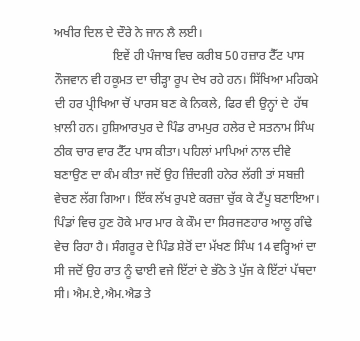ਅਖੀਰ ਦਿਲ ਦੇ ਦੌਰੇ ਨੇ ਜਾਨ ਲੈ ਲਈ।
                   ਇਵੇਂ ਹੀ ਪੰਜਾਬ ਵਿਚ ਕਰੀਬ 50 ਹਜ਼ਾਰ ਟੈੱਟ ਪਾਸ ਨੌਜਵਾਨ ਵੀ ਹਕੂਮਤ ਦਾ ਚੀੜ੍ਹਾ ਰੂਪ ਦੇਖ ਰਹੇ ਹਨ। ਸਿੱਖਿਆ ਮਹਿਕਮੇ ਦੀ ਹਰ ਪ੍ਰੀਖਿਆ ਚੋਂ ਪਾਰਸ ਬਣ ਕੇ ਨਿਕਲੇ, ਫਿਰ ਵੀ ਉਨ੍ਹਾਂ ਦੇ  ਹੱਥ ਖ਼ਾਲੀ ਹਨ। ਹੁਸ਼ਿਆਰਪੁਰ ਦੇ ਪਿੰਡ ਰਾਮਪੁਰ ਹਲੇਰ ਦੇ ਸਤਨਾਮ ਸਿੰਘ ਠੀਕ ਚਾਰ ਵਾਰ ਟੈੱਟ ਪਾਸ ਕੀਤਾ। ਪਹਿਲਾਂ ਮਾਪਿਆਂ ਨਾਲ ਦੀਵੇ ਬਣਾਉਣ ਦਾ ਕੰਮ ਕੀਤਾ ਜਦੋਂ ਉਹ ਜ਼ਿੰਦਗੀ ਹਨੇਰ ਲੱਗੀ ਤਾਂ ਸਬਜ਼ੀ ਵੇਚਣ ਲੱਗ ਗਿਆ। ਇੱਕ ਲੱਖ ਰੁਪਏ ਕਰਜ਼ਾ ਚੁੱਕ ਕੇ ਟੈਂਪੂ ਬਣਾਇਆ। ਪਿੰਡਾਂ ਵਿਚ ਹੁਣ ਹੋਕੇ ਮਾਰ ਮਾਰ ਕੇ ਕੌਮ ਦਾ ਸਿਰਜਣਹਾਰ ਆਲੂ ਗੰਢੇ ਵੇਚ ਰਿਹਾ ਹੈ। ਸੰਗਰੂਰ ਦੇ ਪਿੰਡ ਸ਼ੇਰੋਂ ਦਾ ਮੱਖਣ ਸਿੰਘ 14 ਵਰ੍ਹਿਆਂ ਦਾ ਸੀ ਜਦੋਂ ਉਹ ਰਾਤ ਨੂੰ ਢਾਈ ਵਜੇ ਇੱਟਾਂ ਦੇ ਭੱਠੇ ਤੇ ਪੁੱਜ ਕੇ ਇੱਟਾਂ ਪੱਥਦਾ ਸੀ। ਐਮ.ਏ,ਐਮ.ਐਡ ਤੇ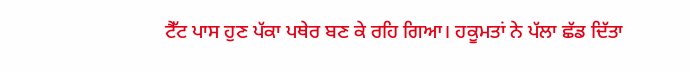ਟੈੱਟ ਪਾਸ ਹੁਣ ਪੱਕਾ ਪਥੇਰ ਬਣ ਕੇ ਰਹਿ ਗਿਆ। ਹਕੂਮਤਾਂ ਨੇ ਪੱਲਾ ਛੱਡ ਦਿੱਤਾ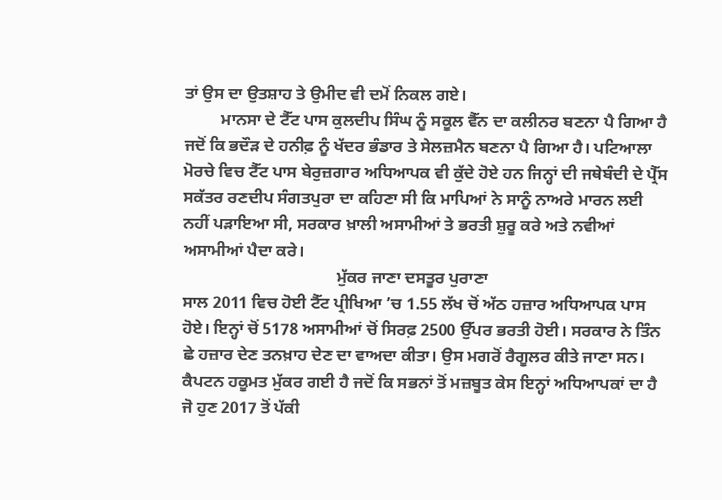ਤਾਂ ਉਸ ਦਾ ਉਤਸ਼ਾਹ ਤੇ ਉਮੀਦ ਵੀ ਦਮੋਂ ਨਿਕਲ ਗਏ।
         ਮਾਨਸਾ ਦੇ ਟੈੱਟ ਪਾਸ ਕੁਲਦੀਪ ਸਿੰਘ ਨੂੰ ਸਕੂਲ ਵੈੱਨ ਦਾ ਕਲੀਨਰ ਬਣਨਾ ਪੈ ਗਿਆ ਹੈ ਜਦੋਂ ਕਿ ਭਦੌੜ ਦੇ ਹਨੀਫ਼ ਨੂੰ ਖੱਦਰ ਭੰਡਾਰ ਤੇ ਸੇਲਜ਼ਮੈਨ ਬਣਨਾ ਪੈ ਗਿਆ ਹੈ। ਪਟਿਆਲਾ ਮੋਰਚੇ ਵਿਚ ਟੈੱਟ ਪਾਸ ਬੇਰੁਜ਼ਗਾਰ ਅਧਿਆਪਕ ਵੀ ਕੁੱਦੇ ਹੋਏ ਹਨ ਜਿਨ੍ਹਾਂ ਦੀ ਜਥੇਬੰਦੀ ਦੇ ਪ੍ਰੈੱਸ ਸਕੱਤਰ ਰਣਦੀਪ ਸੰਗਤਪੁਰਾ ਦਾ ਕਹਿਣਾ ਸੀ ਕਿ ਮਾਪਿਆਂ ਨੇ ਸਾਨੂੰ ਨਾਅਰੇ ਮਾਰਨ ਲਈ ਨਹੀਂ ਪੜਾਇਆ ਸੀ, ਸਰਕਾਰ ਖ਼ਾਲੀ ਅਸਾਮੀਆਂ ਤੇ ਭਰਤੀ ਸ਼ੁਰੂ ਕਰੇ ਅਤੇ ਨਵੀਆਂ ਅਸਾਮੀਆਂ ਪੈਦਾ ਕਰੇ।
                                     ਮੁੱਕਰ ਜਾਣਾ ਦਸਤੂਰ ਪੁਰਾਣਾ
ਸਾਲ 2011 ਵਿਚ ਹੋਈ ਟੈੱਟ ਪ੍ਰੀਖਿਆ ’ਚ 1.55 ਲੱਖ ਚੋਂ ਅੱਠ ਹਜ਼ਾਰ ਅਧਿਆਪਕ ਪਾਸ ਹੋਏ। ਇਨ੍ਹਾਂ ਚੋਂ 5178 ਅਸਾਮੀਆਂ ਚੋਂ ਸਿਰਫ਼ 2500 ਉੱਪਰ ਭਰਤੀ ਹੋਈ। ਸਰਕਾਰ ਨੇ ਤਿੰਨ ਛੇ ਹਜ਼ਾਰ ਦੇਣ ਤਨਖ਼ਾਹ ਦੇਣ ਦਾ ਵਾਅਦਾ ਕੀਤਾ। ਉਸ ਮਗਰੋਂ ਰੈਗੂਲਰ ਕੀਤੇ ਜਾਣਾ ਸਨ। ਕੈਪਟਨ ਹਕੂਮਤ ਮੁੱਕਰ ਗਈ ਹੈ ਜਦੋਂ ਕਿ ਸਭਨਾਂ ਤੋਂ ਮਜ਼ਬੂਤ ਕੇਸ ਇਨ੍ਹਾਂ ਅਧਿਆਪਕਾਂ ਦਾ ਹੈ ਜੋ ਹੁਣ 2017 ਤੋਂ ਪੱਕੀ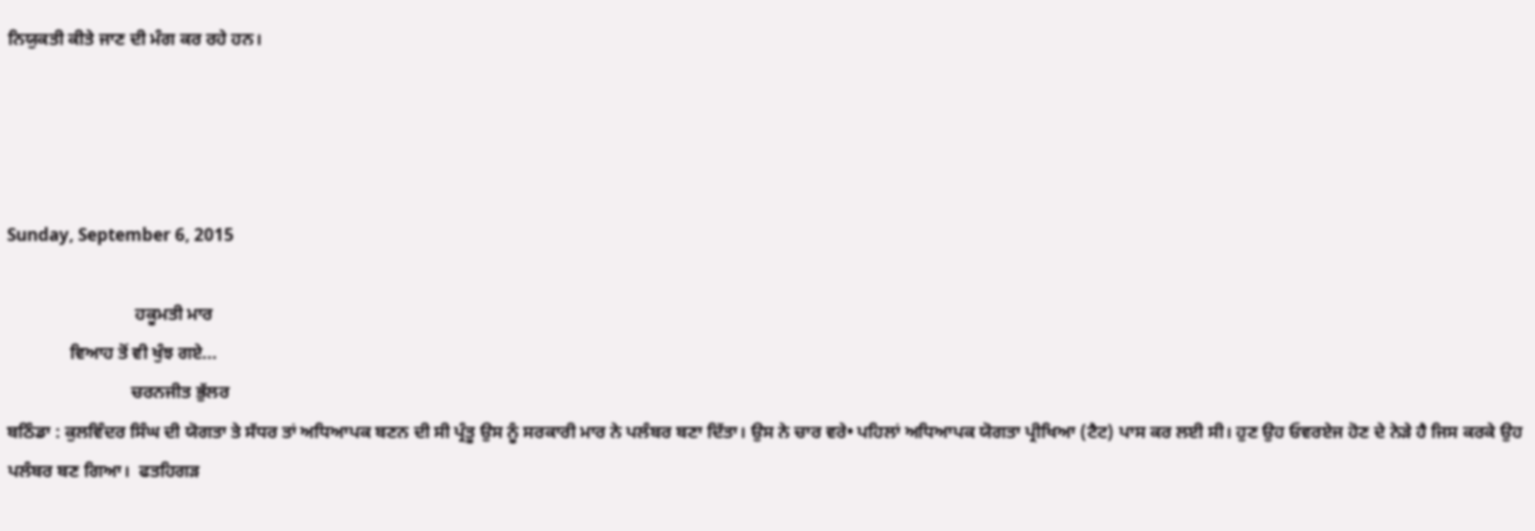ਨਿਯੁਕਤੀ ਕੀਤੇ ਜਾਣ ਦੀ ਮੰਗ ਕਰ ਰਹੇ ਹਨ।




Sunday, September 6, 2015

                             ਹਕੂਮਤੀ ਮਾਰ
              ਵਿਆਹ ਤੋਂ ਵੀ ਖੁੰਝ ਗਏ...
                            ਚਰਨਜੀਤ ਭੁੱਲਰ
ਬਠਿੰਡਾ : ਕੁਲਵਿੰਦਰ ਸਿੰਘ ਦੀ ਯੋਗਤਾ ਤੇ ਸੱਧਰ ਤਾਂ ਅਧਿਆਪਕ ਬਣਨ ਦੀ ਸੀ ਪ੍ਰੰਤੂ ਉਸ ਨੂੰ ਸਰਕਾਰੀ ਮਾਰ ਨੇ ਪਲੰਬਰ ਬਣਾ ਦਿੱਤਾ। ਉਸ ਨੇ ਚਾਰ ਵਰੇ• ਪਹਿਲਾਂ ਅਧਿਆਪਕ ਯੋਗਤਾ ਪ੍ਰੀਖਿਆ (ਟੈਟ) ਪਾਸ ਕਰ ਲਈ ਸੀ। ਹੁਣ ਉਹ ਓਵਰਏਜ ਹੋਣ ਦੇ ਨੇੜੇ ਹੈ ਜਿਸ ਕਰਕੇ ਉਹ ਪਲੰਬਰ ਬਣ ਗਿਆ।  ਫਤਹਿਗੜ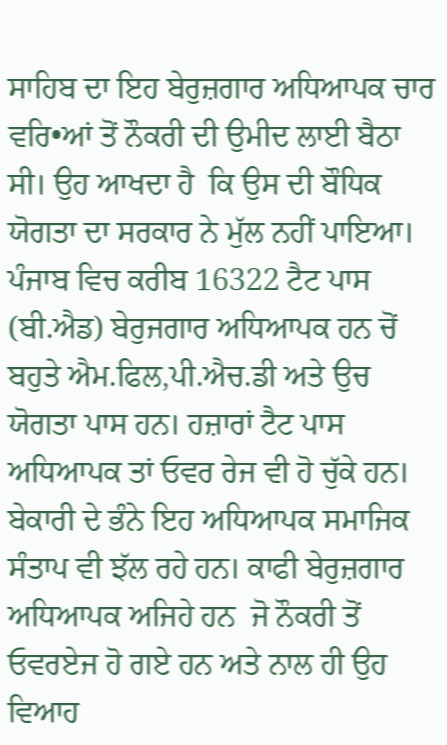ਸਾਹਿਬ ਦਾ ਇਹ ਬੇਰੁਜ਼ਗਾਰ ਅਧਿਆਪਕ ਚਾਰ ਵਰਿ•ਆਂ ਤੋਂ ਨੌਕਰੀ ਦੀ ਉਮੀਦ ਲਾਈ ਬੈਠਾ ਸੀ। ਉਹ ਆਖਦਾ ਹੈ  ਕਿ ਉਸ ਦੀ ਬੌਧਿਕ ਯੋਗਤਾ ਦਾ ਸਰਕਾਰ ਨੇ ਮੁੱਲ ਨਹੀਂ ਪਾਇਆ। ਪੰਜਾਬ ਵਿਚ ਕਰੀਬ 16322 ਟੈਟ ਪਾਸ (ਬੀ.ਐਡ) ਬੇਰੁਜਗਾਰ ਅਧਿਆਪਕ ਹਨ ਚੋਂ ਬਹੁਤੇ ਐਮ.ਫਿਲ,ਪੀ.ਐਚ.ਡੀ ਅਤੇ ਉਚ ਯੋਗਤਾ ਪਾਸ ਹਨ। ਹਜ਼ਾਰਾਂ ਟੈਟ ਪਾਸ ਅਧਿਆਪਕ ਤਾਂ ਓਵਰ ਰੇਜ ਵੀ ਹੋ ਚੁੱਕੇ ਹਨ।  ਬੇਕਾਰੀ ਦੇ ਭੰਨੇ ਇਹ ਅਧਿਆਪਕ ਸਮਾਜਿਕ ਸੰਤਾਪ ਵੀ ਝੱਲ ਰਹੇ ਹਨ। ਕਾਫੀ ਬੇਰੁਜ਼ਗਾਰ ਅਧਿਆਪਕ ਅਜਿਹੇ ਹਨ  ਜੋ ਨੌਕਰੀ ਤੋਂ ਓਵਰਏਜ ਹੋ ਗਏ ਹਨ ਅਤੇ ਨਾਲ ਹੀ ਉਹ ਵਿਆਹ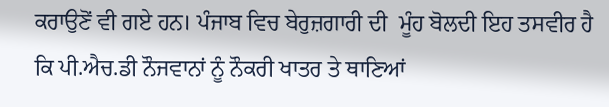ਕਰਾਉਣੋਂ ਵੀ ਗਏ ਹਨ। ਪੰਜਾਬ ਵਿਚ ਬੇਰੁਜ਼ਗਾਰੀ ਦੀ  ਮੂੰਹ ਬੋਲਦੀ ਇਹ ਤਸਵੀਰ ਹੈ ਕਿ ਪੀ.ਐਚ.ਡੀ ਨੌਜਵਾਨਾਂ ਨੂੰ ਨੌਕਰੀ ਖਾਤਰ ਤੇ ਥਾਣਿਆਂ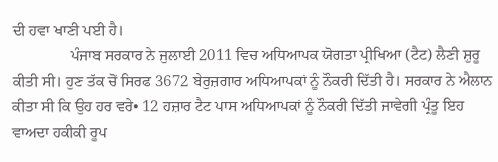ਦੀ ਹਵਾ ਖਾਣੀ ਪਈ ਹੈ।
               ਪੰਜਾਬ ਸਰਕਾਰ ਨੇ ਜੁਲਾਈ 2011 ਵਿਚ ਅਧਿਆਪਕ ਯੋਗਤਾ ਪ੍ਰੀਖਿਆ (ਟੈਟ) ਲੈਣੀ ਸ਼ੁਰੂ ਕੀਤੀ ਸੀ। ਹੁਣ ਤੱਕ ਚੋਂ ਸਿਰਫ 3672 ਬੇਰੁਜ਼ਗਾਰ ਅਧਿਆਪਕਾਂ ਨੂੰ ਨੌਕਰੀ ਦਿੱਤੀ ਹੈ। ਸਰਕਾਰ ਨੇ ਐਲਾਨ ਕੀਤਾ ਸੀ ਕਿ ਉਹ ਹਰ ਵਰੇ• 12 ਹਜ਼ਾਰ ਟੈਟ ਪਾਸ ਅਧਿਆਪਕਾਂ ਨੂੰ ਨੌਕਰੀ ਦਿੱਤੀ ਜਾਵੇਗੀ ਪ੍ਰੰਤੂ ਇਹ ਵਾਅਦਾ ਹਕੀਕੀ ਰੂਪ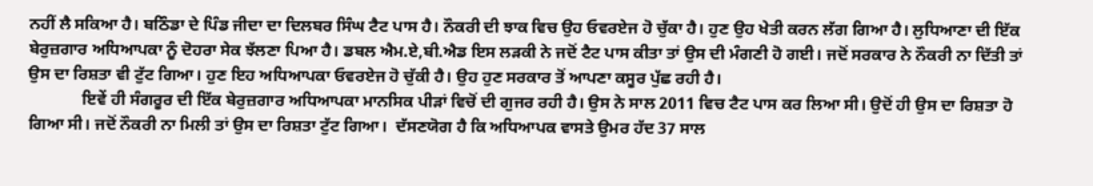ਨਹੀਂ ਲੈ ਸਕਿਆ ਹੈ। ਬਠਿੰਡਾ ਦੇ ਪਿੰਡ ਜੀਦਾ ਦਾ ਦਿਲਬਰ ਸਿੰਘ ਟੈਟ ਪਾਸ ਹੈ। ਨੌਕਰੀ ਦੀ ਝਾਕ ਵਿਚ ਉਹ ਓਵਰਏਜ ਹੋ ਚੁੱਕਾ ਹੈ। ਹੁਣ ਉਹ ਖੇਤੀ ਕਰਨ ਲੱਗ ਗਿਆ ਹੈ। ਲੁਧਿਆਣਾ ਦੀ ਇੱਕ ਬੇਰੁਜ਼ਗਾਰ ਅਧਿਆਪਕਾ ਨੂੰ ਦੋਹਰਾ ਸੇਕ ਝੱਲਣਾ ਪਿਆ ਹੈ। ਡਬਲ ਐਮ.ਏ,ਬੀ.ਐਡ ਇਸ ਲੜਕੀ ਨੇ ਜਦੋਂ ਟੈਟ ਪਾਸ ਕੀਤਾ ਤਾਂ ਉਸ ਦੀ ਮੰਗਣੀ ਹੋ ਗਈ। ਜਦੋਂ ਸਰਕਾਰ ਨੇ ਨੌਕਰੀ ਨਾ ਦਿੱਤੀ ਤਾਂ ਉਸ ਦਾ ਰਿਸ਼ਤਾ ਵੀ ਟੁੱਟ ਗਿਆ। ਹੁਣ ਇਹ ਅਧਿਆਪਕਾ ਓਵਰਏਜ ਹੋ ਚੁੱਕੀ ਹੈ। ਉਹ ਹੁਣ ਸਰਕਾਰ ਤੋਂ ਆਪਣਾ ਕਸੂਰ ਪੁੱਛ ਰਹੀ ਹੈ।
             ਇਵੇਂ ਹੀ ਸੰਗਰੂਰ ਦੀ ਇੱਕ ਬੇਰੁਜ਼ਗਾਰ ਅਧਿਆਪਕਾ ਮਾਨਸਿਕ ਪੀੜਾਂ ਵਿਚੋਂ ਦੀ ਗੁਜਰ ਰਹੀ ਹੈ। ਉਸ ਨੇ ਸਾਲ 2011 ਵਿਚ ਟੈਟ ਪਾਸ ਕਰ ਲਿਆ ਸੀ। ਉਦੋਂ ਹੀ ਉਸ ਦਾ ਰਿਸ਼ਤਾ ਹੋ ਗਿਆ ਸੀ। ਜਦੋਂ ਨੌਕਰੀ ਨਾ ਮਿਲੀ ਤਾਂ ਉਸ ਦਾ ਰਿਸ਼ਤਾ ਟੁੱਟ ਗਿਆ।  ਦੱਸਣਯੋਗ ਹੈ ਕਿ ਅਧਿਆਪਕ ਵਾਸਤੇ ਉਮਰ ਹੱਦ 37 ਸਾਲ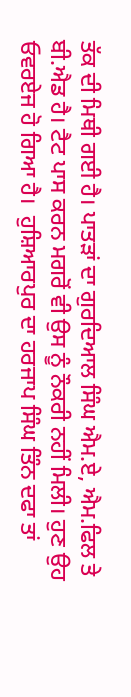ਤੱਕ ਦੀ ਮਿਥੀ ਗਈ ਹੈ। ਪਾਤੜਾਂ ਦਾ ਗੁਰਦਿਆਲ ਸਿੰਘ ਐਮ.ਏ, ਐਮ.ਫਿਲ ਤੇ ਬੀ.ਐਡ ਹੈ। ਟੈਟ ਪਾਸ ਕਰਨ ਮਗਰੋਂ ਵੀ ਉਸ ਨੂੰ ਨੌਕਰੀ ਨਹੀਂ ਮਿਲੀ। ਹੁਣ ਉਹ ਓਵਰਏਜ ਹੋ ਗਿਆ ਹੈ।  ਹੁਸ਼ਿਆਰਪੁਰ ਦਾ ਹਰਜਾਪ ਸਿੰਘ ਤਿੰਨ ਦਫਾ ਤਾਂ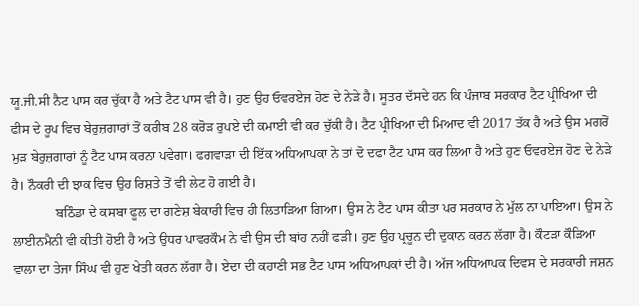ਯੂ.ਜੀ.ਸੀ ਨੈਟ ਪਾਸ ਕਰ ਚੁੱਕਾ ਹੈ ਅਤੇ ਟੈਟ ਪਾਸ ਵੀ ਹੈ। ਹੁਣ ਉਹ ਓਵਰਏਜ ਹੋਣ ਦੇ ਨੇੜੇ ਹੈ। ਸੂਤਰ ਦੱਸਦੇ ਹਨ ਕਿ ਪੰਜਾਬ ਸਰਕਾਰ ਟੈਟ ਪ੍ਰੀਖਿਆ ਦੀ ਫੀਸ ਦੇ ਰੂਪ ਵਿਚ ਬੇਰੁਜ਼ਗਾਰਾਂ ਤੋਂ ਕਰੀਬ 28 ਕਰੋੜ ਰੁਪਏ ਦੀ ਕਮਾਈ ਵੀ ਕਰ ਚੁੱਕੀ ਹੈ। ਟੈਟ ਪ੍ਰੀਖਿਆ ਦੀ ਮਿਆਦ ਵੀ 2017 ਤੱਕ ਹੈ ਅਤੇ ਉਸ ਮਗਰੋਂ ਮੁੜ ਬੇਰੁਜ਼ਗਾਰਾਂ ਨੂੰ ਟੈਟ ਪਾਸ ਕਰਨਾ ਪਵੇਗਾ। ਫਗਵਾੜਾ ਦੀ ਇੱਕ ਅਧਿਆਪਕਾ ਨੇ ਤਾਂ ਦੋ ਦਫਾ ਟੈਟ ਪਾਸ ਕਰ ਲਿਆ ਹੈ ਅਤੇ ਹੁਣ ਓਵਰਏਜ ਹੋਣ ਦੇ ਨੇੜੇ ਹੈ। ਨੌਕਰੀ ਦੀ ਝਾਕ ਵਿਚ ਉਹ ਰਿਸ਼ਤੇ ਤੋਂ ਵੀ ਲੇਟ ਹੋ ਗਈ ਹੈ।
             ਬਠਿੰਡਾ ਦੇ ਕਸਬਾ ਫੂਲ ਦਾ ਗਣੇਸ਼ ਬੇਕਾਰੀ ਵਿਚ ਹੀ ਲਿਤਾੜਿਆ ਗਿਆ। ਉਸ ਨੇ ਟੈਟ ਪਾਸ ਕੀਤਾ ਪਰ ਸਰਕਾਰ ਨੇ ਮੁੱਲ ਨਾ ਪਾਇਆ। ਉਸ ਨੇ ਲਾਈਨਮੈਨੀ ਵੀ ਕੀਤੀ ਹੋਈ ਹੈ ਅਤੇ ਉਧਰ ਪਾਵਰਕੌਮ ਨੇ ਵੀ ਉਸ ਦੀ ਬਾਂਹ ਨਹੀਂ ਫੜੀ। ਹੁਣ ਉਹ ਪ੍ਰਚੂਨ ਦੀ ਦੁਕਾਨ ਕਰਨ ਲੱਗਾ ਹੈ। ਕੌਟੜਾ ਕੌੜਿਆ ਵਾਲਾ ਦਾ ਤੇਜਾ ਸਿੰਘ ਵੀ ਹੁਣ ਖੇਤੀ ਕਰਨ ਲੱਗਾ ਹੈ। ਏਦਾ ਦੀ ਕਹਾਣੀ ਸਭ ਟੈਟ ਪਾਸ ਅਧਿਆਪਕਾਂ ਦੀ ਹੈ। ਅੱਜ ਅਧਿਆਪਕ ਦਿਵਸ ਦੇ ਸਰਕਾਰੀ ਜਸ਼ਨ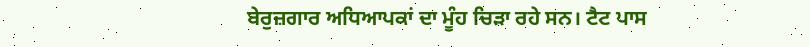ਬੇਰੁਜ਼ਗਾਰ ਅਧਿਆਪਕਾਂ ਦਾ ਮੂੰਹ ਚਿੜਾ ਰਹੇ ਸਨ। ਟੈਟ ਪਾਸ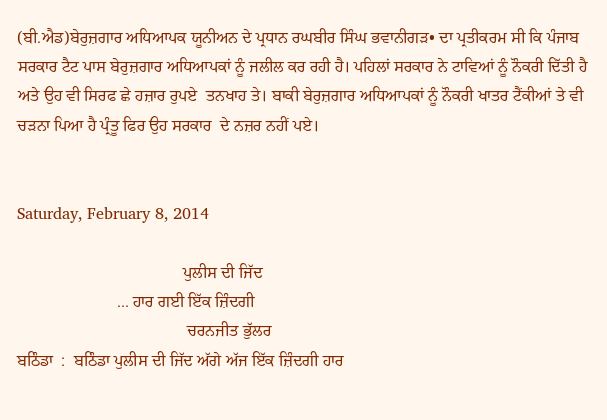(ਬੀ.ਐਡ)ਬੇਰੁਜ਼ਗਾਰ ਅਧਿਆਪਕ ਯੂਨੀਅਨ ਦੇ ਪ੍ਰਧਾਨ ਰਘਬੀਰ ਸਿੰਘ ਭਵਾਨੀਗੜ• ਦਾ ਪ੍ਰਤੀਕਰਮ ਸੀ ਕਿ ਪੰਜਾਬ ਸਰਕਾਰ ਟੈਟ ਪਾਸ ਬੇਰੁਜ਼ਗਾਰ ਅਧਿਆਪਕਾਂ ਨੂੰ ਜਲੀਲ ਕਰ ਰਹੀ ਹੈ। ਪਹਿਲਾਂ ਸਰਕਾਰ ਨੇ ਟਾਵਿਆਂ ਨੂੰ ਨੌਕਰੀ ਦਿੱਤੀ ਹੈ ਅਤੇ ਉਹ ਵੀ ਸਿਰਫ ਛੇ ਹਜ਼ਾਰ ਰੁਪਏ  ਤਨਖਾਹ ਤੇ। ਬਾਕੀ ਬੇਰੁਜ਼ਗਾਰ ਅਧਿਆਪਕਾਂ ਨੂੰ ਨੌਕਰੀ ਖਾਤਰ ਟੈਂਕੀਆਂ ਤੇ ਵੀ ਚੜਨਾ ਪਿਆ ਹੈ ਪ੍ਰੰਤੂ ਫਿਰ ਉਹ ਸਰਕਾਰ  ਦੇ ਨਜ਼ਰ ਨਹੀਂ ਪਏ।


Saturday, February 8, 2014

                                        ਪੁਲੀਸ ਦੀ ਜਿੱਦ
                        ... ਹਾਰ ਗਈ ਇੱਕ ਜ਼ਿੰਦਗੀ
                                         ਚਰਨਜੀਤ ਭੁੱਲਰ
ਬਠਿੰਡਾ  :  ਬਠਿੰਡਾ ਪੁਲੀਸ ਦੀ ਜਿੱਦ ਅੱਗੇ ਅੱਜ ਇੱਕ ਜ਼ਿੰਦਗੀ ਹਾਰ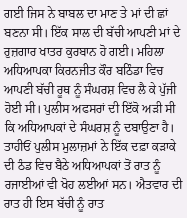ਗਈ ਜਿਸ ਨੇ ਬਾਬਲ ਦਾ ਮਾਣ ਤੇ ਮਾਂ ਦੀ ਛਾਂ ਬਣਨਾ ਸੀ। ਇੱਕ ਸਾਲ ਦੀ ਬੱਚੀ ਆਪਣੀ ਮਾਂ ਦੇ ਰੁਜ਼ਗਾਰ ਖਾਤਰ ਕੁਰਬਾਨ ਹੋ ਗਈ। ਮਹਿਲਾ ਅਧਿਆਪਕਾ ਕਿਰਨਜੀਤ ਕੌਰ ਬਠਿੰਡਾ ਵਿਚ ਆਪਣੀ ਬੱਚੀ ਰੂਥ ਨੂੰ ਸੰਘਰਸ਼ ਵਿਚ ਲੈ ਕੇ ਪੁੱਜੀ ਹੋਈ ਸੀ। ਪੁਲੀਸ ਅਫਸਰਾਂ ਦੀ ਇੱਕੋ ਅੜੀ ਸੀ ਕਿ ਅਧਿਆਪਕਾਂ ਦੇ ਸੰਘਰਸ਼ ਨੂੰ ਦਬਾਉਣਾ ਹੈ। ਤਾਹੀਓਂ ਪੁਲੀਸ ਮੁਲਾਜ਼ਮਾਂ ਨੇ ਇੱਕ ਦਫ਼ਾ ਕੜਾਕੇ ਦੀ ਠੰਡ ਵਿਚ ਬੈਠੇ ਅਧਿਆਪਕਾਂ ਤੋਂ ਰਾਤ ਨੂੰ ਰਜਾਈਆਂ ਵੀ ਖੋਹ ਲਈਆਂ ਸਨ। ਐਤਵਾਰ ਦੀ ਰਾਤ ਹੀ ਇਸ ਬੱਚੀ ਨੂੰ ਰਾਤ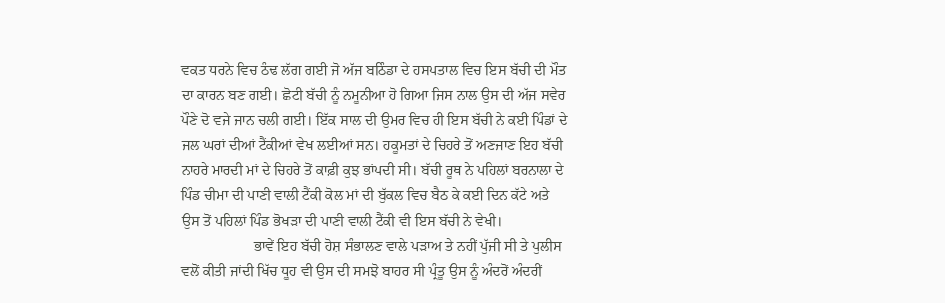ਵਕਤ ਧਰਨੇ ਵਿਚ ਠੰਢ ਲੱਗ ਗਈ ਜੋ ਅੱਜ ਬਠਿੰਡਾ ਦੇ ਹਸਪਤਾਲ ਵਿਚ ਇਸ ਬੱਚੀ ਦੀ ਮੌਤ ਦਾ ਕਾਰਨ ਬਣ ਗਈ। ਛੋਟੀ ਬੱਚੀ ਨੂੰ ਨਮੂਨੀਆ ਹੋ ਗਿਆ ਜਿਸ ਨਾਲ ਉਸ ਦੀ ਅੱਜ ਸਵੇਰ ਪੌਣੇ ਦੋ ਵਜੇ ਜਾਨ ਚਲੀ ਗਈ। ਇੱਕ ਸਾਲ ਦੀ ਉਮਰ ਵਿਚ ਹੀ ਇਸ ਬੱਚੀ ਨੇ ਕਈ ਪਿੰਡਾਂ ਦੇ ਜਲ ਘਰਾਂ ਦੀਆਂ ਟੈਂਕੀਆਂ ਵੇਖ ਲਈਆਂ ਸਨ। ਹਕੂਮਤਾਂ ਦੇ ਚਿਹਰੇ ਤੋਂ ਅਣਜਾਣ ਇਹ ਬੱਚੀ ਨਾਹਰੇ ਮਾਰਦੀ ਮਾਂ ਦੇ ਚਿਹਰੇ ਤੋਂ ਕਾਫ਼ੀ ਕੁਝ ਭਾਂਪਦੀ ਸੀ। ਬੱਚੀ ਰੂਥ ਨੇ ਪਹਿਲਾਂ ਬਰਨਾਲਾ ਦੇ ਪਿੰਡ ਚੀਮਾ ਦੀ ਪਾਣੀ ਵਾਲੀ ਟੈਂਕੀ ਕੋਲ ਮਾਂ ਦੀ ਬੁੱਕਲ ਵਿਚ ਬੈਠ ਕੇ ਕਈ ਦਿਨ ਕੱਟੇ ਅਤੇ ਉਸ ਤੋਂ ਪਹਿਲਾਂ ਪਿੰਡ ਭੋਖੜਾ ਦੀ ਪਾਣੀ ਵਾਲੀ ਟੈਂਕੀ ਵੀ ਇਸ ਬੱਚੀ ਨੇ ਵੇਖੀ।
                    ਭਾਵੇਂ ਇਹ ਬੱਚੀ ਹੋਸ਼ ਸੰਭਾਲਣ ਵਾਲੇ ਪੜਾਅ ਤੇ ਨਹੀਂ ਪੁੱਜੀ ਸੀ ਤੇ ਪੁਲੀਸ ਵਲੋਂ ਕੀਤੀ ਜਾਂਦੀ ਖਿੱਚ ਧੂਹ ਵੀ ਉਸ ਦੀ ਸਮਝੋ ਬਾਹਰ ਸੀ ਪ੍ਰੰਤੂ ਉਸ ਨੂੰ ਅੰਦਰੋਂ ਅੰਦਰੀਂ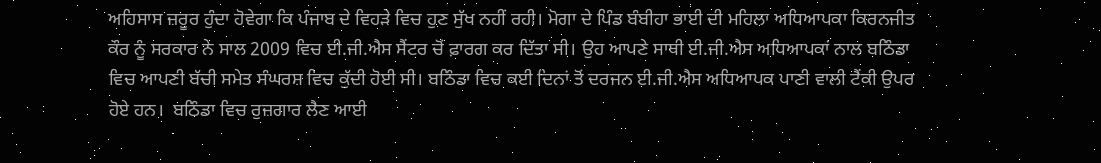ਅਹਿਸਾਸ ਜ਼ਰੂਰ ਹੁੰਦਾ ਹੋਵੇਗਾ ਕਿ ਪੰਜਾਬ ਦੇ ਵਿਹੜੇ ਵਿਚ ਹੁਣ ਸੁੱਖ ਨਹੀਂ ਰਹੀ। ਮੋਗਾ ਦੇ ਪਿੰਡ ਬੰਬੀਹਾ ਭਾਈ ਦੀ ਮਹਿਲਾ ਅਧਿਆਪਕਾ ਕਿਰਨਜੀਤ ਕੌਰ ਨੂੰ ਸਰਕਾਰ ਨੇ ਸਾਲ 2009 ਵਿਚ ਈ.ਜੀ.ਐਸ ਸੈਂਟਰ ਚੋਂ ਫ਼ਾਰਗ ਕਰ ਦਿੱਤਾ ਸੀ। ਉਹ ਆਪਣੇ ਸਾਥੀ ਈ.ਜੀ.ਐਸ ਅਧਿਆਪਕਾਂ ਨਾਲ ਬਠਿੰਡਾ ਵਿਚ ਆਪਣੀ ਬੱਚੀ ਸਮੇਤ ਸੰਘਰਸ਼ ਵਿਚ ਕੁੱਦੀ ਹੋਈ ਸੀ। ਬਠਿੰਡਾ ਵਿਚ ਕਈ ਦਿਨਾਂ ਤੋਂ ਦਰਜਨ ਈ.ਜੀ.ਐਸ ਅਧਿਆਪਕ ਪਾਣੀ ਵਾਲੀ ਟੈਂਕੀ ਉਪਰ ਹੋਏ ਹਨ।  ਬਠਿੰਡਾ ਵਿਚ ਰੁਜ਼ਗਾਰ ਲੈਣ ਆਈ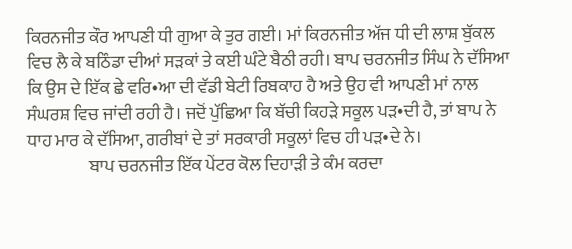ਕਿਰਨਜੀਤ ਕੌਰ ਆਪਣੀ ਧੀ ਗੁਆ ਕੇ ਤੁਰ ਗਈ। ਮਾਂ ਕਿਰਨਜੀਤ ਅੱਜ ਧੀ ਦੀ ਲਾਸ਼ ਬੁੱਕਲ ਵਿਚ ਲੈ ਕੇ ਬਠਿੰਡਾ ਦੀਆਂ ਸੜਕਾਂ ਤੇ ਕਈ ਘੰਟੇ ਬੈਠੀ ਰਹੀ। ਬਾਪ ਚਰਨਜੀਤ ਸਿੰਘ ਨੇ ਦੱਸਿਆ ਕਿ ਉਸ ਦੇ ਇੱਕ ਛੇ ਵਰਿ•ਆ ਦੀ ਵੱਡੀ ਬੇਟੀ ਰਿਬਕਾਹ ਹੈ ਅਤੇ ਉਹ ਵੀ ਆਪਣੀ ਮਾਂ ਨਾਲ ਸੰਘਰਸ਼ ਵਿਚ ਜਾਂਦੀ ਰਹੀ ਹੈ। ਜਦੋਂ ਪੁੱਛਿਆ ਕਿ ਬੱਚੀ ਕਿਹੜੇ ਸਕੂਲ ਪੜ•ਦੀ ਹੈ, ਤਾਂ ਬਾਪ ਨੇ ਧਾਹ ਮਾਰ ਕੇ ਦੱਸਿਆ, ਗਰੀਬਾਂ ਦੇ ਤਾਂ ਸਰਕਾਰੀ ਸਕੂਲਾਂ ਵਿਚ ਹੀ ਪੜ•ਦੇ ਨੇ।
                  ਬਾਪ ਚਰਨਜੀਤ ਇੱਕ ਪੇਂਟਰ ਕੋਲ ਦਿਹਾੜੀ ਤੇ ਕੰਮ ਕਰਦਾ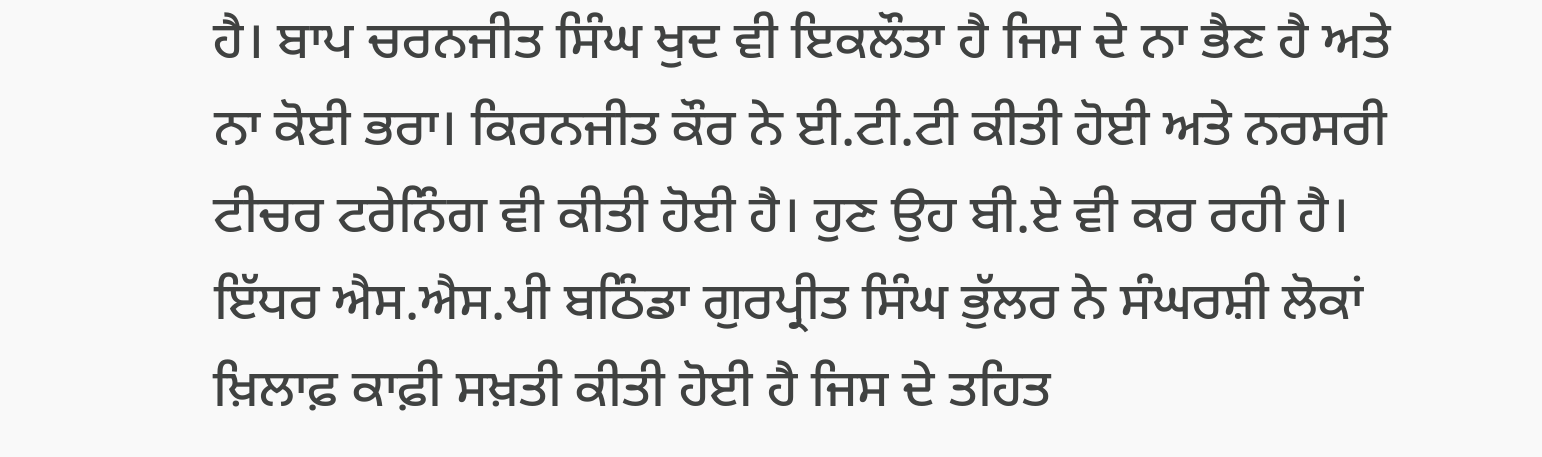ਹੈ। ਬਾਪ ਚਰਨਜੀਤ ਸਿੰਘ ਖੁਦ ਵੀ ਇਕਲੌਤਾ ਹੈ ਜਿਸ ਦੇ ਨਾ ਭੈਣ ਹੈ ਅਤੇ ਨਾ ਕੋਈ ਭਰਾ। ਕਿਰਨਜੀਤ ਕੌਰ ਨੇ ਈ.ਟੀ.ਟੀ ਕੀਤੀ ਹੋਈ ਅਤੇ ਨਰਸਰੀ ਟੀਚਰ ਟਰੇਨਿੰਗ ਵੀ ਕੀਤੀ ਹੋਈ ਹੈ। ਹੁਣ ਉਹ ਬੀ.ਏ ਵੀ ਕਰ ਰਹੀ ਹੈ। ਇੱਧਰ ਐਸ.ਐਸ.ਪੀ ਬਠਿੰਡਾ ਗੁਰਪ੍ਰੀਤ ਸਿੰਘ ਭੁੱਲਰ ਨੇ ਸੰਘਰਸ਼ੀ ਲੋਕਾਂ ਖ਼ਿਲਾਫ਼ ਕਾਫ਼ੀ ਸਖ਼ਤੀ ਕੀਤੀ ਹੋਈ ਹੈ ਜਿਸ ਦੇ ਤਹਿਤ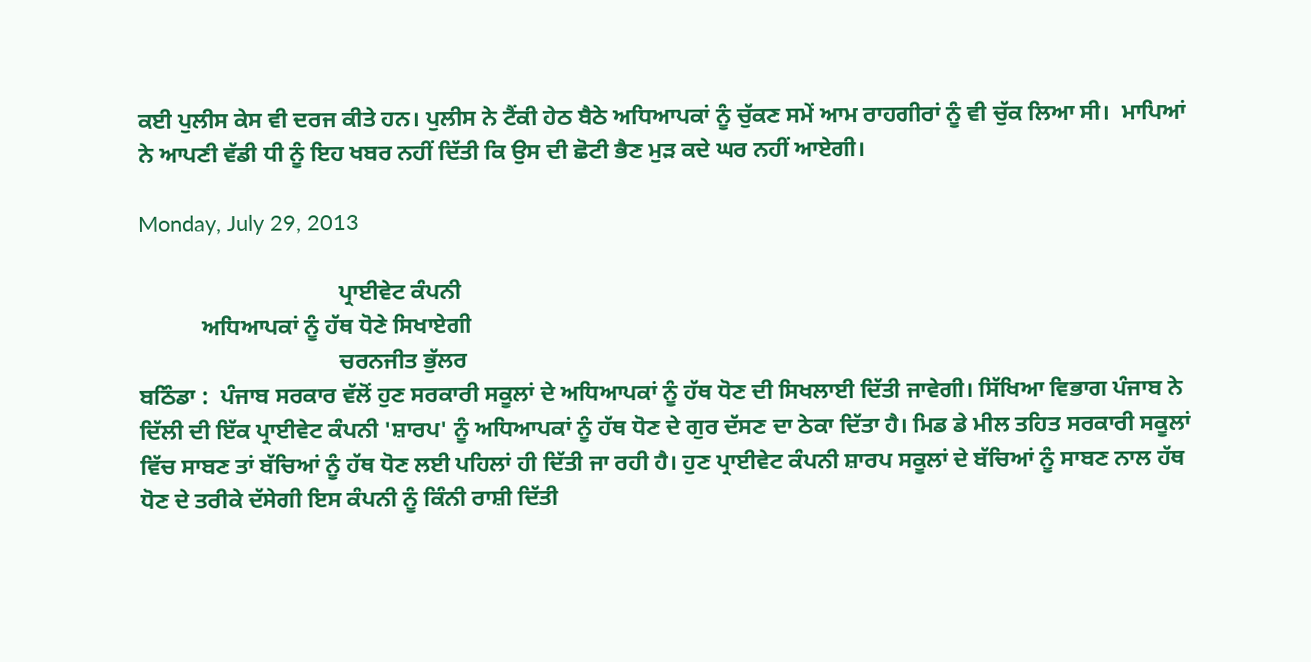ਕਈ ਪੁਲੀਸ ਕੇਸ ਵੀ ਦਰਜ ਕੀਤੇ ਹਨ। ਪੁਲੀਸ ਨੇ ਟੈਂਕੀ ਹੇਠ ਬੈਠੇ ਅਧਿਆਪਕਾਂ ਨੂੰ ਚੁੱਕਣ ਸਮੇਂ ਆਮ ਰਾਹਗੀਰਾਂ ਨੂੰ ਵੀ ਚੁੱਕ ਲਿਆ ਸੀ।  ਮਾਪਿਆਂ ਨੇ ਆਪਣੀ ਵੱਡੀ ਧੀ ਨੂੰ ਇਹ ਖਬਰ ਨਹੀਂ ਦਿੱਤੀ ਕਿ ਉਸ ਦੀ ਛੋਟੀ ਭੈਣ ਮੁੜ ਕਦੇ ਘਰ ਨਹੀਂ ਆਏਗੀ।

Monday, July 29, 2013

                                   ਪ੍ਰਾਈਵੇਟ ਕੰਪਨੀ
           ਅਧਿਆਪਕਾਂ ਨੂੰ ਹੱਥ ਧੋਣੇ ਸਿਖਾਏਗੀ
                                   ਚਰਨਜੀਤ ਭੁੱਲਰ
ਬਠਿੰਡਾ :  ਪੰਜਾਬ ਸਰਕਾਰ ਵੱਲੋਂ ਹੁਣ ਸਰਕਾਰੀ ਸਕੂਲਾਂ ਦੇ ਅਧਿਆਪਕਾਂ ਨੂੰ ਹੱਥ ਧੋਣ ਦੀ ਸਿਖਲਾਈ ਦਿੱਤੀ ਜਾਵੇਗੀ। ਸਿੱਖਿਆ ਵਿਭਾਗ ਪੰਜਾਬ ਨੇ ਦਿੱਲੀ ਦੀ ਇੱਕ ਪ੍ਰਾਈਵੇਟ ਕੰਪਨੀ 'ਸ਼ਾਰਪ' ਨੂੰ ਅਧਿਆਪਕਾਂ ਨੂੰ ਹੱਥ ਧੋਣ ਦੇ ਗੁਰ ਦੱਸਣ ਦਾ ਠੇਕਾ ਦਿੱਤਾ ਹੈ। ਮਿਡ ਡੇ ਮੀਲ ਤਹਿਤ ਸਰਕਾਰੀ ਸਕੂਲਾਂ ਵਿੱਚ ਸਾਬਣ ਤਾਂ ਬੱਚਿਆਂ ਨੂੰ ਹੱਥ ਧੋਣ ਲਈ ਪਹਿਲਾਂ ਹੀ ਦਿੱਤੀ ਜਾ ਰਹੀ ਹੈ। ਹੁਣ ਪ੍ਰਾਈਵੇਟ ਕੰਪਨੀ ਸ਼ਾਰਪ ਸਕੂਲਾਂ ਦੇ ਬੱਚਿਆਂ ਨੂੰ ਸਾਬਣ ਨਾਲ ਹੱਥ ਧੋਣ ਦੇ ਤਰੀਕੇ ਦੱਸੇਗੀ ਇਸ ਕੰਪਨੀ ਨੂੰ ਕਿੰਨੀ ਰਾਸ਼ੀ ਦਿੱਤੀ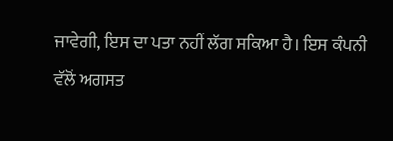ਜਾਵੇਗੀ, ਇਸ ਦਾ ਪਤਾ ਨਹੀਂ ਲੱਗ ਸਕਿਆ ਹੈ। ਇਸ ਕੰਪਨੀ ਵੱਲੋਂ ਅਗਸਤ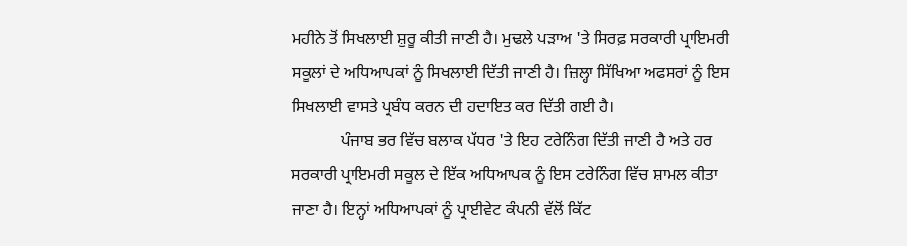ਮਹੀਨੇ ਤੋਂ ਸਿਖਲਾਈ ਸ਼ੁਰੂ ਕੀਤੀ ਜਾਣੀ ਹੈ। ਮੁਢਲੇ ਪੜਾਅ 'ਤੇ ਸਿਰਫ਼ ਸਰਕਾਰੀ ਪ੍ਰਾਇਮਰੀ ਸਕੂਲਾਂ ਦੇ ਅਧਿਆਪਕਾਂ ਨੂੰ ਸਿਖਲਾਈ ਦਿੱਤੀ ਜਾਣੀ ਹੈ। ਜ਼ਿਲ੍ਹਾ ਸਿੱਖਿਆ ਅਫਸਰਾਂ ਨੂੰ ਇਸ ਸਿਖਲਾਈ ਵਾਸਤੇ ਪ੍ਰਬੰਧ ਕਰਨ ਦੀ ਹਦਾਇਤ ਕਰ ਦਿੱਤੀ ਗਈ ਹੈ।
            ਪੰਜਾਬ ਭਰ ਵਿੱਚ ਬਲਾਕ ਪੱਧਰ 'ਤੇ ਇਹ ਟਰੇਨਿੰਗ ਦਿੱਤੀ ਜਾਣੀ ਹੈ ਅਤੇ ਹਰ ਸਰਕਾਰੀ ਪ੍ਰਾਇਮਰੀ ਸਕੂਲ ਦੇ ਇੱਕ ਅਧਿਆਪਕ ਨੂੰ ਇਸ ਟਰੇਨਿੰਗ ਵਿੱਚ ਸ਼ਾਮਲ ਕੀਤਾ ਜਾਣਾ ਹੈ। ਇਨ੍ਹਾਂ ਅਧਿਆਪਕਾਂ ਨੂੰ ਪ੍ਰਾਈਵੇਟ ਕੰਪਨੀ ਵੱਲੋਂ ਕਿੱਟ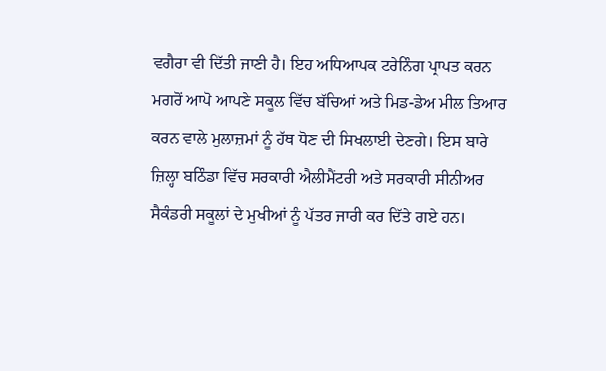ਵਗੈਰਾ ਵੀ ਦਿੱਤੀ ਜਾਣੀ ਹੈ। ਇਹ ਅਧਿਆਪਕ ਟਰੇਨਿੰਗ ਪ੍ਰਾਪਤ ਕਰਨ ਮਗਰੋਂ ਆਪੋ ਆਪਣੇ ਸਕੂਲ ਵਿੱਚ ਬੱਚਿਆਂ ਅਤੇ ਮਿਡ-ਡੇਅ ਮੀਲ ਤਿਆਰ ਕਰਨ ਵਾਲੇ ਮੁਲਾਜ਼ਮਾਂ ਨੂੰ ਹੱਥ ਧੋਣ ਦੀ ਸਿਖਲਾਈ ਦੇਣਗੇ। ਇਸ ਬਾਰੇ ਜ਼ਿਲ੍ਹਾ ਬਠਿੰਡਾ ਵਿੱਚ ਸਰਕਾਰੀ ਐਲੀਮੈਂਟਰੀ ਅਤੇ ਸਰਕਾਰੀ ਸੀਨੀਅਰ ਸੈਕੰਡਰੀ ਸਕੂਲਾਂ ਦੇ ਮੁਖੀਆਂ ਨੂੰ ਪੱਤਰ ਜਾਰੀ ਕਰ ਦਿੱਤੇ ਗਏ ਹਨ।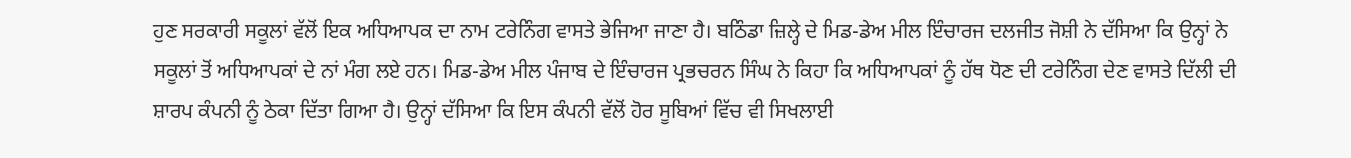ਹੁਣ ਸਰਕਾਰੀ ਸਕੂਲਾਂ ਵੱਲੋਂ ਇਕ ਅਧਿਆਪਕ ਦਾ ਨਾਮ ਟਰੇਨਿੰਗ ਵਾਸਤੇ ਭੇਜਿਆ ਜਾਣਾ ਹੈ। ਬਠਿੰਡਾ ਜ਼ਿਲ੍ਹੇ ਦੇ ਮਿਡ-ਡੇਅ ਮੀਲ ਇੰਚਾਰਜ ਦਲਜੀਤ ਜੋਸ਼ੀ ਨੇ ਦੱਸਿਆ ਕਿ ਉਨ੍ਹਾਂ ਨੇ ਸਕੂਲਾਂ ਤੋਂ ਅਧਿਆਪਕਾਂ ਦੇ ਨਾਂ ਮੰਗ ਲਏ ਹਨ। ਮਿਡ-ਡੇਅ ਮੀਲ ਪੰਜਾਬ ਦੇ ਇੰਚਾਰਜ ਪ੍ਰਭਚਰਨ ਸਿੰਘ ਨੇ ਕਿਹਾ ਕਿ ਅਧਿਆਪਕਾਂ ਨੂੰ ਹੱਥ ਧੋਣ ਦੀ ਟਰੇਨਿੰਗ ਦੇਣ ਵਾਸਤੇ ਦਿੱਲੀ ਦੀ ਸ਼ਾਰਪ ਕੰਪਨੀ ਨੂੰ ਠੇਕਾ ਦਿੱਤਾ ਗਿਆ ਹੈ। ਉਨ੍ਹਾਂ ਦੱਸਿਆ ਕਿ ਇਸ ਕੰਪਨੀ ਵੱਲੋਂ ਹੋਰ ਸੂਬਿਆਂ ਵਿੱਚ ਵੀ ਸਿਖਲਾਈ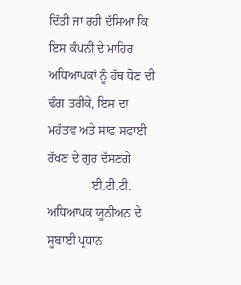ਦਿੱਤੀ ਜਾ ਰਹੀ ਦੱਸਿਆ ਕਿ ਇਸ ਕੰਪਨੀ ਦੇ ਮਾਹਿਰ ਅਧਿਆਪਕਾਂ ਨੂੰ ਹੱਥ ਧੋਣ ਦੀ ਢੰਗ ਤਰੀਕੇ, ਇਸ ਦਾ ਮਹੱਤਵ ਅਤੇ ਸਾਫ ਸਫਾਈ ਰੱਖਣ ਦੇ ਗੁਰ ਦੱਸਣਗੇ
              ਈ.ਟੀ.ਟੀ. ਅਧਿਆਪਕ ਯੂਨੀਅਨ ਦੇ ਸੂਬਾਈ ਪ੍ਰਧਾਨ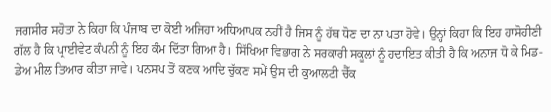ਜਗਸੀਰ ਸਹੋਤਾ ਨੇ ਕਿਹਾ ਕਿ ਪੰਜਾਬ ਦਾ ਕੋਈ ਅਜਿਹਾ ਅਧਿਆਪਕ ਨਹੀਂ ਹੈ ਜਿਸ ਨੂੰ ਹੱਥ ਧੋਣ ਦਾ ਨਾ ਪਤਾ ਹੋਵੇ। ਉਨ੍ਹਾਂ ਕਿਹਾ ਕਿ ਇਹ ਹਾਸੋਹੀਣੀ ਗੱਲ ਹੈ ਕਿ ਪ੍ਰਾਈਵੇਟ ਕੰਪਨੀ ਨੂੰ ਇਹ ਕੰਮ ਦਿੱਤਾ ਗਿਆ ਹੈ। ਸਿੱਖਿਆ ਵਿਭਾਗ ਨੇ ਸਰਕਾਰੀ ਸਕੂਲਾਂ ਨੂੰ ਹਦਾਇਤ ਕੀਤੀ ਹੈ ਕਿ ਅਨਾਜ ਧੋ ਕੇ ਮਿਡ-ਡੇਅ ਮੀਲ ਤਿਆਰ ਕੀਤਾ ਜਾਵੇ। ਪਨਸਪ ਤੋਂ ਕਣਕ ਆਦਿ ਚੁੱਕਣ ਸਮੇਂ ਉਸ ਦੀ ਕੁਆਲਟੀ ਚੈੱਕ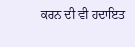ਕਰਨ ਦੀ ਵੀ ਹਦਾਇਤ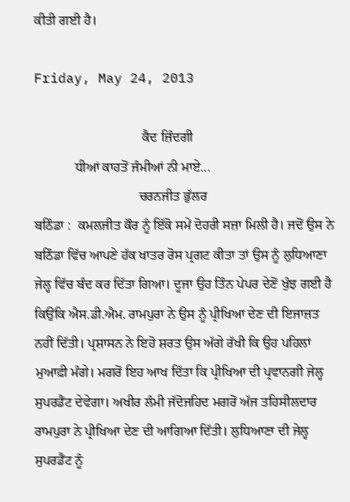ਕੀਤੀ ਗਈ ਹੈ।

Friday, May 24, 2013

                                ਕੈਦ ਜ਼ਿੰਦਗੀ
            ਧੀਆਂ ਕਾਹਤੋਂ ਜੰਮੀਆਂ ਨੀ ਮਾਏ...
                               ਚਰਨਜੀਤ ਭੁੱਲਰ
ਬਠਿੰਡਾ :  ਕਮਲਜੀਤ ਕੌਰ ਨੂੰ ਇੱਕੋ ਸਮੇਂ ਦੋਹਰੀ ਸਜ਼ਾ ਮਿਲੀ ਹੈ। ਜਦੋਂ ਉਸ ਨੇ ਬਠਿੰਡਾ ਵਿੱਚ ਆਪਣੇ ਹੱਕ ਖਾਤਰ ਰੋਸ ਪ੍ਰਗਟ ਕੀਤਾ ਤਾਂ ਉਸ ਨੂੰ ਲੁਧਿਆਣਾ ਜੇਲ੍ਹ ਵਿੱਚ ਬੰਦ ਕਰ ਦਿੱਤਾ ਗਿਆ। ਦੂਜਾ ਉਹ ਤਿੰਨ ਪੇਪਰ ਦੇਣੋਂ ਖੁੰਝ ਗਈ ਹੈ ਕਿਉਂਕਿ ਐਸ.ਡੀ.ਐਮ. ਰਾਮਪੁਰਾ ਨੇ ਉਸ ਨੂੰ ਪ੍ਰੀਖਿਆ ਦੇਣ ਦੀ ਇਜਾਜ਼ਤ ਨਹੀਂ ਦਿੱਤੀ। ਪ੍ਰਸ਼ਾਸਨ ਨੇ ਇਹੋ ਸ਼ਰਤ ਉਸ ਅੱਗੇ ਰੱਖੀ ਕਿ ਉਹ ਪਹਿਲਾਂ ਮੁਆਫ਼ੀ ਮੰਗੇ। ਮਗਰੋਂ ਇਹ ਆਖ ਦਿੱਤਾ ਕਿ ਪ੍ਰੀਖਿਆ ਦੀ ਪ੍ਰਵਾਨਗੀ ਜੇਲ੍ਹ ਸੁਪਰਡੈਂਟ ਦੇਵੇਗਾ। ਅਖੀਰ ਲੰਮੀ ਜੱਦੋਜਹਿਦ ਮਗਰੋਂ ਅੱਜ ਤਹਿਸੀਲਦਾਰ ਰਾਮਪੁਰਾ ਨੇ ਪ੍ਰੀਖਿਆ ਦੇਣ ਦੀ ਆਗਿਆ ਦਿੱਤੀ। ਲੁਧਿਆਣਾ ਦੀ ਜੇਲ੍ਹ ਸੁਪਰਡੈਂਟ ਨੂੰ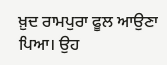ਖ਼ੁਦ ਰਾਮਪੁਰਾ ਫੂਲ ਆਉਣਾ ਪਿਆ। ਉਹ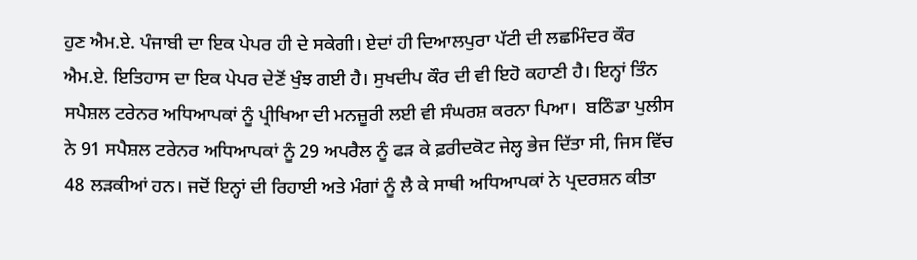ਹੁਣ ਐਮ.ਏ. ਪੰਜਾਬੀ ਦਾ ਇਕ ਪੇਪਰ ਹੀ ਦੇ ਸਕੇਗੀ। ਏਦਾਂ ਹੀ ਦਿਆਲਪੁਰਾ ਪੱਟੀ ਦੀ ਲਛਮਿੰਦਰ ਕੌਰ ਐਮ.ਏ. ਇਤਿਹਾਸ ਦਾ ਇਕ ਪੇਪਰ ਦੇਣੋਂ ਖੁੰਝ ਗਈ ਹੈ। ਸੁਖਦੀਪ ਕੌਰ ਦੀ ਵੀ ਇਹੋ ਕਹਾਣੀ ਹੈ। ਇਨ੍ਹਾਂ ਤਿੰਨ ਸਪੈਸ਼ਲ ਟਰੇਨਰ ਅਧਿਆਪਕਾਂ ਨੂੰ ਪ੍ਰੀਖਿਆ ਦੀ ਮਨਜ਼ੂਰੀ ਲਈ ਵੀ ਸੰਘਰਸ਼ ਕਰਨਾ ਪਿਆ।  ਬਠਿੰਡਾ ਪੁਲੀਸ ਨੇ 91 ਸਪੈਸ਼ਲ ਟਰੇਨਰ ਅਧਿਆਪਕਾਂ ਨੂੰ 29 ਅਪਰੈਲ ਨੂੰ ਫੜ ਕੇ ਫ਼ਰੀਦਕੋਟ ਜੇਲ੍ਹ ਭੇਜ ਦਿੱਤਾ ਸੀ, ਜਿਸ ਵਿੱਚ 48 ਲੜਕੀਆਂ ਹਨ। ਜਦੋਂ ਇਨ੍ਹਾਂ ਦੀ ਰਿਹਾਈ ਅਤੇ ਮੰਗਾਂ ਨੂੰ ਲੈ ਕੇ ਸਾਥੀ ਅਧਿਆਪਕਾਂ ਨੇ ਪ੍ਰਦਰਸ਼ਨ ਕੀਤਾ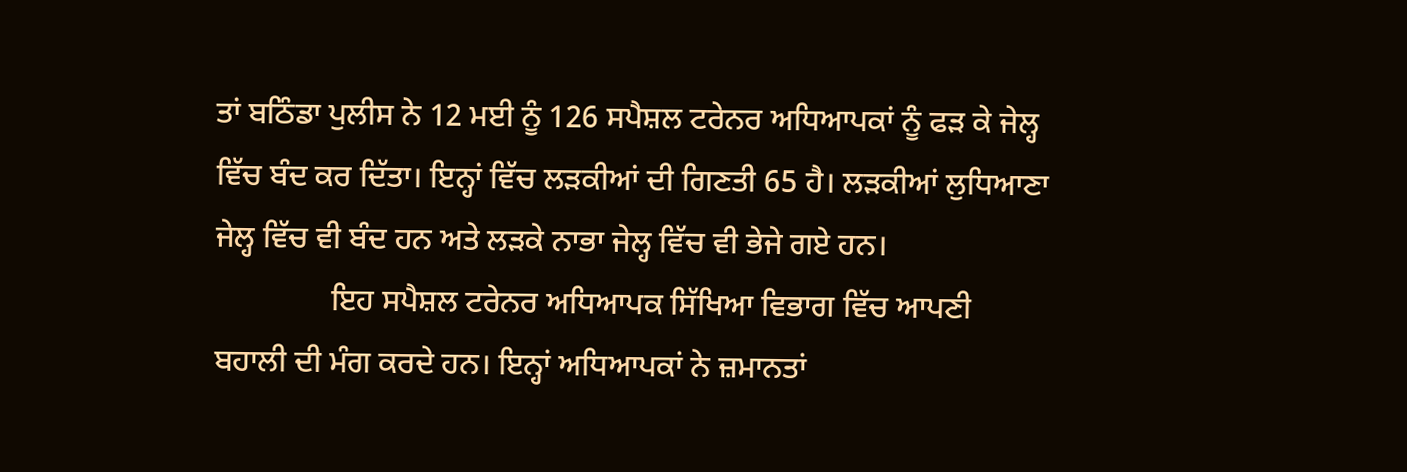ਤਾਂ ਬਠਿੰਡਾ ਪੁਲੀਸ ਨੇ 12 ਮਈ ਨੂੰ 126 ਸਪੈਸ਼ਲ ਟਰੇਨਰ ਅਧਿਆਪਕਾਂ ਨੂੰ ਫੜ ਕੇ ਜੇਲ੍ਹ ਵਿੱਚ ਬੰਦ ਕਰ ਦਿੱਤਾ। ਇਨ੍ਹਾਂ ਵਿੱਚ ਲੜਕੀਆਂ ਦੀ ਗਿਣਤੀ 65 ਹੈ। ਲੜਕੀਆਂ ਲੁਧਿਆਣਾ ਜੇਲ੍ਹ ਵਿੱਚ ਵੀ ਬੰਦ ਹਨ ਅਤੇ ਲੜਕੇ ਨਾਭਾ ਜੇਲ੍ਹ ਵਿੱਚ ਵੀ ਭੇਜੇ ਗਏ ਹਨ।
               ਇਹ ਸਪੈਸ਼ਲ ਟਰੇਨਰ ਅਧਿਆਪਕ ਸਿੱਖਿਆ ਵਿਭਾਗ ਵਿੱਚ ਆਪਣੀ ਬਹਾਲੀ ਦੀ ਮੰਗ ਕਰਦੇ ਹਨ। ਇਨ੍ਹਾਂ ਅਧਿਆਪਕਾਂ ਨੇ ਜ਼ਮਾਨਤਾਂ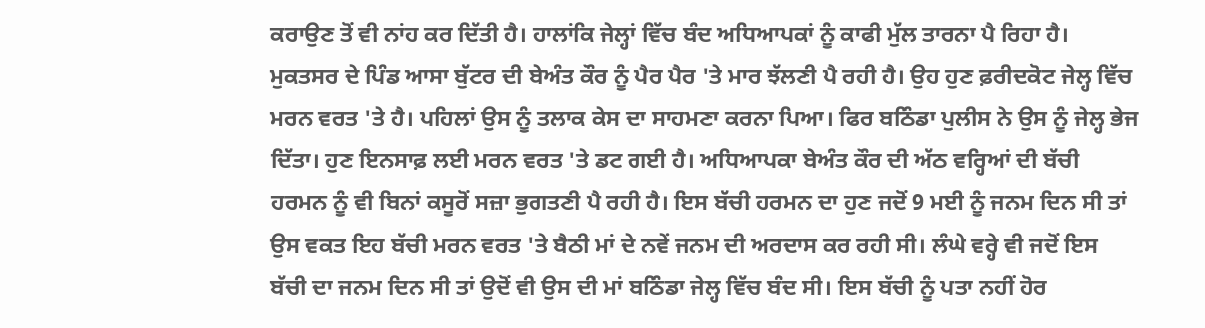ਕਰਾਉਣ ਤੋਂ ਵੀ ਨਾਂਹ ਕਰ ਦਿੱਤੀ ਹੈ। ਹਾਲਾਂਕਿ ਜੇਲ੍ਹਾਂ ਵਿੱਚ ਬੰਦ ਅਧਿਆਪਕਾਂ ਨੂੰ ਕਾਫੀ ਮੁੱਲ ਤਾਰਨਾ ਪੈ ਰਿਹਾ ਹੈ। ਮੁਕਤਸਰ ਦੇ ਪਿੰਡ ਆਸਾ ਬੁੱਟਰ ਦੀ ਬੇਅੰਤ ਕੌਰ ਨੂੰ ਪੈਰ ਪੈਰ 'ਤੇ ਮਾਰ ਝੱਲਣੀ ਪੈ ਰਹੀ ਹੈ। ਉਹ ਹੁਣ ਫ਼ਰੀਦਕੋਟ ਜੇਲ੍ਹ ਵਿੱਚ ਮਰਨ ਵਰਤ 'ਤੇ ਹੈ। ਪਹਿਲਾਂ ਉਸ ਨੂੰ ਤਲਾਕ ਕੇਸ ਦਾ ਸਾਹਮਣਾ ਕਰਨਾ ਪਿਆ। ਫਿਰ ਬਠਿੰਡਾ ਪੁਲੀਸ ਨੇ ਉਸ ਨੂੰ ਜੇਲ੍ਹ ਭੇਜ ਦਿੱਤਾ। ਹੁਣ ਇਨਸਾਫ਼ ਲਈ ਮਰਨ ਵਰਤ 'ਤੇ ਡਟ ਗਈ ਹੈ। ਅਧਿਆਪਕਾ ਬੇਅੰਤ ਕੌਰ ਦੀ ਅੱਠ ਵਰ੍ਹਿਆਂ ਦੀ ਬੱਚੀ ਹਰਮਨ ਨੂੰ ਵੀ ਬਿਨਾਂ ਕਸੂਰੋਂ ਸਜ਼ਾ ਭੁਗਤਣੀ ਪੈ ਰਹੀ ਹੈ। ਇਸ ਬੱਚੀ ਹਰਮਨ ਦਾ ਹੁਣ ਜਦੋਂ 9 ਮਈ ਨੂੰ ਜਨਮ ਦਿਨ ਸੀ ਤਾਂ ਉਸ ਵਕਤ ਇਹ ਬੱਚੀ ਮਰਨ ਵਰਤ 'ਤੇ ਬੈਠੀ ਮਾਂ ਦੇ ਨਵੇਂ ਜਨਮ ਦੀ ਅਰਦਾਸ ਕਰ ਰਹੀ ਸੀ। ਲੰਘੇ ਵਰ੍ਹੇ ਵੀ ਜਦੋਂ ਇਸ ਬੱਚੀ ਦਾ ਜਨਮ ਦਿਨ ਸੀ ਤਾਂ ਉਦੋਂ ਵੀ ਉਸ ਦੀ ਮਾਂ ਬਠਿੰਡਾ ਜੇਲ੍ਹ ਵਿੱਚ ਬੰਦ ਸੀ। ਇਸ ਬੱਚੀ ਨੂੰ ਪਤਾ ਨਹੀਂ ਹੋਰ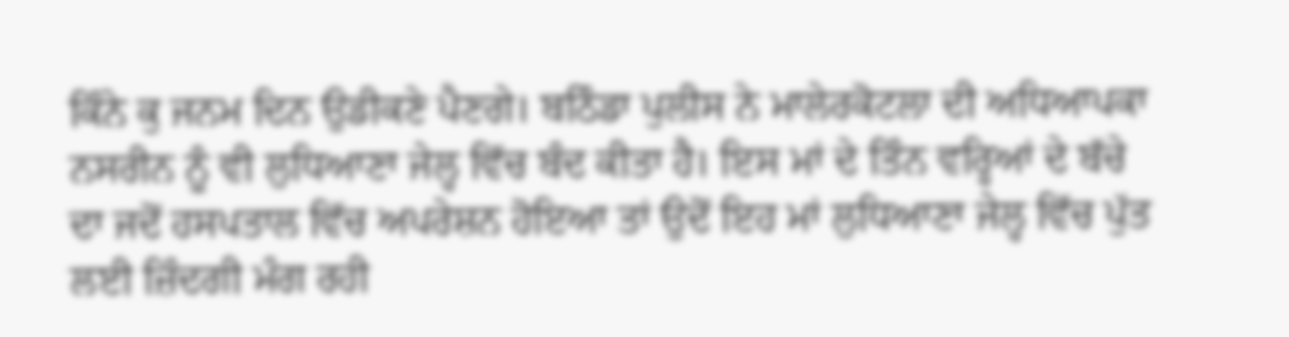ਕਿੰਨੇ ਕੁ ਜਨਮ ਦਿਨ ਉਡੀਕਣੇ ਪੈਣਗੇ। ਬਠਿੰਡਾ ਪੁਲੀਸ ਨੇ ਮਾਲੇਰਕੋਟਲਾ ਦੀ ਅਧਿਆਪਕਾ ਨਸਰੀਨ ਨੂੰ ਵੀ ਲੁਧਿਆਣਾ ਜੇਲ੍ਹ ਵਿੱਚ ਬੰਦ ਕੀਤਾ ਹੈ। ਇਸ ਮਾਂ ਦੇ ਤਿੰਨ ਵਰ੍ਹਿਆਂ ਦੇ ਬੱਚੇ ਦਾ ਜਦੋਂ ਹਸਪਤਾਲ ਵਿੱਚ ਅਪਰੇਸ਼ਨ ਹੋਇਆ ਤਾਂ ਉਦੋਂ ਇਹ ਮਾਂ ਲੁਧਿਆਣਾ ਜੇਲ੍ਹ ਵਿੱਚ ਪੁੱਤ ਲਈ ਜ਼ਿੰਦਗੀ ਮੰਗ ਰਹੀ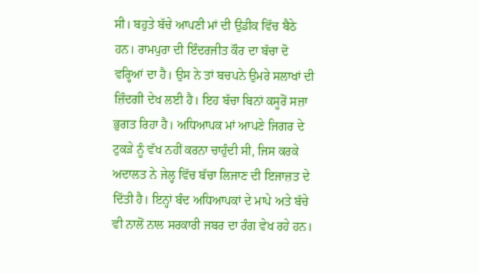ਸੀ। ਬਹੁਤੇ ਬੱਚੇ ਆਪਣੀ ਮਾਂ ਦੀ ਉਡੀਕ ਵਿੱਚ ਬੈਠੇ ਹਨ। ਰਾਮਪੁਰਾ ਦੀ ਇੰਦਰਜੀਤ ਕੌਰ ਦਾ ਬੱਚਾ ਦੋ ਵਰ੍ਹਿਆਂ ਦਾ ਹੈ। ਉਸ ਨੇ ਤਾਂ ਬਚਪਨੇ ਉਮਰੇ ਸਲਾਖਾਂ ਦੀ ਜ਼ਿੰਦਗੀ ਦੇਖ ਲਈ ਹੈ। ਇਹ ਬੱਚਾ ਬਿਨਾਂ ਕਸੂਰੋਂ ਸਜ਼ਾ ਭੁਗਤ ਰਿਹਾ ਹੈ। ਅਧਿਆਪਕ ਮਾਂ ਆਪਣੇ ਜਿਗਰ ਦੇ ਟੁਕੜੇ ਨੂੰ ਵੱਖ ਨਹੀਂ ਕਰਨਾ ਚਾਹੁੰਦੀ ਸੀ, ਜਿਸ ਕਰਕੇ ਅਦਾਲਤ ਨੇ ਜੇਲ੍ਹ ਵਿੱਚ ਬੱਚਾ ਲਿਜਾਣ ਦੀ ਇਜਾਜ਼ਤ ਦੇ ਦਿੱਤੀ ਹੈ। ਇਨ੍ਹਾਂ ਬੰਦ ਅਧਿਆਪਕਾਂ ਦੇ ਮਾਪੇ ਅਤੇ ਬੱਚੇ ਵੀ ਨਾਲੋਂ ਨਾਲ ਸਰਕਾਰੀ ਜਬਰ ਦਾ ਰੰਗ ਵੇਖ ਰਹੇ ਹਨ।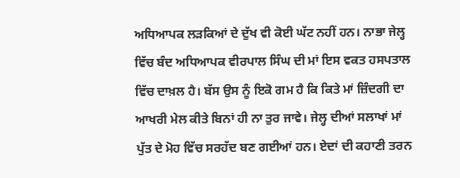ਅਧਿਆਪਕ ਲੜਕਿਆਂ ਦੇ ਦੁੱਖ ਵੀ ਕੋਈ ਘੱਟ ਨਹੀਂ ਹਨ। ਨਾਭਾ ਜੇਲ੍ਹ ਵਿੱਚ ਬੰਦ ਅਧਿਆਪਕ ਵੀਰਪਾਲ ਸਿੰਘ ਦੀ ਮਾਂ ਇਸ ਵਕਤ ਹਸਪਤਾਲ ਵਿੱਚ ਦਾਖ਼ਲ ਹੈ। ਬੱਸ ਉਸ ਨੂੰ ਇਕੋ ਗਮ ਹੈ ਕਿ ਕਿਤੇ ਮਾਂ ਜ਼ਿੰਦਗੀ ਦਾ ਆਖਰੀ ਮੇਲ ਕੀਤੇ ਬਿਨਾਂ ਹੀ ਨਾ ਤੁਰ ਜਾਵੇ। ਜੇਲ੍ਹ ਦੀਆਂ ਸਲਾਖਾਂ ਮਾਂ ਪੁੱਤ ਦੇ ਮੋਹ ਵਿੱਚ ਸਰਹੱਦ ਬਣ ਗਈਆਂ ਹਨ। ਏਦਾਂ ਦੀ ਕਹਾਣੀ ਤਰਨ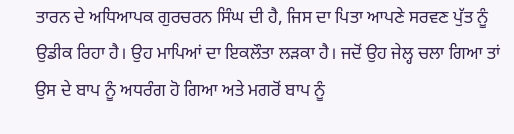ਤਾਰਨ ਦੇ ਅਧਿਆਪਕ ਗੁਰਚਰਨ ਸਿੰਘ ਦੀ ਹੈ, ਜਿਸ ਦਾ ਪਿਤਾ ਆਪਣੇ ਸਰਵਣ ਪੁੱਤ ਨੂੰ ਉਡੀਕ ਰਿਹਾ ਹੈ। ਉਹ ਮਾਪਿਆਂ ਦਾ ਇਕਲੌਤਾ ਲੜਕਾ ਹੈ। ਜਦੋਂ ਉਹ ਜੇਲ੍ਹ ਚਲਾ ਗਿਆ ਤਾਂ ਉਸ ਦੇ ਬਾਪ ਨੂੰ ਅਧਰੰਗ ਹੋ ਗਿਆ ਅਤੇ ਮਗਰੋਂ ਬਾਪ ਨੂੰ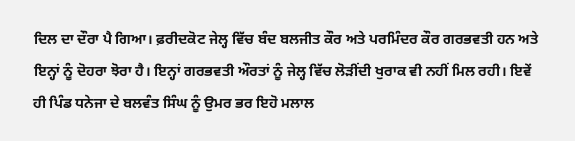ਦਿਲ ਦਾ ਦੌਰਾ ਪੈ ਗਿਆ। ਫ਼ਰੀਦਕੋਟ ਜੇਲ੍ਹ ਵਿੱਚ ਬੰਦ ਬਲਜੀਤ ਕੌਰ ਅਤੇ ਪਰਮਿੰਦਰ ਕੌਰ ਗਰਭਵਤੀ ਹਨ ਅਤੇ ਇਨ੍ਹਾਂ ਨੂੰ ਦੋਹਰਾ ਝੋਰਾ ਹੈ। ਇਨ੍ਹਾਂ ਗਰਭਵਤੀ ਔਰਤਾਂ ਨੂੰ ਜੇਲ੍ਹ ਵਿੱਚ ਲੋੜੀਂਦੀ ਖੁਰਾਕ ਵੀ ਨਹੀਂ ਮਿਲ ਰਹੀ। ਇਵੇਂ ਹੀ ਪਿੰਡ ਧਨੇਜਾ ਦੇ ਬਲਵੰਤ ਸਿੰਘ ਨੂੰ ਉਮਰ ਭਰ ਇਹੋ ਮਲਾਲ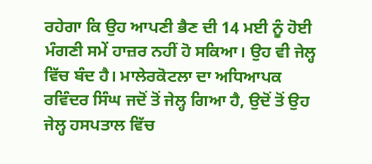ਰਹੇਗਾ ਕਿ ਉਹ ਆਪਣੀ ਭੈਣ ਦੀ 14 ਮਈ ਨੂੰ ਹੋਈ ਮੰਗਣੀ ਸਮੇਂ ਹਾਜ਼ਰ ਨਹੀਂ ਹੋ ਸਕਿਆ। ਉਹ ਵੀ ਜੇਲ੍ਹ ਵਿੱਚ ਬੰਦ ਹੈ। ਮਾਲੇਰਕੋਟਲਾ ਦਾ ਅਧਿਆਪਕ ਰਵਿੰਦਰ ਸਿੰਘ ਜਦੋਂ ਤੋਂ ਜੇਲ੍ਹ ਗਿਆ ਹੈ, ਉਦੋਂ ਤੋਂ ਉਹ ਜੇਲ੍ਹ ਹਸਪਤਾਲ ਵਿੱਚ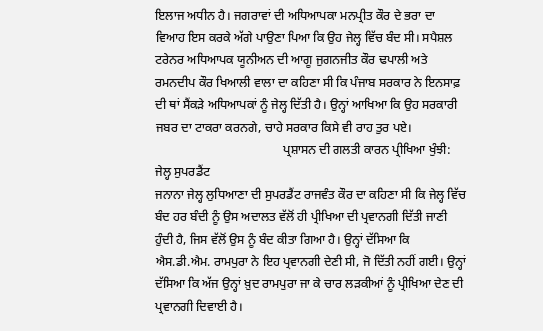ਇਲਾਜ ਅਧੀਨ ਹੈ। ਜਗਰਾਵਾਂ ਦੀ ਅਧਿਆਪਕਾ ਮਨਪ੍ਰੀਤ ਕੌਰ ਦੇ ਭਰਾ ਦਾ ਵਿਆਹ ਇਸ ਕਰਕੇ ਅੱਗੇ ਪਾਉਣਾ ਪਿਆ ਕਿ ਉਹ ਜੇਲ੍ਹ ਵਿੱਚ ਬੰਦ ਸੀ। ਸਪੈਸ਼ਲ ਟਰੇਨਰ ਅਧਿਆਪਕ ਯੂਨੀਅਨ ਦੀ ਆਗੂ ਜੁਗਨਜੀਤ ਕੌਰ ਢਪਾਲੀ ਅਤੇ ਰਮਨਦੀਪ ਕੌਰ ਖਿਆਲੀ ਵਾਲਾ ਦਾ ਕਹਿਣਾ ਸੀ ਕਿ ਪੰਜਾਬ ਸਰਕਾਰ ਨੇ ਇਨਸਾਫ਼ ਦੀ ਥਾਂ ਸੈਂਕੜੇ ਅਧਿਆਪਕਾਂ ਨੂੰ ਜੇਲ੍ਹ ਦਿੱਤੀ ਹੈ। ਉਨ੍ਹਾਂ ਆਖਿਆ ਕਿ ਉਹ ਸਰਕਾਰੀ ਜਬਰ ਦਾ ਟਾਕਰਾ ਕਰਨਗੇ, ਚਾਹੇ ਸਰਕਾਰ ਕਿਸੇ ਵੀ ਰਾਹ ਤੁਰ ਪਏ।
                                         ਪ੍ਰਸ਼ਾਸਨ ਦੀ ਗਲਤੀ ਕਾਰਨ ਪ੍ਰੀਖਿਆ ਖੁੰਝੀ: ਜੇਲ੍ਹ ਸੁਪਰਡੈਂਟ
ਜਨਾਨਾ ਜੇਲ੍ਹ ਲੁਧਿਆਣਾ ਦੀ ਸੁਪਰਡੈਂਟ ਰਾਜਵੰਤ ਕੌਰ ਦਾ ਕਹਿਣਾ ਸੀ ਕਿ ਜੇਲ੍ਹ ਵਿੱਚ ਬੰਦ ਹਰ ਬੰਦੀ ਨੂੰ ਉਸ ਅਦਾਲਤ ਵੱਲੋਂ ਹੀ ਪ੍ਰੀਖਿਆ ਦੀ ਪ੍ਰਵਾਨਗੀ ਦਿੱਤੀ ਜਾਣੀ ਹੁੰਦੀ ਹੈ, ਜਿਸ ਵੱਲੋਂ ਉਸ ਨੂੰ ਬੰਦ ਕੀਤਾ ਗਿਆ ਹੈ। ਉਨ੍ਹਾਂ ਦੱਸਿਆ ਕਿ ਐਸ.ਡੀ.ਐਮ. ਰਾਮਪੁਰਾ ਨੇ ਇਹ ਪ੍ਰਵਾਨਗੀ ਦੇਣੀ ਸੀ, ਜੋ ਦਿੱਤੀ ਨਹੀਂ ਗਈ। ਉਨ੍ਹਾਂ ਦੱਸਿਆ ਕਿ ਅੱਜ ਉਨ੍ਹਾਂ ਖ਼ੁਦ ਰਾਮਪੁਰਾ ਜਾ ਕੇ ਚਾਰ ਲੜਕੀਆਂ ਨੂੰ ਪ੍ਰੀਖਿਆ ਦੇਣ ਦੀ ਪ੍ਰਵਾਨਗੀ ਦਿਵਾਈ ਹੈ।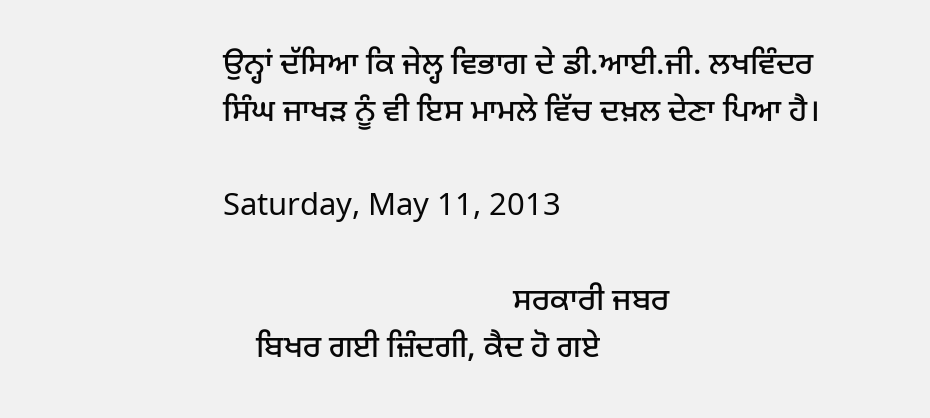ਉਨ੍ਹਾਂ ਦੱਸਿਆ ਕਿ ਜੇਲ੍ਹ ਵਿਭਾਗ ਦੇ ਡੀ.ਆਈ.ਜੀ. ਲਖਵਿੰਦਰ ਸਿੰਘ ਜਾਖੜ ਨੂੰ ਵੀ ਇਸ ਮਾਮਲੇ ਵਿੱਚ ਦਖ਼ਲ ਦੇਣਾ ਪਿਆ ਹੈ।

Saturday, May 11, 2013

                                    ਸਰਕਾਰੀ ਜਬਰ
    ਬਿਖਰ ਗਈ ਜ਼ਿੰਦਗੀ, ਕੈਦ ਹੋ ਗਏ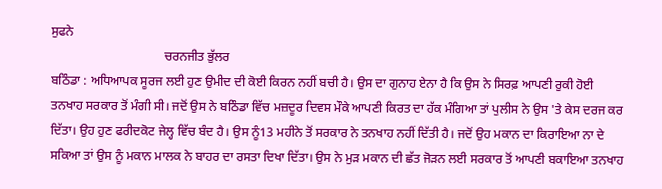ਸੁਫਨੇ
                                    ਚਰਨਜੀਤ ਭੁੱਲਰ
ਬਠਿੰਡਾ : ਅਧਿਆਪਕ ਸੂਰਜ ਲਈ ਹੁਣ ਉਮੀਦ ਦੀ ਕੋਈ ਕਿਰਨ ਨਹੀਂ ਬਚੀ ਹੈ। ਉਸ ਦਾ ਗੁਨਾਹ ਏਨਾ ਹੈ ਕਿ ਉਸ ਨੇ ਸਿਰਫ਼ ਆਪਣੀ ਰੁਕੀ ਹੋਈ ਤਨਖਾਹ ਸਰਕਾਰ ਤੋਂ ਮੰਗੀ ਸੀ। ਜਦੋਂ ਉਸ ਨੇ ਬਠਿੰਡਾ ਵਿੱਚ ਮਜ਼ਦੂਰ ਦਿਵਸ ਮੌਕੇ ਆਪਣੀ ਕਿਰਤ ਦਾ ਹੱਕ ਮੰਗਿਆ ਤਾਂ ਪੁਲੀਸ ਨੇ ਉਸ 'ਤੇ ਕੇਸ ਦਰਜ ਕਰ ਦਿੱਤਾ। ਉਹ ਹੁਣ ਫਰੀਦਕੋਟ ਜੇਲ੍ਹ ਵਿੱਚ ਬੰਦ ਹੈ। ਉਸ ਨੂੰ13 ਮਹੀਨੇ ਤੋਂ ਸਰਕਾਰ ਨੇ ਤਨਖਾਹ ਨਹੀਂ ਦਿੱਤੀ ਹੈ। ਜਦੋਂ ਉਹ ਮਕਾਨ ਦਾ ਕਿਰਾਇਆ ਨਾ ਦੇ ਸਕਿਆ ਤਾਂ ਉਸ ਨੂੰ ਮਕਾਨ ਮਾਲਕ ਨੇ ਬਾਹਰ ਦਾ ਰਸਤਾ ਦਿਖਾ ਦਿੱਤਾ। ਉਸ ਨੇ ਮੁੜ ਮਕਾਨ ਦੀ ਛੱਤ ਜੋੜਨ ਲਈ ਸਰਕਾਰ ਤੋਂ ਆਪਣੀ ਬਕਾਇਆ ਤਨਖਾਹ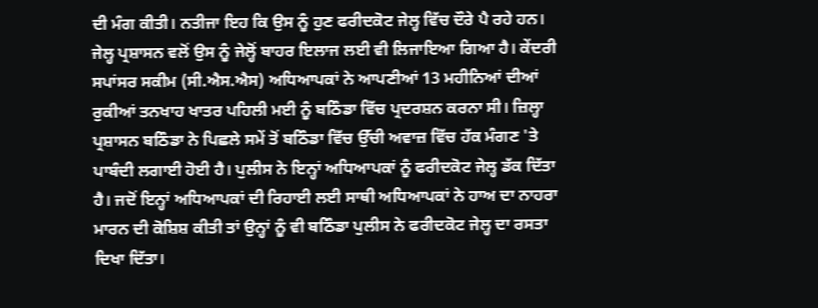ਦੀ ਮੰਗ ਕੀਤੀ। ਨਤੀਜਾ ਇਹ ਕਿ ਉਸ ਨੂੰ ਹੁਣ ਫਰੀਦਕੋਟ ਜੇਲ੍ਹ ਵਿੱਚ ਦੌਰੇ ਪੈ ਰਹੇ ਹਨ। ਜੇਲ੍ਹ ਪ੍ਰਸ਼ਾਸਨ ਵਲੋਂ ਉਸ ਨੂੰ ਜੇਲ੍ਹੋਂ ਬਾਹਰ ਇਲਾਜ ਲਈ ਵੀ ਲਿਜਾਇਆ ਗਿਆ ਹੈ। ਕੇਂਦਰੀ ਸਪਾਂਸਰ ਸਕੀਮ (ਸੀ.ਐਸ.ਐਸ) ਅਧਿਆਪਕਾਂ ਨੇ ਆਪਣੀਆਂ 13 ਮਹੀਨਿਆਂ ਦੀਆਂ ਰੁਕੀਆਂ ਤਨਖਾਹ ਖਾਤਰ ਪਹਿਲੀ ਮਈ ਨੂੰ ਬਠਿੰਡਾ ਵਿੱਚ ਪ੍ਰਦਰਸ਼ਨ ਕਰਨਾ ਸੀ। ਜ਼ਿਲ੍ਹਾ ਪ੍ਰਸ਼ਾਸਨ ਬਠਿੰਡਾ ਨੇ ਪਿਛਲੇ ਸਮੇਂ ਤੋਂ ਬਠਿੰਡਾ ਵਿੱਚ ਉੱਚੀ ਅਵਾਜ਼ ਵਿੱਚ ਹੱਕ ਮੰਗਣ 'ਤੇ ਪਾਬੰਦੀ ਲਗਾਈ ਹੋਈ ਹੈ। ਪੁਲੀਸ ਨੇ ਇਨ੍ਹਾਂ ਅਧਿਆਪਕਾਂ ਨੂੰ ਫਰੀਦਕੋਟ ਜੇਲ੍ਹ ਡੱਕ ਦਿੱਤਾ ਹੈ। ਜਦੋਂ ਇਨ੍ਹਾਂ ਅਧਿਆਪਕਾਂ ਦੀ ਰਿਹਾਈ ਲਈ ਸਾਥੀ ਅਧਿਆਪਕਾਂ ਨੇ ਹਾਅ ਦਾ ਨਾਹਰਾ ਮਾਰਨ ਦੀ ਕੋਸ਼ਿਸ਼ ਕੀਤੀ ਤਾਂ ਉਨ੍ਹਾਂ ਨੂੰ ਵੀ ਬਠਿੰਡਾ ਪੁਲੀਸ ਨੇ ਫਰੀਦਕੋਟ ਜੇਲ੍ਹ ਦਾ ਰਸਤਾ ਦਿਖਾ ਦਿੱਤਾ।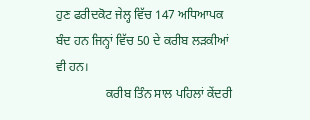ਹੁਣ ਫਰੀਦਕੋਟ ਜੇਲ੍ਹ ਵਿੱਚ 147 ਅਧਿਆਪਕ ਬੰਦ ਹਨ ਜਿਨ੍ਹਾਂ ਵਿੱਚ 50 ਦੇ ਕਰੀਬ ਲੜਕੀਆਂ ਵੀ ਹਨ।
                ਕਰੀਬ ਤਿੰਨ ਸਾਲ ਪਹਿਲਾਂ ਕੇਂਦਰੀ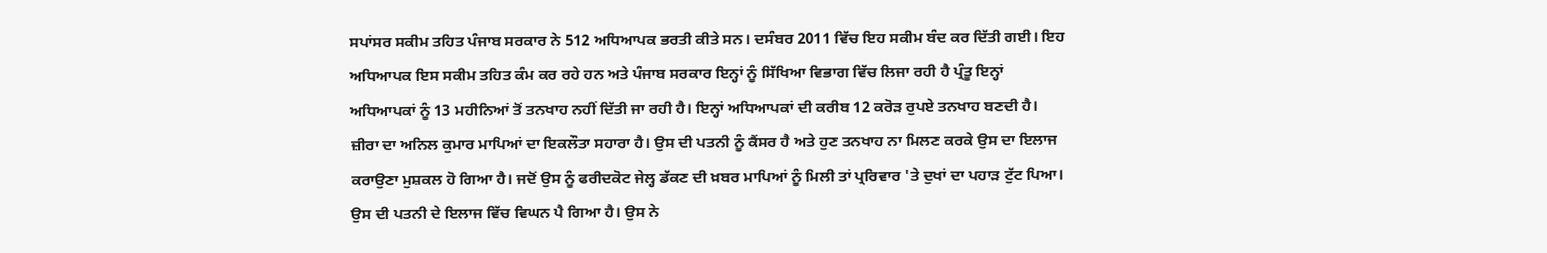ਸਪਾਂਸਰ ਸਕੀਮ ਤਹਿਤ ਪੰਜਾਬ ਸਰਕਾਰ ਨੇ 512 ਅਧਿਆਪਕ ਭਰਤੀ ਕੀਤੇ ਸਨ। ਦਸੰਬਰ 2011 ਵਿੱਚ ਇਹ ਸਕੀਮ ਬੰਦ ਕਰ ਦਿੱਤੀ ਗਈ। ਇਹ ਅਧਿਆਪਕ ਇਸ ਸਕੀਮ ਤਹਿਤ ਕੰਮ ਕਰ ਰਹੇ ਹਨ ਅਤੇ ਪੰਜਾਬ ਸਰਕਾਰ ਇਨ੍ਹਾਂ ਨੂੰ ਸਿੱਖਿਆ ਵਿਭਾਗ ਵਿੱਚ ਲਿਜਾ ਰਹੀ ਹੈ ਪ੍ਰੰਤੂ ਇਨ੍ਹਾਂ ਅਧਿਆਪਕਾਂ ਨੂੰ 13 ਮਹੀਨਿਆਂ ਤੋਂ ਤਨਖਾਹ ਨਹੀਂ ਦਿੱਤੀ ਜਾ ਰਹੀ ਹੈ। ਇਨ੍ਹਾਂ ਅਧਿਆਪਕਾਂ ਦੀ ਕਰੀਬ 12 ਕਰੋੜ ਰੁਪਏ ਤਨਖਾਹ ਬਣਦੀ ਹੈ। ਜ਼ੀਰਾ ਦਾ ਅਨਿਲ ਕੁਮਾਰ ਮਾਪਿਆਂ ਦਾ ਇਕਲੌਤਾ ਸਹਾਰਾ ਹੈ। ਉਸ ਦੀ ਪਤਨੀ ਨੂੰ ਕੈਂਸਰ ਹੈ ਅਤੇ ਹੁਣ ਤਨਖਾਹ ਨਾ ਮਿਲਣ ਕਰਕੇ ਉਸ ਦਾ ਇਲਾਜ ਕਰਾਉਣਾ ਮੁਸ਼ਕਲ ਹੋ ਗਿਆ ਹੈ। ਜਦੋਂ ਉਸ ਨੂੰ ਫਰੀਦਕੋਟ ਜੇਲ੍ਹ ਡੱਕਣ ਦੀ ਖ਼ਬਰ ਮਾਪਿਆਂ ਨੂੰ ਮਿਲੀ ਤਾਂ ਪ੍ਰਰਿਵਾਰ 'ਤੇ ਦੁਖਾਂ ਦਾ ਪਹਾੜ ਟੁੱਟ ਪਿਆ। ਉਸ ਦੀ ਪਤਨੀ ਦੇ ਇਲਾਜ ਵਿੱਚ ਵਿਘਨ ਪੈ ਗਿਆ ਹੈ। ਉਸ ਨੇ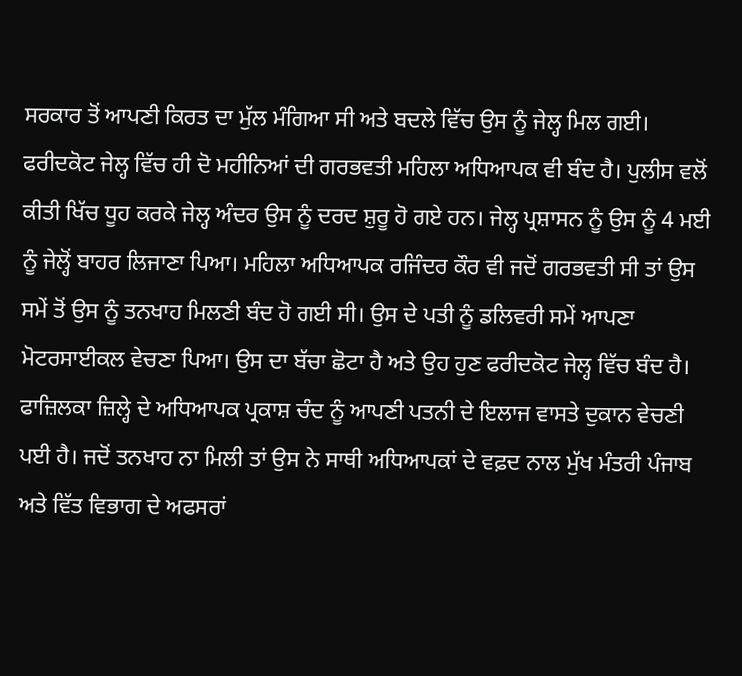ਸਰਕਾਰ ਤੋਂ ਆਪਣੀ ਕਿਰਤ ਦਾ ਮੁੱਲ ਮੰਗਿਆ ਸੀ ਅਤੇ ਬਦਲੇ ਵਿੱਚ ਉਸ ਨੂੰ ਜੇਲ੍ਹ ਮਿਲ ਗਈ। ਫਰੀਦਕੋਟ ਜੇਲ੍ਹ ਵਿੱਚ ਹੀ ਦੋ ਮਹੀਨਿਆਂ ਦੀ ਗਰਭਵਤੀ ਮਹਿਲਾ ਅਧਿਆਪਕ ਵੀ ਬੰਦ ਹੈ। ਪੁਲੀਸ ਵਲੋਂ ਕੀਤੀ ਖਿੱਚ ਧੂਹ ਕਰਕੇ ਜੇਲ੍ਹ ਅੰਦਰ ਉਸ ਨੂੰ ਦਰਦ ਸ਼ੁਰੂ ਹੋ ਗਏ ਹਨ। ਜੇਲ੍ਹ ਪ੍ਰਸ਼ਾਸਨ ਨੂੰ ਉਸ ਨੂੰ 4 ਮਈ ਨੂੰ ਜੇਲ੍ਹੋਂ ਬਾਹਰ ਲਿਜਾਣਾ ਪਿਆ। ਮਹਿਲਾ ਅਧਿਆਪਕ ਰਜਿੰਦਰ ਕੌਰ ਵੀ ਜਦੋਂ ਗਰਭਵਤੀ ਸੀ ਤਾਂ ਉਸ ਸਮੇਂ ਤੋਂ ਉਸ ਨੂੰ ਤਨਖਾਹ ਮਿਲਣੀ ਬੰਦ ਹੋ ਗਈ ਸੀ। ਉਸ ਦੇ ਪਤੀ ਨੂੰ ਡਲਿਵਰੀ ਸਮੇਂ ਆਪਣਾ ਮੋਟਰਸਾਈਕਲ ਵੇਚਣਾ ਪਿਆ। ਉਸ ਦਾ ਬੱਚਾ ਛੋਟਾ ਹੈ ਅਤੇ ਉਹ ਹੁਣ ਫਰੀਦਕੋਟ ਜੇਲ੍ਹ ਵਿੱਚ ਬੰਦ ਹੈ। ਫਾਜ਼ਿਲਕਾ ਜ਼ਿਲ੍ਹੇ ਦੇ ਅਧਿਆਪਕ ਪ੍ਰਕਾਸ਼ ਚੰਦ ਨੂੰ ਆਪਣੀ ਪਤਨੀ ਦੇ ਇਲਾਜ ਵਾਸਤੇ ਦੁਕਾਨ ਵੇਚਣੀ ਪਈ ਹੈ। ਜਦੋਂ ਤਨਖਾਹ ਨਾ ਮਿਲੀ ਤਾਂ ਉਸ ਨੇ ਸਾਥੀ ਅਧਿਆਪਕਾਂ ਦੇ ਵਫ਼ਦ ਨਾਲ ਮੁੱਖ ਮੰਤਰੀ ਪੰਜਾਬ ਅਤੇ ਵਿੱਤ ਵਿਭਾਗ ਦੇ ਅਫਸਰਾਂ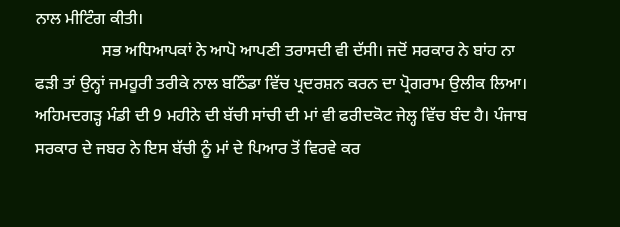ਨਾਲ ਮੀਟਿੰਗ ਕੀਤੀ।
                ਸਭ ਅਧਿਆਪਕਾਂ ਨੇ ਆਪੋ ਆਪਣੀ ਤਰਾਸਦੀ ਵੀ ਦੱਸੀ। ਜਦੋਂ ਸਰਕਾਰ ਨੇ ਬਾਂਹ ਨਾ ਫੜੀ ਤਾਂ ਉਨ੍ਹਾਂ ਜਮਹੂਰੀ ਤਰੀਕੇ ਨਾਲ ਬਠਿੰਡਾ ਵਿੱਚ ਪ੍ਰਦਰਸ਼ਨ ਕਰਨ ਦਾ ਪ੍ਰੋਗਰਾਮ ਉਲੀਕ ਲਿਆ। ਅਹਿਮਦਗੜ੍ਹ ਮੰਡੀ ਦੀ 9 ਮਹੀਨੇ ਦੀ ਬੱਚੀ ਸਾਂਚੀ ਦੀ ਮਾਂ ਵੀ ਫਰੀਦਕੋਟ ਜੇਲ੍ਹ ਵਿੱਚ ਬੰਦ ਹੈ। ਪੰਜਾਬ ਸਰਕਾਰ ਦੇ ਜਬਰ ਨੇ ਇਸ ਬੱਚੀ ਨੂੰ ਮਾਂ ਦੇ ਪਿਆਰ ਤੋਂ ਵਿਰਵੇ ਕਰ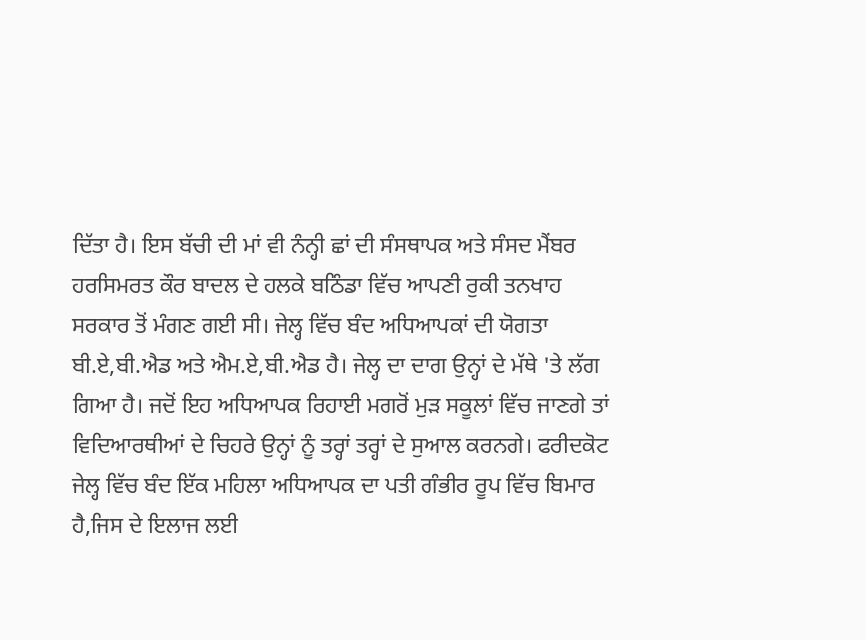ਦਿੱਤਾ ਹੈ। ਇਸ ਬੱਚੀ ਦੀ ਮਾਂ ਵੀ ਨੰਨ੍ਹੀ ਛਾਂ ਦੀ ਸੰਸਥਾਪਕ ਅਤੇ ਸੰਸਦ ਮੈਂਬਰ ਹਰਸਿਮਰਤ ਕੌਰ ਬਾਦਲ ਦੇ ਹਲਕੇ ਬਠਿੰਡਾ ਵਿੱਚ ਆਪਣੀ ਰੁਕੀ ਤਨਖਾਹ ਸਰਕਾਰ ਤੋਂ ਮੰਗਣ ਗਈ ਸੀ। ਜੇਲ੍ਹ ਵਿੱਚ ਬੰਦ ਅਧਿਆਪਕਾਂ ਦੀ ਯੋਗਤਾ ਬੀ.ਏ,ਬੀ.ਐਡ ਅਤੇ ਐਮ.ਏ,ਬੀ.ਐਡ ਹੈ। ਜੇਲ੍ਹ ਦਾ ਦਾਗ ਉਨ੍ਹਾਂ ਦੇ ਮੱਥੇ 'ਤੇ ਲੱਗ ਗਿਆ ਹੈ। ਜਦੋਂ ਇਹ ਅਧਿਆਪਕ ਰਿਹਾਈ ਮਗਰੋਂ ਮੁੜ ਸਕੂਲਾਂ ਵਿੱਚ ਜਾਣਗੇ ਤਾਂ ਵਿਦਿਆਰਥੀਆਂ ਦੇ ਚਿਹਰੇ ਉਨ੍ਹਾਂ ਨੂੰ ਤਰ੍ਹਾਂ ਤਰ੍ਹਾਂ ਦੇ ਸੁਆਲ ਕਰਨਗੇ। ਫਰੀਦਕੋਟ ਜੇਲ੍ਹ ਵਿੱਚ ਬੰਦ ਇੱਕ ਮਹਿਲਾ ਅਧਿਆਪਕ ਦਾ ਪਤੀ ਗੰਭੀਰ ਰੂਪ ਵਿੱਚ ਬਿਮਾਰ ਹੈ,ਜਿਸ ਦੇ ਇਲਾਜ ਲਈ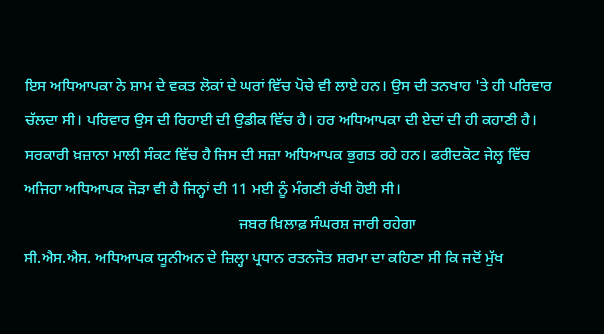ਇਸ ਅਧਿਆਪਕਾ ਨੇ ਸ਼ਾਮ ਦੇ ਵਕਤ ਲੋਕਾਂ ਦੇ ਘਰਾਂ ਵਿੱਚ ਪੋਚੇ ਵੀ ਲਾਏ ਹਨ। ਉਸ ਦੀ ਤਨਖਾਹ 'ਤੇ ਹੀ ਪਰਿਵਾਰ ਚੱਲਦਾ ਸੀ। ਪਰਿਵਾਰ ਉਸ ਦੀ ਰਿਹਾਈ ਦੀ ਉਡੀਕ ਵਿੱਚ ਹੈ। ਹਰ ਅਧਿਆਪਕਾ ਦੀ ਏਦਾਂ ਦੀ ਹੀ ਕਹਾਣੀ ਹੈ। ਸਰਕਾਰੀ ਖ਼ਜ਼ਾਨਾ ਮਾਲੀ ਸੰਕਟ ਵਿੱਚ ਹੈ ਜਿਸ ਦੀ ਸਜ਼ਾ ਅਧਿਆਪਕ ਭੁਗਤ ਰਹੇ ਹਨ। ਫਰੀਦਕੋਟ ਜੇਲ੍ਹ ਵਿੱਚ ਅਜਿਹਾ ਅਧਿਆਪਕ ਜੋੜਾ ਵੀ ਹੈ ਜਿਨ੍ਹਾਂ ਦੀ 11 ਮਈ ਨੂੰ ਮੰਗਣੀ ਰੱਖੀ ਹੋਈ ਸੀ।
                                                       ਜਬਰ ਖ਼ਿਲਾਫ਼ ਸੰਘਰਸ਼ ਜਾਰੀ ਰਹੇਗਾ
ਸੀ.ਐਸ.ਐਸ. ਅਧਿਆਪਕ ਯੂਨੀਅਨ ਦੇ ਜ਼ਿਲ੍ਹਾ ਪ੍ਰਧਾਨ ਰਤਨਜੋਤ ਸ਼ਰਮਾ ਦਾ ਕਹਿਣਾ ਸੀ ਕਿ ਜਦੋਂ ਮੁੱਖ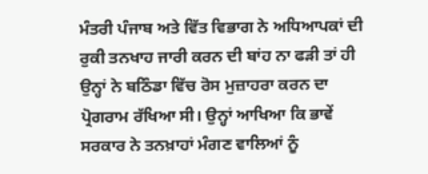ਮੰਤਰੀ ਪੰਜਾਬ ਅਤੇ ਵਿੱਤ ਵਿਭਾਗ ਨੇ ਅਧਿਆਪਕਾਂ ਦੀ ਰੁਕੀ ਤਨਖਾਹ ਜਾਰੀ ਕਰਨ ਦੀ ਬਾਂਹ ਨਾ ਫੜੀ ਤਾਂ ਹੀ ਉਨ੍ਹਾਂ ਨੇ ਬਠਿੰਡਾ ਵਿੱਚ ਰੋਸ ਮੁਜ਼ਾਹਰਾ ਕਰਨ ਦਾ ਪ੍ਰੋਗਰਾਮ ਰੱਖਿਆ ਸੀ। ਉਨ੍ਹਾਂ ਆਖਿਆ ਕਿ ਭਾਵੇਂ ਸਰਕਾਰ ਨੇ ਤਨਖ਼ਾਹਾਂ ਮੰਗਣ ਵਾਲਿਆਂ ਨੂੰ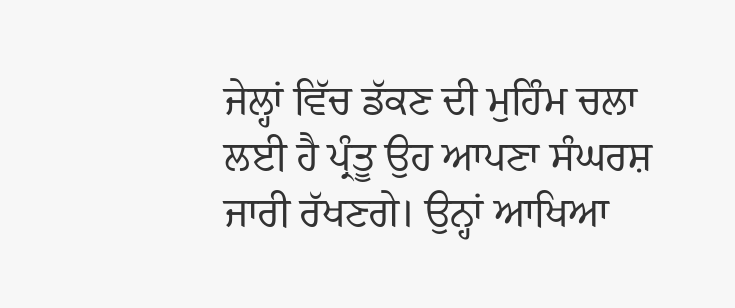ਜੇਲ੍ਹਾਂ ਵਿੱਚ ਡੱਕਣ ਦੀ ਮੁਹਿੰਮ ਚਲਾ ਲਈ ਹੈ ਪ੍ਰੰਤੂ ਉਹ ਆਪਣਾ ਸੰਘਰਸ਼ ਜਾਰੀ ਰੱਖਣਗੇ। ਉਨ੍ਹਾਂ ਆਖਿਆ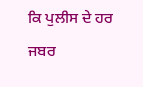ਕਿ ਪੁਲੀਸ ਦੇ ਹਰ ਜਬਰ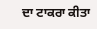ਦਾ ਟਾਕਰਾ ਕੀਤਾ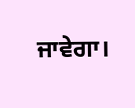ਜਾਵੇਗਾ।